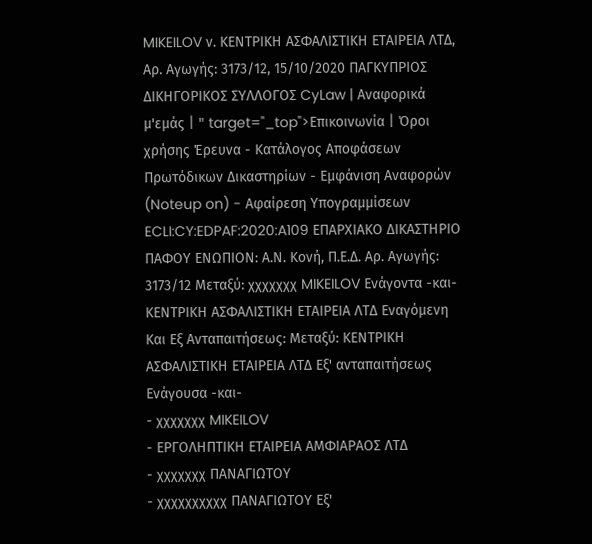MIKEILOV ν. ΚΕΝΤΡΙΚΗ ΑΣΦΑΛΙΣΤΙΚΗ ΕΤΑΙΡΕΙΑ ΛΤΔ, Αρ. Αγωγής: 3173/12, 15/10/2020 ΠΑΓΚΥΠΡΙΟΣ ΔΙΚΗΓΟΡΙΚΟΣ ΣΥΛΛΟΓΟΣ CyLaw | Αναφορικά μ'εμάς | " target="_top">Επικοινωνία | Όροι χρήσης Έρευνα - Κατάλογος Αποφάσεων Πρωτόδικων Δικαστηρίων - Εμφάνιση Αναφορών (Noteup on) - Αφαίρεση Υπογραμμίσεων ECLI:CY:EDPAF:2020:A109 ΕΠΑΡΧΙΑΚΟ ΔΙΚΑΣΤΗΡΙΟ ΠΑΦΟΥ ΕΝΩΠΙΟΝ: Α.Ν. Κονή, Π.Ε.Δ. Αρ. Αγωγής: 3173/12 Μεταξύ: χχχχχχχ MIKEILOV Ενάγοντα -και- ΚΕΝΤΡΙΚΗ ΑΣΦΑΛΙΣΤΙΚΗ ΕΤΑΙΡΕΙΑ ΛΤΔ Εναγόμενη Και Eξ Aνταπαιτήσεως: Μεταξύ: ΚΕΝΤΡΙΚΗ ΑΣΦΑΛΙΣΤΙΚΗ ΕΤΑΙΡΕΙΑ ΛΤΔ Εξ' ανταπαιτήσεως Ενάγουσα -και-
- χχχχχχχ MIKEILOV
- ΕΡΓΟΛΗΠΤΙΚΗ ΕΤΑΙΡΕΙΑ ΑΜΦΙΑΡΑΟΣ ΛΤΔ
- χχχχχχχ ΠΑΝΑΓΙΩΤΟΥ
- χχχχχχχχχχ ΠΑΝΑΓΙΩΤΟΥ Εξ'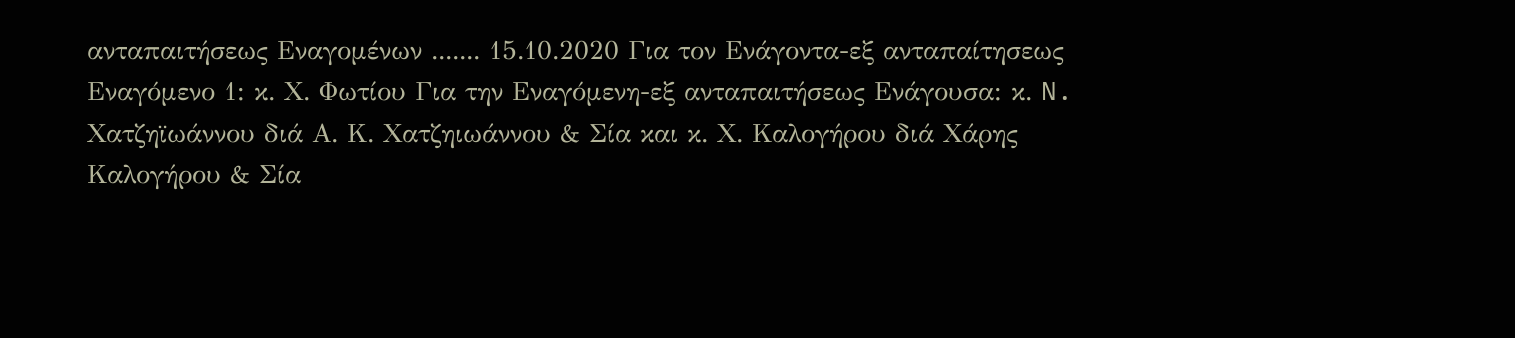ανταπαιτήσεως Εναγομένων ....... 15.10.2020 Για τον Ενάγοντα-εξ ανταπαίτησεως Εναγόμενο 1: κ. Χ. Φωτίου Για την Εναγόμενη-εξ ανταπαιτήσεως Ενάγουσα: κ. N. Χατζηϊωάννου διά Α. Κ. Χατζηιωάννου & Σία και κ. Χ. Καλογήρου διά Χάρης Καλογήρου & Σία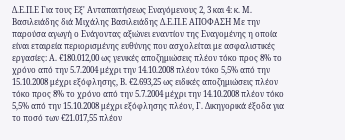Δ.Ε.Π.Ε Για τους Εξ' Ανταπαιτήσεως Εναγόμενους 2, 3 και 4: κ. Μ. Βασιλειάδης διά Μιχάλης Βασιλειάδης Δ.Ε.Π.Ε ΑΠΟΦΑΣΗ Με την παρούσα αγωγή ο Ενάγοντας αξιώνει εναντίον της Εναγομένης η οποία είναι εταιρεία περιορισμένης ευθύνης που ασχολείται με ασφαλιστικές εργασίες: Α. €180.012,00 ως γενικές αποζημιώσεις πλέον τόκο προς 8% το χρόνο από την 5.7.2004 μέχρι την 14.10.2008 πλέον τόκο 5,5% από την 15.10.2008 μέχρι εξόφλησης, Β. €2.693,25 ως ειδικές αποζημιώσεις πλέον τόκο προς 8% το χρόνο από την 5.7.2004 μέχρι την 14.10.2008 πλέον τόκο 5,5% από την 15.10.2008 μέχρι εξόφλησης πλέον, Γ. Δικηγορικά έξοδα για το ποσό των €21.017,55 πλέον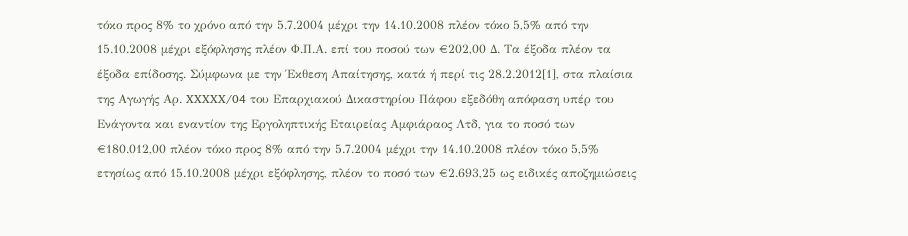τόκο προς 8% το χρόνο από την 5.7.2004 μέχρι την 14.10.2008 πλέον τόκο 5,5% από την 15.10.2008 μέχρι εξόφλησης πλέον Φ.Π.Α. επί του ποσού των €202,00 Δ. Τα έξοδα πλέον τα έξοδα επίδοσης. Σύμφωνα με την Έκθεση Απαίτησης, κατά ή περί τις 28.2.2012[1], στα πλαίσια της Αγωγής Αρ. XXXXX/04 του Επαρχιακού Δικαστηρίου Πάφου εξεδόθη απόφαση υπέρ του Ενάγοντα και εναντίον της Εργοληπτικής Εταιρείας Αμφιάραος Λτδ, για το ποσό των €180.012,00 πλέον τόκο προς 8% από την 5.7.2004 μέχρι την 14.10.2008 πλέον τόκο 5,5% ετησίως από 15.10.2008 μέχρι εξόφλησης, πλέον το ποσό των €2.693,25 ως ειδικές αποζημιώσεις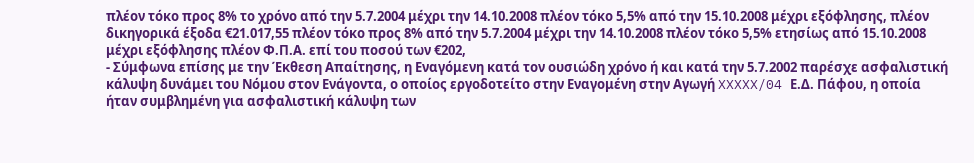πλέον τόκο προς 8% το χρόνο από την 5.7.2004 μέχρι την 14.10.2008 πλέον τόκο 5,5% από την 15.10.2008 μέχρι εξόφλησης, πλέον δικηγορικά έξοδα €21.017,55 πλέον τόκο προς 8% από την 5.7.2004 μέχρι την 14.10.2008 πλέον τόκο 5,5% ετησίως από 15.10.2008 μέχρι εξόφλησης πλέον Φ.Π.Α. επί του ποσού των €202,
- Σύμφωνα επίσης με την Έκθεση Απαίτησης, η Εναγόμενη κατά τον ουσιώδη χρόνο ή και κατά την 5.7.2002 παρέσχε ασφαλιστική κάλυψη δυνάμει του Νόμου στον Ενάγοντα, ο οποίος εργοδοτείτο στην Εναγομένη στην Αγωγή XXXXX/04 Ε.Δ. Πάφου, η οποία ήταν συμβλημένη για ασφαλιστική κάλυψη των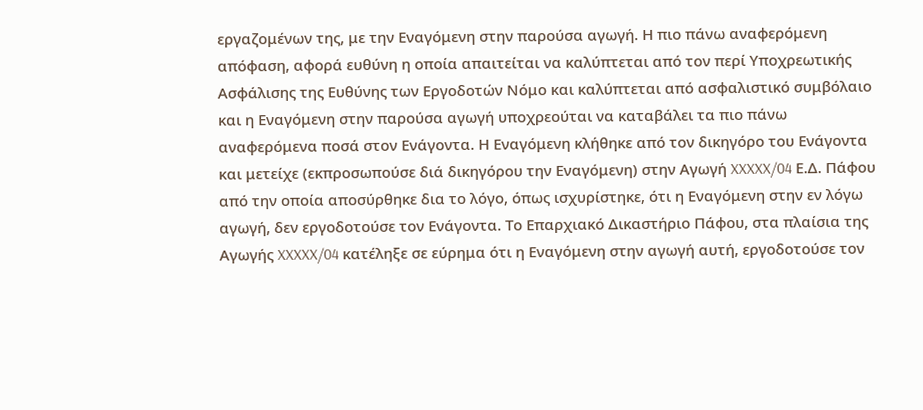εργαζομένων της, με την Εναγόμενη στην παρούσα αγωγή. Η πιο πάνω αναφερόμενη απόφαση, αφορά ευθύνη η οποία απαιτείται να καλύπτεται από τον περί Υποχρεωτικής Ασφάλισης της Ευθύνης των Εργοδοτών Νόμο και καλύπτεται από ασφαλιστικό συμβόλαιο και η Εναγόμενη στην παρούσα αγωγή υποχρεούται να καταβάλει τα πιο πάνω αναφερόμενα ποσά στον Ενάγοντα. Η Εναγόμενη κλήθηκε από τον δικηγόρο του Ενάγοντα και μετείχε (εκπροσωπούσε διά δικηγόρου την Εναγόμενη) στην Αγωγή XXXXX/04 Ε.Δ. Πάφου από την οποία αποσύρθηκε δια το λόγο, όπως ισχυρίστηκε, ότι η Εναγόμενη στην εν λόγω αγωγή, δεν εργοδοτούσε τον Ενάγοντα. Το Επαρχιακό Δικαστήριο Πάφου, στα πλαίσια της Αγωγής XXXXX/04 κατέληξε σε εύρημα ότι η Εναγόμενη στην αγωγή αυτή, εργοδοτούσε τον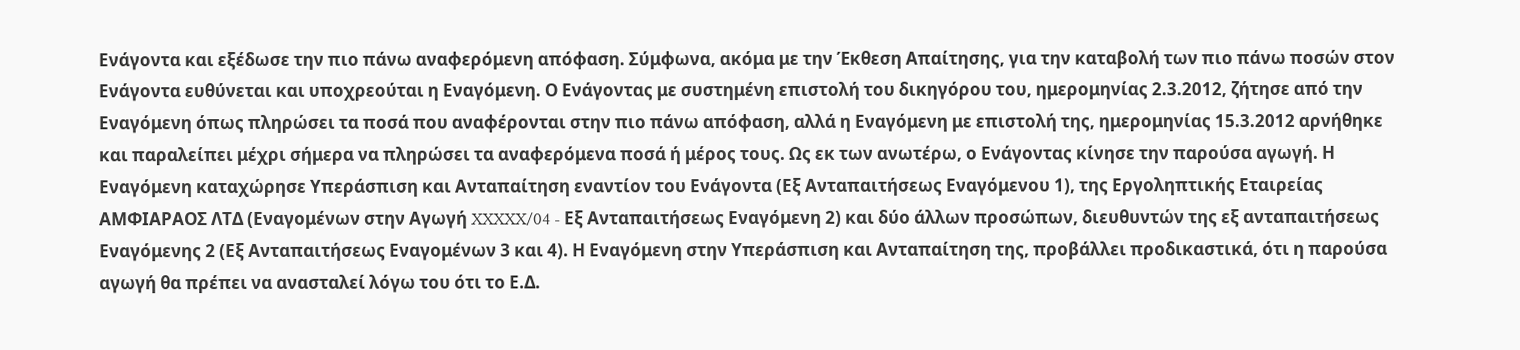Ενάγοντα και εξέδωσε την πιο πάνω αναφερόμενη απόφαση. Σύμφωνα, ακόμα με την Έκθεση Απαίτησης, για την καταβολή των πιο πάνω ποσών στον Ενάγοντα ευθύνεται και υποχρεούται η Εναγόμενη. Ο Ενάγοντας με συστημένη επιστολή του δικηγόρου του, ημερομηνίας 2.3.2012, ζήτησε από την Εναγόμενη όπως πληρώσει τα ποσά που αναφέρονται στην πιο πάνω απόφαση, αλλά η Εναγόμενη με επιστολή της, ημερομηνίας 15.3.2012 αρνήθηκε και παραλείπει μέχρι σήμερα να πληρώσει τα αναφερόμενα ποσά ή μέρος τους. Ως εκ των ανωτέρω, ο Ενάγοντας κίνησε την παρούσα αγωγή. Η Εναγόμενη καταχώρησε Υπεράσπιση και Ανταπαίτηση εναντίον του Ενάγοντα (Εξ Ανταπαιτήσεως Εναγόμενου 1), της Εργοληπτικής Εταιρείας ΑΜΦΙΑΡΑΟΣ ΛΤΔ (Εναγομένων στην Αγωγή XXXXX/04 - Εξ Ανταπαιτήσεως Εναγόμενη 2) και δύο άλλων προσώπων, διευθυντών της εξ ανταπαιτήσεως Εναγόμενης 2 (Εξ Ανταπαιτήσεως Εναγομένων 3 και 4). Η Εναγόμενη στην Υπεράσπιση και Ανταπαίτηση της, προβάλλει προδικαστικά, ότι η παρούσα αγωγή θα πρέπει να ανασταλεί λόγω του ότι το Ε.Δ.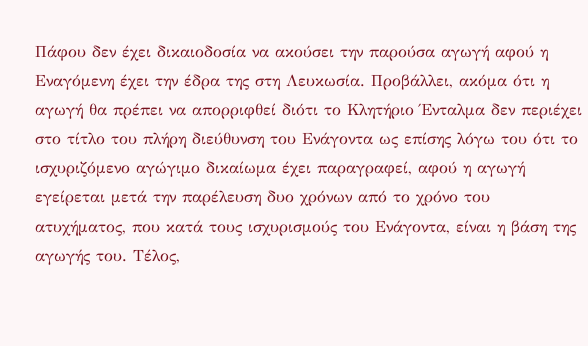Πάφου δεν έχει δικαιοδοσία να ακούσει την παρούσα αγωγή αφού η Εναγόμενη έχει την έδρα της στη Λευκωσία. Προβάλλει, ακόμα ότι η αγωγή θα πρέπει να απορριφθεί διότι το Κλητήριο Ένταλμα δεν περιέχει στο τίτλο του πλήρη διεύθυνση του Ενάγοντα ως επίσης λόγω του ότι το ισχυριζόμενο αγώγιμο δικαίωμα έχει παραγραφεί, αφού η αγωγή εγείρεται μετά την παρέλευση δυο χρόνων από το χρόνο του ατυχήματος, που κατά τους ισχυρισμούς του Ενάγοντα, είναι η βάση της αγωγής του. Τέλος,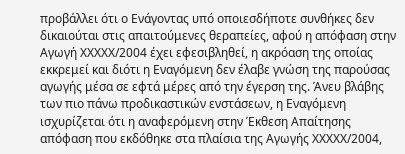προβάλλει ότι ο Ενάγοντας υπό οποιεσδήποτε συνθήκες δεν δικαιούται στις απαιτούμενες θεραπείες, αφού η απόφαση στην Αγωγή XXXXX/2004 έχει εφεσιβληθεί, η ακρόαση της οποίας εκκρεμεί και διότι η Εναγόμενη δεν έλαβε γνώση της παρούσας αγωγής μέσα σε εφτά μέρες από την έγερση της. Άνευ βλάβης των πιο πάνω προδικαστικών ενστάσεων, η Εναγόμενη ισχυρίζεται ότι η αναφερόμενη στην Έκθεση Απαίτησης απόφαση που εκδόθηκε στα πλαίσια της Αγωγής XXXXX/2004,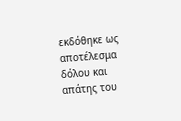εκδόθηκε ως αποτέλεσμα δόλου και απάτης του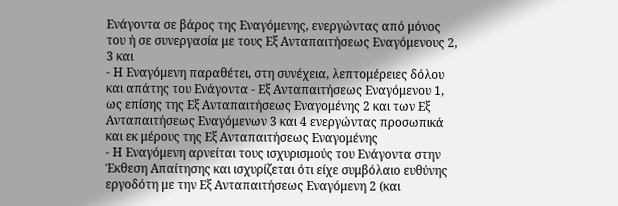Ενάγοντα σε βάρος της Εναγόμενης, ενεργώντας από μόνος του ή σε συνεργασία με τους Εξ Ανταπαιτήσεως Εναγόμενους 2, 3 και
- Η Εναγόμενη παραθέτει, στη συνέχεια, λεπτομέρειες δόλου και απάτης του Ενάγοντα - Εξ Ανταπαιτήσεως Εναγόμενου 1, ως επίσης της Εξ Ανταπαιτήσεως Εναγομένης 2 και των Εξ Ανταπαιτήσεως Εναγόμενων 3 και 4 ενεργώντας προσωπικά και εκ μέρους της Εξ Ανταπαιτήσεως Εναγομένης
- Η Εναγόμενη αρνείται τους ισχυρισμούς του Ενάγοντα στην Έκθεση Απαίτησης και ισχυρίζεται ότι είχε συμβόλαιο ευθύνης εργοδότη με την Εξ Ανταπαιτήσεως Εναγόμενη 2 (και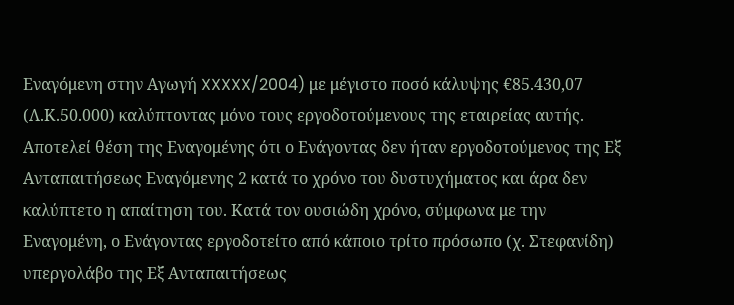Εναγόμενη στην Αγωγή XXXXX/2004) με μέγιστο ποσό κάλυψης €85.430,07 (Λ.Κ.50.000) καλύπτοντας μόνο τους εργοδοτούμενους της εταιρείας αυτής. Αποτελεί θέση της Εναγομένης ότι ο Ενάγοντας δεν ήταν εργοδοτούμενος της Εξ Ανταπαιτήσεως Εναγόμενης 2 κατά το χρόνο του δυστυχήματος και άρα δεν καλύπτετο η απαίτηση του. Κατά τον ουσιώδη χρόνο, σύμφωνα με την Εναγομένη, ο Ενάγοντας εργοδοτείτο από κάποιο τρίτο πρόσωπο (χ. Στεφανίδη) υπεργολάβο της Εξ Ανταπαιτήσεως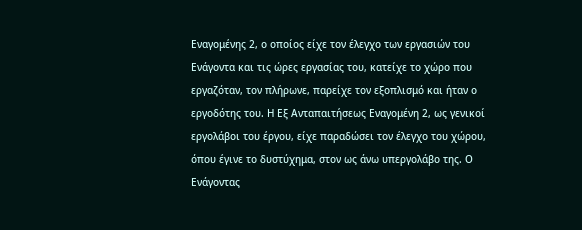Εναγομένης 2, ο οποίος είχε τον έλεγχο των εργασιών του Ενάγοντα και τις ώρες εργασίας του, κατείχε το χώρο που εργαζόταν, τον πλήρωνε, παρείχε τον εξοπλισμό και ήταν ο εργοδότης του. Η Εξ Ανταπαιτήσεως Εναγομένη 2, ως γενικοί εργολάβοι του έργου, είχε παραδώσει τον έλεγχο του χώρου, όπου έγινε το δυστύχημα, στον ως άνω υπεργολάβο της. Ο Ενάγοντας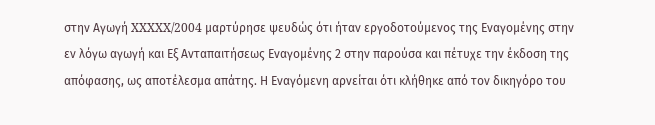στην Αγωγή XXXXX/2004 μαρτύρησε ψευδώς ότι ήταν εργοδοτούμενος της Εναγομένης στην εν λόγω αγωγή και Εξ Ανταπαιτήσεως Εναγομένης 2 στην παρούσα και πέτυχε την έκδοση της απόφασης, ως αποτέλεσμα απάτης. Η Εναγόμενη αρνείται ότι κλήθηκε από τον δικηγόρο του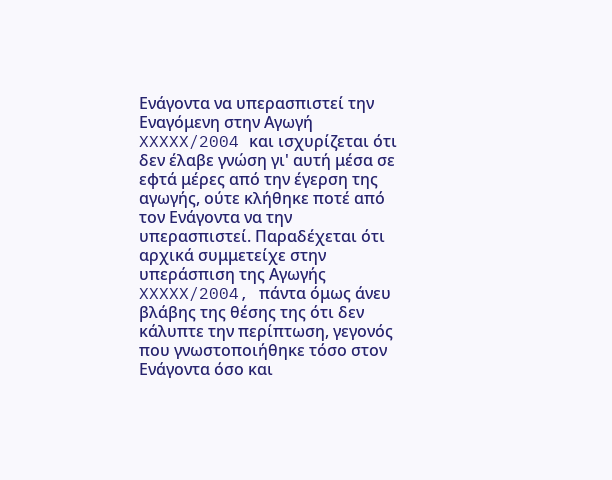Ενάγοντα να υπερασπιστεί την Εναγόμενη στην Αγωγή XXXXX/2004 και ισχυρίζεται ότι δεν έλαβε γνώση γι' αυτή μέσα σε εφτά μέρες από την έγερση της αγωγής, ούτε κλήθηκε ποτέ από τον Ενάγοντα να την υπερασπιστεί. Παραδέχεται ότι αρχικά συμμετείχε στην υπεράσπιση της Αγωγής XXXXX/2004, πάντα όμως άνευ βλάβης της θέσης της ότι δεν κάλυπτε την περίπτωση, γεγονός που γνωστοποιήθηκε τόσο στον Ενάγοντα όσο και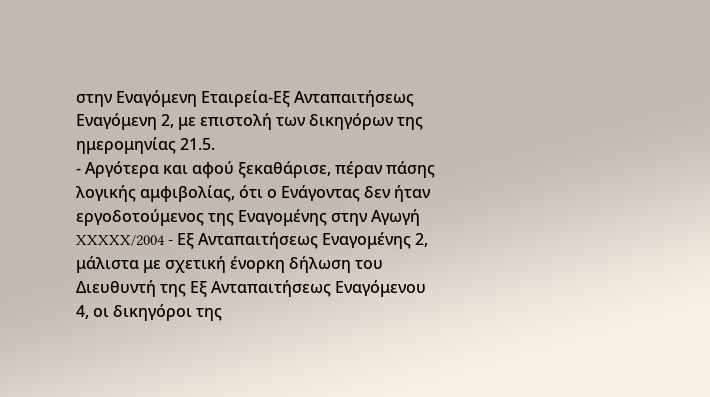στην Εναγόμενη Εταιρεία-Εξ Ανταπαιτήσεως Εναγόμενη 2, με επιστολή των δικηγόρων της ημερομηνίας 21.5.
- Αργότερα και αφού ξεκαθάρισε, πέραν πάσης λογικής αμφιβολίας, ότι ο Ενάγοντας δεν ήταν εργοδοτούμενος της Εναγομένης στην Αγωγή XXXXX/2004 - Εξ Ανταπαιτήσεως Εναγομένης 2, μάλιστα με σχετική ένορκη δήλωση του Διευθυντή της Εξ Ανταπαιτήσεως Εναγόμενου 4, οι δικηγόροι της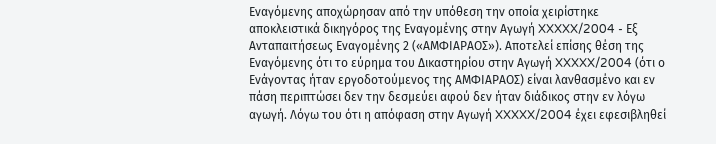Εναγόμενης αποχώρησαν από την υπόθεση την οποία χειρίστηκε αποκλειστικά δικηγόρος της Εναγομένης στην Αγωγή XXXXX/2004 - Εξ Ανταπαιτήσεως Εναγομένης 2 («ΑΜΦΙΑΡΑΟΣ»). Αποτελεί επίσης θέση της Εναγόμενης ότι το εύρημα του Δικαστηρίου στην Αγωγή XXXXX/2004 (ότι ο Ενάγοντας ήταν εργοδοτούμενος της ΑΜΦΙΑΡΑΟΣ) είναι λανθασμένο και εν πάση περιπτώσει δεν την δεσμεύει αφού δεν ήταν διάδικος στην εν λόγω αγωγή. Λόγω του ότι η απόφαση στην Αγωγή XXXXX/2004 έχει εφεσιβληθεί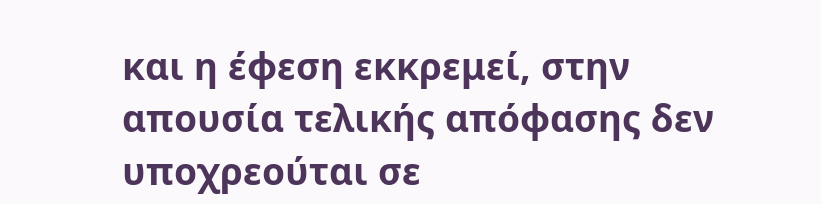και η έφεση εκκρεμεί, στην απουσία τελικής απόφασης δεν υποχρεούται σε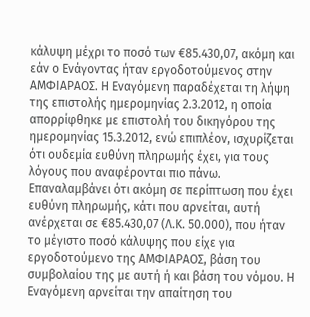κάλυψη μέχρι το ποσό των €85.430,07, ακόμη και εάν ο Ενάγοντας ήταν εργοδοτούμενος στην ΑΜΦΙΑΡΑΟΣ. Η Εναγόμενη παραδέχεται τη λήψη της επιστολής ημερομηνίας 2.3.2012, η οποία απορρίφθηκε με επιστολή του δικηγόρου της ημερομηνίας 15.3.2012, ενώ επιπλέον, ισχυρίζεται ότι ουδεμία ευθύνη πληρωμής έχει, για τους λόγους που αναφέρονται πιο πάνω. Επαναλαμβάνει ότι ακόμη σε περίπτωση που έχει ευθύνη πληρωμής, κάτι που αρνείται, αυτή ανέρχεται σε €85.430,07 (Λ.Κ. 50.000), που ήταν το μέγιστο ποσό κάλυψης που είχε για εργοδοτούμενο της ΑΜΦΙΑΡΑΟΣ, βάση του συμβολαίου της με αυτή ή και βάση του νόμου. Η Εναγόμενη αρνείται την απαίτηση του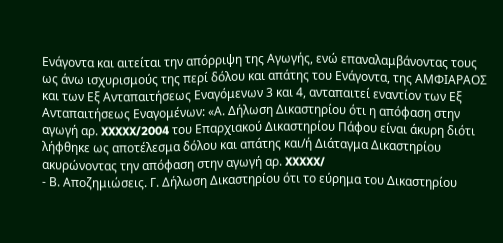Ενάγοντα και αιτείται την απόρριψη της Αγωγής, ενώ επαναλαμβάνοντας τους ως άνω ισχυρισμούς της περί δόλου και απάτης του Ενάγοντα, της ΑΜΦΙΑΡΑΟΣ και των Εξ Ανταπαιτήσεως Εναγόμενων 3 και 4, ανταπαιτεί εναντίον των Εξ Ανταπαιτήσεως Εναγομένων: «Α. Δήλωση Δικαστηρίου ότι η απόφαση στην αγωγή αρ. XXXXX/2004 του Επαρχιακού Δικαστηρίου Πάφου είναι άκυρη διότι λήφθηκε ως αποτέλεσμα δόλου και απάτης και/ή Διάταγμα Δικαστηρίου ακυρώνοντας την απόφαση στην αγωγή αρ. XXXXX/
- Β. Αποζημιώσεις. Γ. Δήλωση Δικαστηρίου ότι το εύρημα του Δικαστηρίου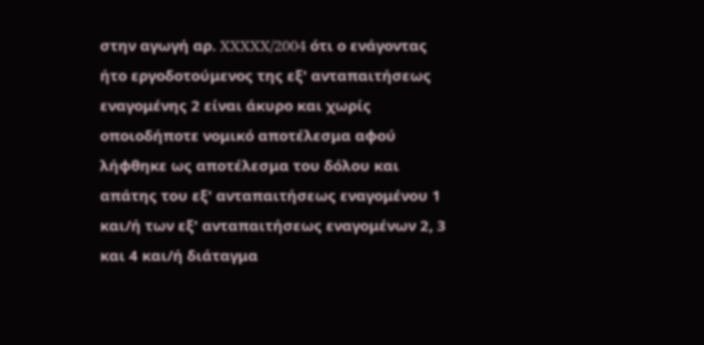στην αγωγή αρ. XXXXX/2004 ότι ο ενάγοντας ήτο εργοδοτούμενος της εξ' ανταπαιτήσεως εναγομένης 2 είναι άκυρο και χωρίς οποιοδήποτε νομικό αποτέλεσμα αφού λήφθηκε ως αποτέλεσμα του δόλου και απάτης του εξ' ανταπαιτήσεως εναγομένου 1 και/ή των εξ' ανταπαιτήσεως εναγομένων 2, 3 και 4 και/ή διάταγμα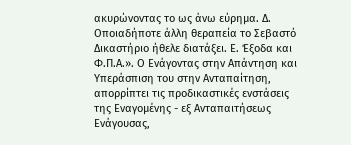ακυρώνοντας το ως άνω εύρημα. Δ. Οποιαδήποτε άλλη θεραπεία το Σεβαστό Δικαστήριο ήθελε διατάξει. Ε. Έξοδα και Φ.Π.Α.». Ο Ενάγοντας στην Απάντηση και Υπεράσπιση του στην Ανταπαίτηση, απορρίπτει τις προδικαστικές ενστάσεις της Εναγομένης - εξ Ανταπαιτήσεως Eνάγουσας,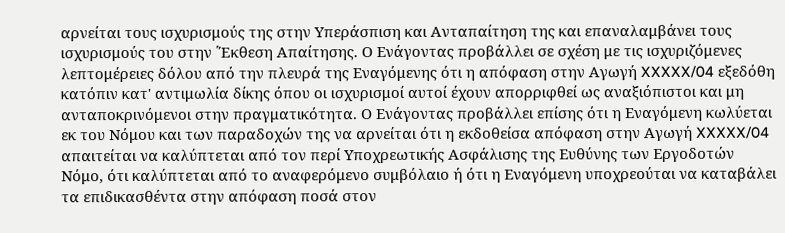αρνείται τους ισχυρισμούς της στην Υπεράσπιση και Ανταπαίτηση της και επαναλαμβάνει τους ισχυρισμούς του στην ΄Έκθεση Απαίτησης. Ο Ενάγοντας προβάλλει σε σχέση με τις ισχυριζόμενες λεπτομέρειες δόλου από την πλευρά της Εναγόμενης ότι η απόφαση στην Αγωγή XXXXX/04 εξεδόθη κατόπιν κατ' αντιμωλία δίκης όπου οι ισχυρισμοί αυτοί έχουν απορριφθεί ως αναξιόπιστοι και μη ανταποκρινόμενοι στην πραγματικότητα. Ο Ενάγοντας προβάλλει επίσης ότι η Εναγόμενη κωλύεται εκ του Νόμου και των παραδοχών της να αρνείται ότι η εκδοθείσα απόφαση στην Αγωγή XXXXX/04 απαιτείται να καλύπτεται από τον περί Υποχρεωτικής Ασφάλισης της Ευθύνης των Εργοδοτών Νόμο, ότι καλύπτεται από το αναφερόμενο συμβόλαιο ή ότι η Εναγόμενη υποχρεούται να καταβάλει τα επιδικασθέντα στην απόφαση ποσά στον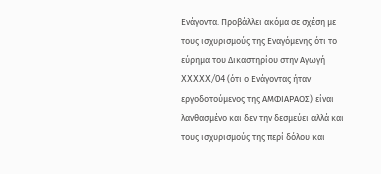Ενάγοντα. Προβάλλει ακόμα σε σχέση με τους ισχυρισμούς της Εναγόμενης ότι το εύρημα του Δικαστηρίου στην Αγωγή XXXXX/04 (ότι ο Ενάγοντας ήταν εργοδοτούμενος της ΑΜΦΙΑΡΑΟΣ) είναι λανθασμένο και δεν την δεσμεύει αλλά και τους ισχυρισμούς της περί δόλου και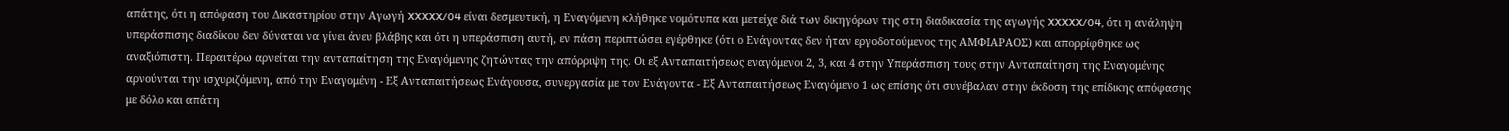απάτης, ότι η απόφαση του Δικαστηρίου στην Αγωγή XXXXX/04 είναι δεσμευτική, η Εναγόμενη κλήθηκε νομότυπα και μετείχε διά των δικηγόρων της στη διαδικασία της αγωγής XXXXX/04, ότι η ανάληψη υπεράσπισης διαδίκου δεν δύναται να γίνει άνευ βλάβης και ότι η υπεράσπιση αυτή, εν πάση περιπτώσει εγέρθηκε (ότι ο Ενάγοντας δεν ήταν εργοδοτούμενος της ΑΜΦΙΑΡΑΟΣ) και απορρίφθηκε ως αναξιόπιστη. Περαιτέρω αρνείται την ανταπαίτηση της Εναγόμενης ζητώντας την απόρριψη της. Οι εξ Ανταπαιτήσεως εναγόμενοι 2, 3, και 4 στην Υπεράσπιση τους στην Ανταπαίτηση της Eναγομένης αρνούνται την ισχυριζόμενη, από την Eναγομένη - Εξ Ανταπαιτήσεως Ενάγουσα, συνεργασία με τον Ενάγοντα - Εξ Ανταπαιτήσεως Εναγόμενο 1 ως επίσης ότι συνέβαλαν στην έκδοση της επίδικης απόφασης με δόλο και απάτη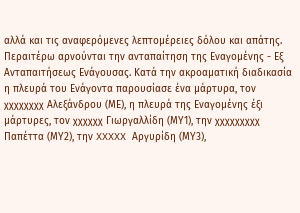αλλά και τις αναφερόμενες λεπτομέρειες δόλου και απάτης. Περαιτέρω αρνούνται την ανταπαίτηση της Εναγομένης - Εξ Ανταπαιτήσεως Ενάγουσας. Κατά την ακροαματική διαδικασία η πλευρά του Ενάγοντα παρουσίασε ένα μάρτυρα, τον χχχχχχχχ Αλεξάνδρου (ΜΕ), η πλευρά της Εναγομένης έξι μάρτυρες, τον χχχχχχ Γιωργαλλίδη (ΜΥ1), την χχχχχχχχχ Παπέττα (ΜΥ2), την XXXXX Αργυρίδη (ΜΥ3),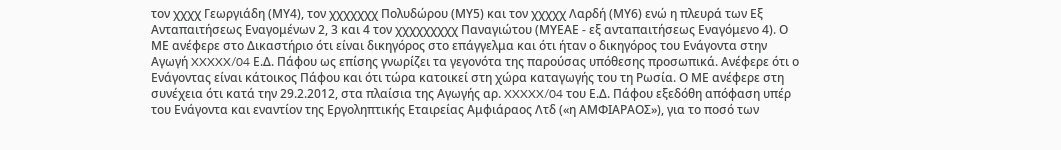τον χχχχ Γεωργιάδη (ΜΥ4), τον χχχχχχχ Πολυδώρου (ΜΥ5) και τον χχχχχ Λαρδή (ΜΥ6) ενώ η πλευρά των Εξ Ανταπαιτήσεως Εναγομένων 2, 3 και 4 τον χχχχχχχχχ Παναγιώτου (ΜΥΕΑΕ - εξ ανταπαιτήσεως Εναγόμενο 4). Ο ΜΕ ανέφερε στο Δικαστήριο ότι είναι δικηγόρος στο επάγγελμα και ότι ήταν ο δικηγόρος του Ενάγοντα στην Αγωγή XXXXX/04 Ε.Δ. Πάφου ως επίσης γνωρίζει τα γεγονότα της παρούσας υπόθεσης προσωπικά. Ανέφερε ότι ο Ενάγοντας είναι κάτοικος Πάφου και ότι τώρα κατοικεί στη χώρα καταγωγής του τη Ρωσία. Ο ΜΕ ανέφερε στη συνέχεια ότι κατά την 29.2.2012, στα πλαίσια της Αγωγής αρ. XXXXX/04 του Ε.Δ. Πάφου εξεδόθη απόφαση υπέρ του Ενάγοντα και εναντίον της Εργοληπτικής Εταιρείας Αμφιάραος Λτδ («η ΑΜΦΙΑΡΑΟΣ»), για το ποσό των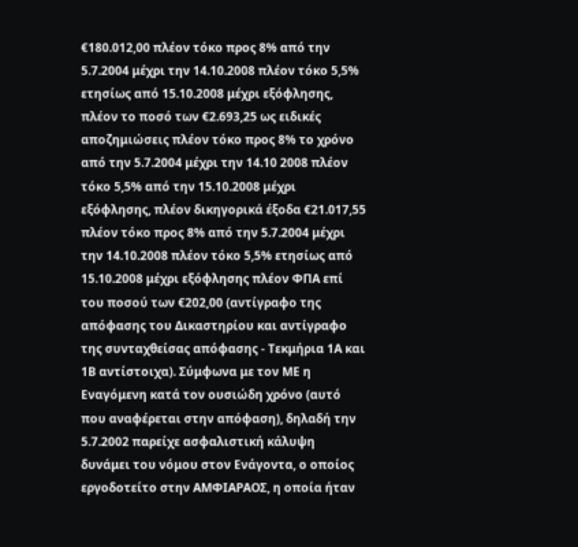€180.012,00 πλέον τόκο προς 8% από την 5.7.2004 μέχρι την 14.10.2008 πλέον τόκο 5,5% ετησίως από 15.10.2008 μέχρι εξόφλησης, πλέον το ποσό των €2.693,25 ως ειδικές αποζημιώσεις πλέον τόκο προς 8% το χρόνο από την 5.7.2004 μέχρι την 14.10 2008 πλέον τόκο 5,5% από την 15.10.2008 μέχρι εξόφλησης, πλέον δικηγορικά έξοδα €21.017,55 πλέον τόκο προς 8% από την 5.7.2004 μέχρι την 14.10.2008 πλέον τόκο 5,5% ετησίως από 15.10.2008 μέχρι εξόφλησης πλέον ΦΠΑ επί του ποσού των €202,00 (αντίγραφο της απόφασης του Δικαστηρίου και αντίγραφο της συνταχθείσας απόφασης - Τεκμήρια 1Α και 1Β αντίστοιχα). Σύμφωνα με τον ΜΕ η Εναγόμενη κατά τον ουσιώδη χρόνο (αυτό που αναφέρεται στην απόφαση), δηλαδή την 5.7.2002 παρείχε ασφαλιστική κάλυψη δυνάμει του νόμου στον Ενάγοντα, ο οποίος εργοδοτείτο στην ΑΜΦΙΑΡΑΟΣ, η οποία ήταν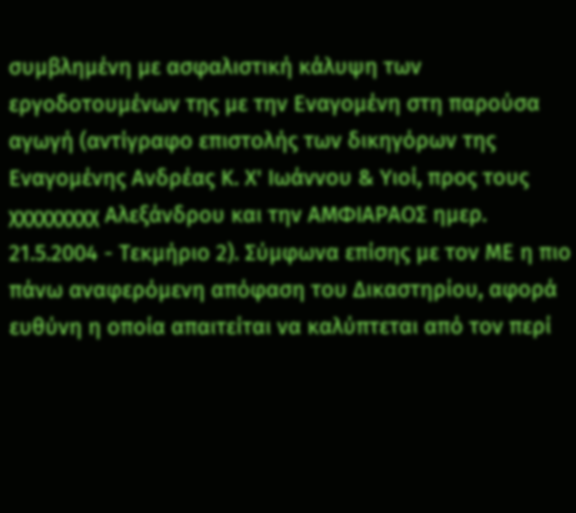συμβλημένη με ασφαλιστική κάλυψη των εργοδοτουμένων της με την Εναγομένη στη παρούσα αγωγή (αντίγραφο επιστολής των δικηγόρων της Εναγομένης Ανδρέας Κ. Χ' Ιωάννου & Υιοί, προς τους χχχχχχχχχ Αλεξάνδρου και την ΑΜΦΙΑΡΑΟΣ ημερ. 21.5.2004 - Τεκμήριο 2). Σύμφωνα επίσης με τον ΜΕ η πιο πάνω αναφερόμενη απόφαση του Δικαστηρίου, αφορά ευθύνη η οποία απαιτείται να καλύπτεται από τον περί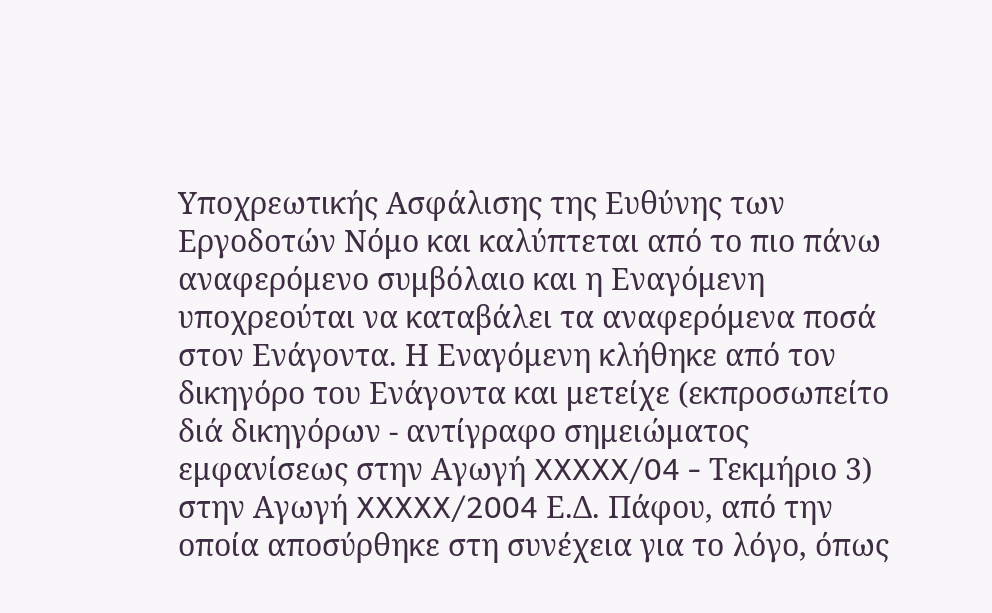Υποχρεωτικής Ασφάλισης της Ευθύνης των Εργοδοτών Νόμο και καλύπτεται από το πιο πάνω αναφερόμενο συμβόλαιο και η Εναγόμενη υποχρεούται να καταβάλει τα αναφερόμενα ποσά στον Ενάγοντα. Η Εναγόμενη κλήθηκε από τον δικηγόρο του Ενάγοντα και μετείχε (εκπροσωπείτο διά δικηγόρων - αντίγραφο σημειώματος εμφανίσεως στην Αγωγή XXXXX/04 - Τεκμήριο 3) στην Αγωγή XXXXX/2004 Ε.Δ. Πάφου, από την οποία αποσύρθηκε στη συνέχεια για το λόγο, όπως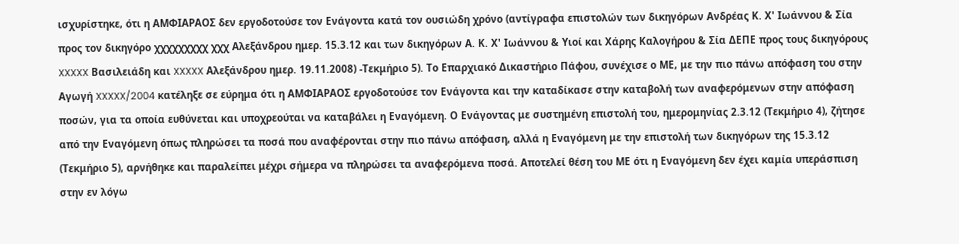ισχυρίστηκε, ότι η ΑΜΦΙΑΡΑΟΣ δεν εργοδοτούσε τον Ενάγοντα κατά τον ουσιώδη χρόνο (αντίγραφα επιστολών των δικηγόρων Ανδρέας Κ. Χ' Ιωάννου & Σία προς τον δικηγόρο χχχχχχχχχ χχχ Αλεξάνδρου ημερ. 15.3.12 και των δικηγόρων Α. Κ. Χ' Ιωάννου & Υιοί και Χάρης Καλογήρου & Σία ΔΕΠΕ προς τους δικηγόρους XXXXX Βασιλειάδη και XXXXX Αλεξάνδρου ημερ. 19.11.2008) -Τεκμήριο 5). Το Επαρχιακό Δικαστήριο Πάφου, συνέχισε ο ΜΕ, με την πιο πάνω απόφαση του στην Αγωγή XXXXX/2004 κατέληξε σε εύρημα ότι η ΑΜΦΙΑΡΑΟΣ εργοδοτούσε τον Ενάγοντα και την καταδίκασε στην καταβολή των αναφερόμενων στην απόφαση ποσών, για τα οποία ευθύνεται και υποχρεούται να καταβάλει η Εναγόμενη. Ο Ενάγοντας με συστημένη επιστολή του, ημερομηνίας 2.3.12 (Τεκμήριο 4), ζήτησε από την Εναγόμενη όπως πληρώσει τα ποσά που αναφέρονται στην πιο πάνω απόφαση, αλλά η Εναγόμενη με την επιστολή των δικηγόρων της 15.3.12 (Τεκμήριο 5), αρνήθηκε και παραλείπει μέχρι σήμερα να πληρώσει τα αναφερόμενα ποσά. Αποτελεί θέση του ΜΕ ότι η Εναγόμενη δεν έχει καμία υπεράσπιση στην εν λόγω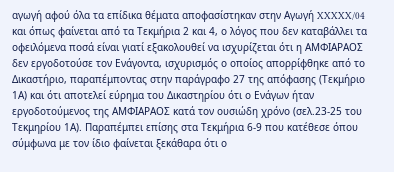αγωγή αφού όλα τα επίδικα θέματα αποφασίστηκαν στην Αγωγή XXXXX/04 και όπως φαίνεται από τα Τεκμήρια 2 και 4, ο λόγος που δεν καταβάλλει τα οφειλόμενα ποσά είναι γιατί εξακολουθεί να ισχυρίζεται ότι η ΑΜΦΙΑΡΑΟΣ δεν εργοδοτούσε τον Ενάγοντα, ισχυρισμός ο οποίος απορρίφθηκε από το Δικαστήριο, παραπέμποντας στην παράγραφο 27 της απόφασης (Τεκμήριο 1Α) και ότι αποτελεί εύρημα του Δικαστηρίου ότι ο Ενάγων ήταν εργοδοτούμενος της ΑΜΦΙΑΡΑΟΣ κατά τον ουσιώδη χρόνο (σελ.23-25 του Τεκμηρίου 1Α). Παραπέμπει επίσης στα Τεκμήρια 6-9 που κατέθεσε όπου σύμφωνα με τον ίδιο φαίνεται ξεκάθαρα ότι ο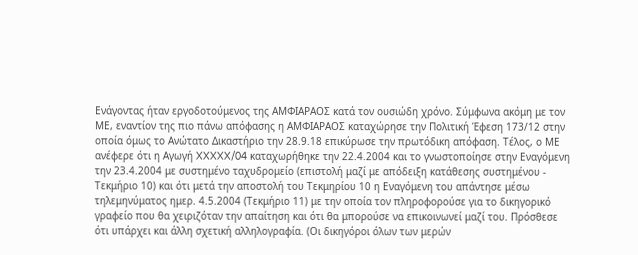Ενάγοντας ήταν εργοδοτούμενος της ΑΜΦΙΑΡΑΟΣ κατά τον ουσιώδη χρόνο. Σύμφωνα ακόμη με τον ΜΕ, εναντίον της πιο πάνω απόφασης η ΑΜΦΙΑΡΑΟΣ καταχώρησε την Πολιτική Έφεση 173/12 στην οποία όμως το Ανώτατο Δικαστήριο την 28.9.18 επικύρωσε την πρωτόδικη απόφαση. Τέλος, ο ΜΕ ανέφερε ότι η Αγωγή XXXXX/04 καταχωρήθηκε την 22.4.2004 και το γνωστοποίησε στην Εναγόμενη την 23.4.2004 με συστημένο ταχυδρομείο (επιστολή μαζί με απόδειξη κατάθεσης συστημένου - Τεκμήριο 10) και ότι μετά την αποστολή του Τεκμηρίου 10 η Εναγόμενη του απάντησε μέσω τηλεμηνύματος ημερ. 4.5.2004 (Τεκμήριο 11) με την οποία τον πληροφορούσε για το δικηγορικό γραφείο που θα χειριζόταν την απαίτηση και ότι θα μπορούσε να επικοινωνεί μαζί του. Πρόσθεσε ότι υπάρχει και άλλη σχετική αλληλογραφία. (Οι δικηγόροι όλων των μερών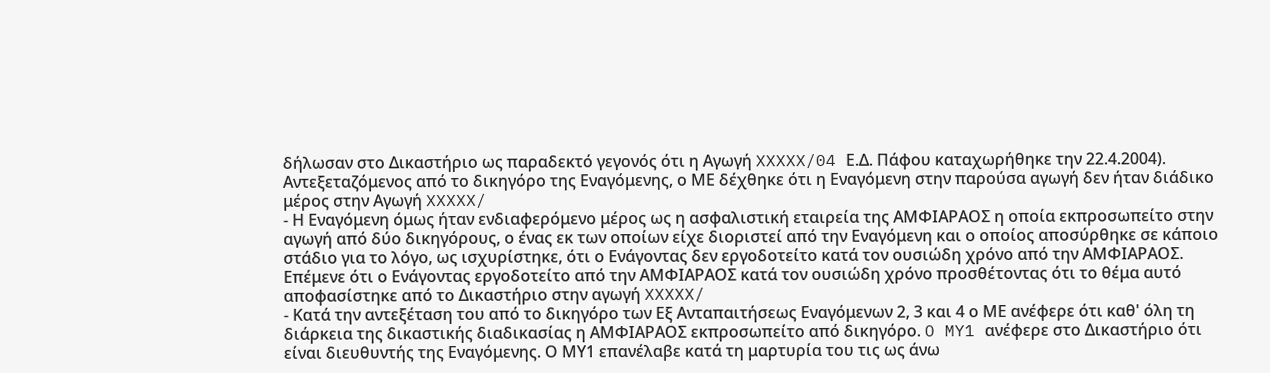δήλωσαν στο Δικαστήριο ως παραδεκτό γεγονός ότι η Αγωγή XXXXX/04 Ε.Δ. Πάφου καταχωρήθηκε την 22.4.2004). Αντεξεταζόμενος από το δικηγόρο της Εναγόμενης, ο ΜΕ δέχθηκε ότι η Εναγόμενη στην παρούσα αγωγή δεν ήταν διάδικο μέρος στην Αγωγή XXXXX/
- Η Εναγόμενη όμως ήταν ενδιαφερόμενο μέρος ως η ασφαλιστική εταιρεία της ΑΜΦΙΑΡΑΟΣ η οποία εκπροσωπείτο στην αγωγή από δύο δικηγόρους, ο ένας εκ των οποίων είχε διοριστεί από την Εναγόμενη και ο οποίος αποσύρθηκε σε κάποιο στάδιο για το λόγο, ως ισχυρίστηκε, ότι ο Ενάγοντας δεν εργοδοτείτο κατά τον ουσιώδη χρόνο από την ΑΜΦΙΑΡΑΟΣ. Επέμενε ότι ο Ενάγοντας εργοδοτείτο από την ΑΜΦΙΑΡΑΟΣ κατά τον ουσιώδη χρόνο προσθέτοντας ότι το θέμα αυτό αποφασίστηκε από το Δικαστήριο στην αγωγή XXXXX/
- Κατά την αντεξέταση του από το δικηγόρο των Εξ Ανταπαιτήσεως Εναγόμενων 2, 3 και 4 ο ΜΕ ανέφερε ότι καθ' όλη τη διάρκεια της δικαστικής διαδικασίας η ΑΜΦΙΑΡΑΟΣ εκπροσωπείτο από δικηγόρο. O MY1 ανέφερε στο Δικαστήριο ότι είναι διευθυντής της Εναγόμενης. Ο ΜΥ1 επανέλαβε κατά τη μαρτυρία του τις ως άνω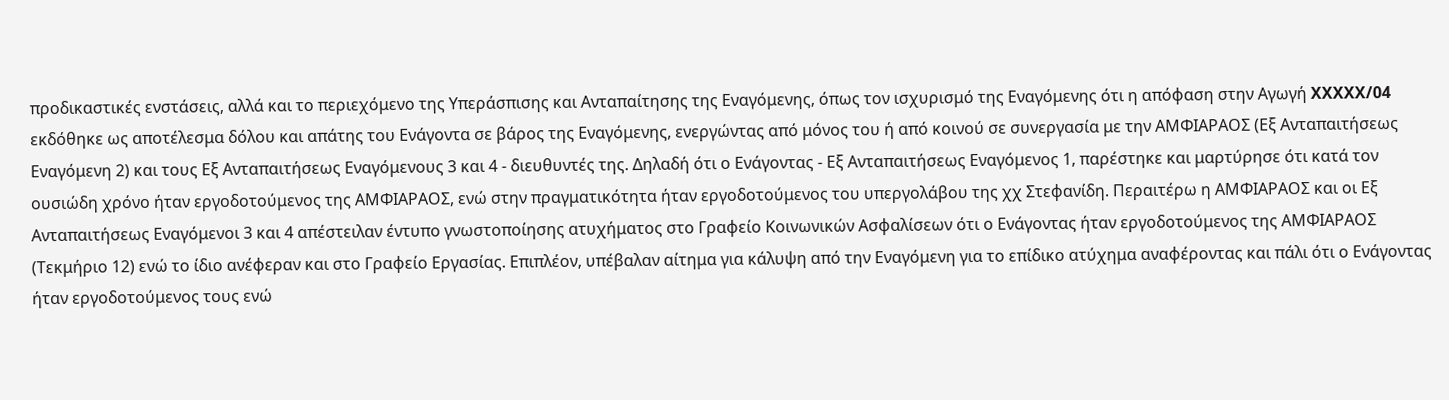προδικαστικές ενστάσεις, αλλά και το περιεχόμενο της Υπεράσπισης και Ανταπαίτησης της Εναγόμενης, όπως τον ισχυρισμό της Εναγόμενης ότι η απόφαση στην Αγωγή XXXXX/04 εκδόθηκε ως αποτέλεσμα δόλου και απάτης του Ενάγοντα σε βάρος της Εναγόμενης, ενεργώντας από μόνος του ή από κοινού σε συνεργασία με την ΑΜΦΙΑΡΑΟΣ (Εξ Ανταπαιτήσεως Εναγόμενη 2) και τους Εξ Ανταπαιτήσεως Εναγόμενους 3 και 4 - διευθυντές της. Δηλαδή ότι ο Ενάγοντας - Εξ Ανταπαιτήσεως Εναγόμενος 1, παρέστηκε και μαρτύρησε ότι κατά τον ουσιώδη χρόνο ήταν εργοδοτούμενος της ΑΜΦΙΑΡΑΟΣ, ενώ στην πραγματικότητα ήταν εργοδοτούμενος του υπεργολάβου της χχ Στεφανίδη. Περαιτέρω η ΑΜΦΙΑΡΑΟΣ και οι Εξ Ανταπαιτήσεως Εναγόμενοι 3 και 4 απέστειλαν έντυπο γνωστοποίησης ατυχήματος στο Γραφείο Κοινωνικών Ασφαλίσεων ότι ο Ενάγοντας ήταν εργοδοτούμενος της ΑΜΦΙΑΡΑΟΣ (Τεκμήριο 12) ενώ το ίδιο ανέφεραν και στο Γραφείο Εργασίας. Επιπλέον, υπέβαλαν αίτημα για κάλυψη από την Εναγόμενη για το επίδικο ατύχημα αναφέροντας και πάλι ότι ο Ενάγοντας ήταν εργοδοτούμενος τους ενώ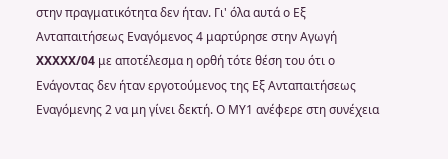στην πραγματικότητα δεν ήταν. Γι' όλα αυτά ο Εξ Ανταπαιτήσεως Εναγόμενος 4 μαρτύρησε στην Αγωγή XXXXX/04 με αποτέλεσμα η ορθή τότε θέση του ότι ο Ενάγοντας δεν ήταν εργοτούμενος της Εξ Ανταπαιτήσεως Εναγόμενης 2 να μη γίνει δεκτή. Ο ΜΥ1 ανέφερε στη συνέχεια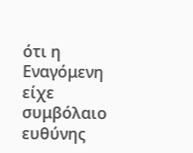ότι η Εναγόμενη είχε συμβόλαιο ευθύνης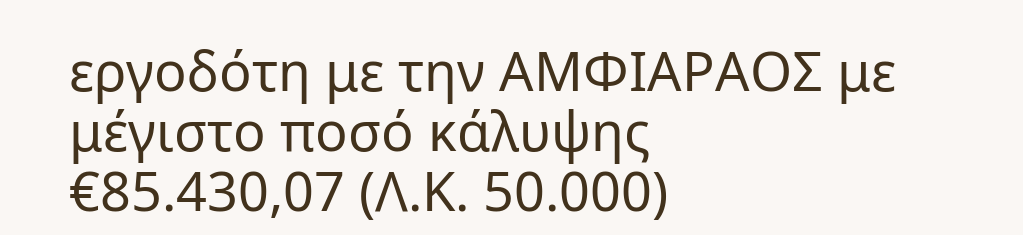εργοδότη με την ΑΜΦΙΑΡΑΟΣ με μέγιστο ποσό κάλυψης €85.430,07 (Λ.Κ. 50.000)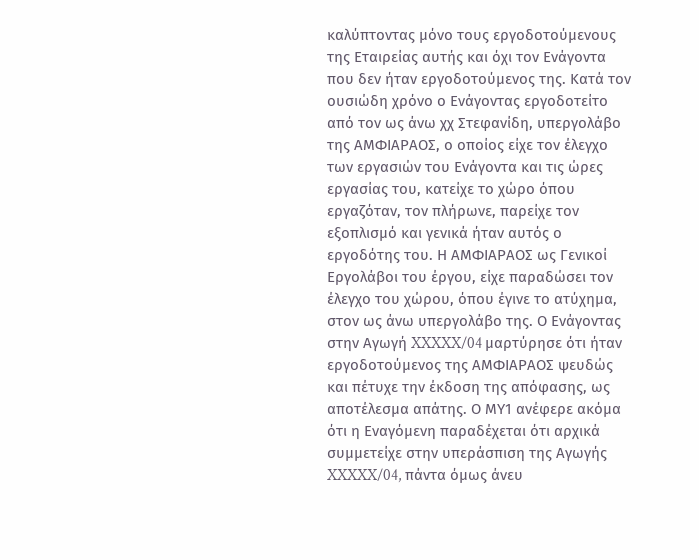καλύπτοντας μόνο τους εργοδοτούμενους της Εταιρείας αυτής και όχι τον Ενάγοντα που δεν ήταν εργοδοτούμενος της. Κατά τον ουσιώδη χρόνο ο Ενάγοντας εργοδοτείτο από τον ως άνω χχ Στεφανίδη, υπεργολάβο της ΑΜΦΙΑΡΑΟΣ, ο οποίος είχε τον έλεγχο των εργασιών του Ενάγοντα και τις ώρες εργασίας του, κατείχε το χώρο όπου εργαζόταν, τον πλήρωνε, παρείχε τον εξοπλισμό και γενικά ήταν αυτός ο εργοδότης του. Η ΑΜΦΙΑΡΑΟΣ ως Γενικοί Εργολάβοι του έργου, είχε παραδώσει τον έλεγχο του χώρου, όπου έγινε το ατύχημα, στον ως άνω υπεργολάβο της. Ο Ενάγοντας στην Αγωγή XXXXX/04 μαρτύρησε ότι ήταν εργοδοτούμενος της ΑΜΦΙΑΡΑΟΣ ψευδώς και πέτυχε την έκδοση της απόφασης, ως αποτέλεσμα απάτης. Ο ΜΥ1 ανέφερε ακόμα ότι η Εναγόμενη παραδέχεται ότι αρχικά συμμετείχε στην υπεράσπιση της Αγωγής XXXXX/04, πάντα όμως άνευ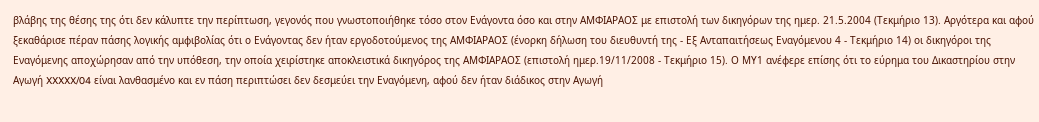βλάβης της θέσης της ότι δεν κάλυπτε την περίπτωση, γεγονός που γνωστοποιήθηκε τόσο στον Ενάγοντα όσο και στην ΑΜΦΙΑΡΑΟΣ με επιστολή των δικηγόρων της ημερ. 21.5.2004 (Τεκμήριο 13). Αργότερα και αφού ξεκαθάρισε πέραν πάσης λογικής αμφιβολίας ότι ο Ενάγοντας δεν ήταν εργοδοτούμενος της ΑΜΦΙΑΡΑΟΣ (ένορκη δήλωση του διευθυντή της - Εξ Ανταπαιτήσεως Εναγόμενου 4 - Τεκμήριο 14) οι δικηγόροι της Εναγόμενης αποχώρησαν από την υπόθεση, την οποία χειρίστηκε αποκλειστικά δικηγόρος της ΑΜΦΙΑΡΑΟΣ (επιστολή ημερ.19/11/2008 - Τεκμήριο 15). Ο ΜΥ1 ανέφερε επίσης ότι το εύρημα του Δικαστηρίου στην Αγωγή XXXXX/04 είναι λανθασμένο και εν πάση περιπτώσει δεν δεσμεύει την Εναγόμενη, αφού δεν ήταν διάδικος στην Αγωγή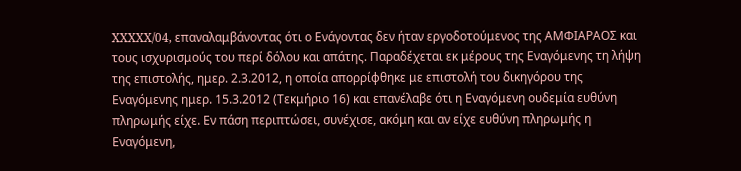XXXXX/04, επαναλαμβάνοντας ότι ο Ενάγοντας δεν ήταν εργοδοτούμενος της ΑΜΦΙΑΡΑΟΣ και τους ισχυρισμούς του περί δόλου και απάτης. Παραδέχεται εκ μέρους της Εναγόμενης τη λήψη της επιστολής, ημερ. 2.3.2012, η οποία απορρίφθηκε με επιστολή του δικηγόρου της Εναγόμενης ημερ. 15.3.2012 (Τεκμήριο 16) και επανέλαβε ότι η Εναγόμενη ουδεμία ευθύνη πληρωμής είχε. Εν πάση περιπτώσει, συνέχισε, ακόμη και αν είχε ευθύνη πληρωμής η Εναγόμενη,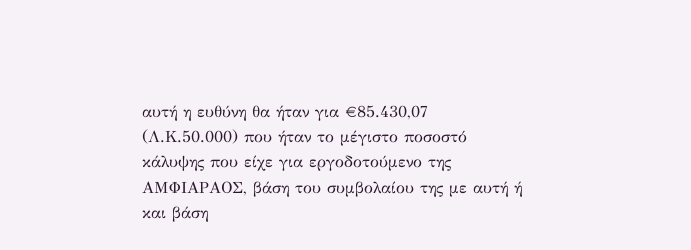αυτή η ευθύνη θα ήταν για €85.430,07 (Λ.Κ.50.000) που ήταν το μέγιστο ποσοστό κάλυψης που είχε για εργοδοτούμενο της ΑΜΦΙΑΡΑΟΣ, βάση του συμβολαίου της με αυτή ή και βάση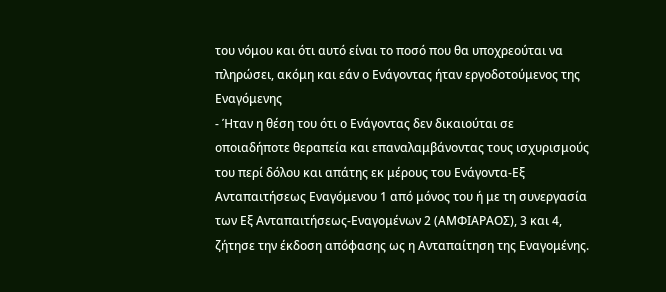του νόμου και ότι αυτό είναι το ποσό που θα υποχρεούται να πληρώσει, ακόμη και εάν ο Ενάγοντας ήταν εργοδοτούμενος της Εναγόμενης
- Ήταν η θέση του ότι ο Ενάγοντας δεν δικαιούται σε οποιαδήποτε θεραπεία και επαναλαμβάνοντας τους ισχυρισμούς του περί δόλου και απάτης εκ μέρους του Ενάγοντα-Εξ Ανταπαιτήσεως Εναγόμενου 1 από μόνος του ή με τη συνεργασία των Εξ Ανταπαιτήσεως-Εναγομένων 2 (ΑΜΦΙΑΡΑΟΣ), 3 και 4, ζήτησε την έκδοση απόφασης ως η Ανταπαίτηση της Εναγομένης.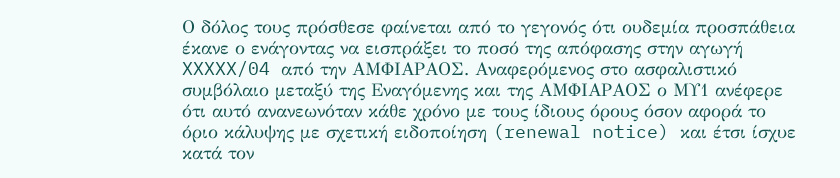Ο δόλος τους πρόσθεσε φαίνεται από το γεγονός ότι ουδεμία προσπάθεια έκανε ο ενάγοντας να εισπράξει το ποσό της απόφασης στην αγωγή XXXXX/04 από την ΑΜΦΙΑΡΑΟΣ. Αναφερόμενος στο ασφαλιστικό συμβόλαιο μεταξύ της Εναγόμενης και της ΑΜΦΙΑΡΑΟΣ ο ΜΥ1 ανέφερε ότι αυτό ανανεωνόταν κάθε χρόνο με τους ίδιους όρους όσον αφορά το όριο κάλυψης με σχετική ειδοποίηση (renewal notice) και έτσι ίσχυε κατά τον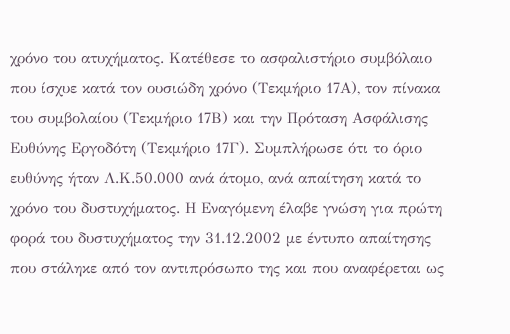χρόνο του ατυχήματος. Κατέθεσε το ασφαλιστήριο συμβόλαιο που ίσχυε κατά τον ουσιώδη χρόνο (Τεκμήριο 17Α), τον πίνακα του συμβολαίου (Τεκμήριο 17Β) και την Πρόταση Ασφάλισης Ευθύνης Εργοδότη (Τεκμήριο 17Γ). Συμπλήρωσε ότι το όριο ευθύνης ήταν Λ.Κ.50.000 ανά άτομο, ανά απαίτηση κατά το χρόνο του δυστυχήματος. Η Εναγόμενη έλαβε γνώση για πρώτη φορά του δυστυχήματος την 31.12.2002 με έντυπο απαίτησης που στάληκε από τον αντιπρόσωπο της και που αναφέρεται ως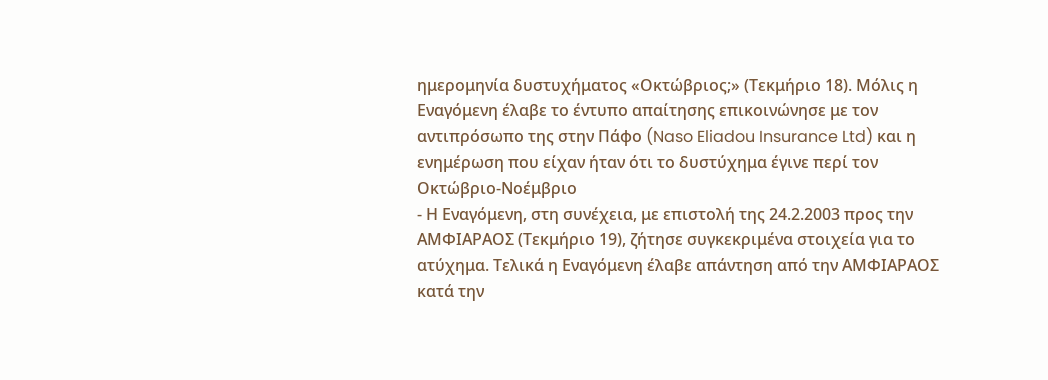ημερομηνία δυστυχήματος «Οκτώβριος;» (Τεκμήριο 18). Μόλις η Εναγόμενη έλαβε το έντυπο απαίτησης επικοινώνησε με τον αντιπρόσωπο της στην Πάφο (Naso Eliadou Insurance Ltd) και η ενημέρωση που είχαν ήταν ότι το δυστύχημα έγινε περί τον Οκτώβριο-Νοέμβριο
- Η Εναγόμενη, στη συνέχεια, με επιστολή της 24.2.2003 προς την AΜΦΙΑΡΑΟΣ (Τεκμήριο 19), ζήτησε συγκεκριμένα στοιχεία για το ατύχημα. Τελικά η Εναγόμενη έλαβε απάντηση από την ΑΜΦΙΑΡΑΟΣ κατά την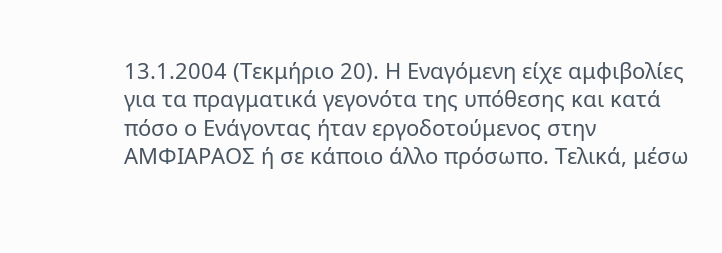13.1.2004 (Τεκμήριο 20). Η Εναγόμενη είχε αμφιβολίες για τα πραγματικά γεγονότα της υπόθεσης και κατά πόσο ο Ενάγοντας ήταν εργοδοτούμενος στην ΑΜΦΙΑΡΑΟΣ ή σε κάποιο άλλο πρόσωπο. Τελικά, μέσω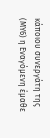κάποιου συνεργάτη της (ΜΥ6) η Εναγόμενη έμαθε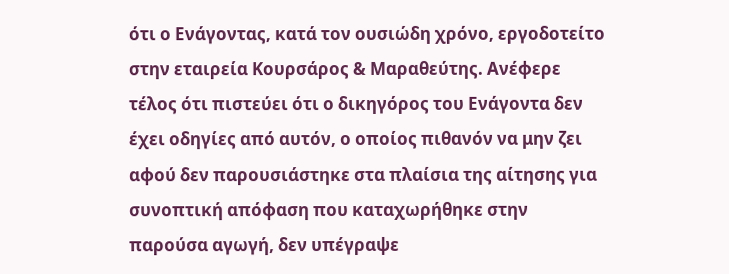ότι ο Ενάγοντας, κατά τον ουσιώδη χρόνο, εργοδοτείτο στην εταιρεία Κουρσάρος & Μαραθεύτης. Ανέφερε τέλος ότι πιστεύει ότι ο δικηγόρος του Ενάγοντα δεν έχει οδηγίες από αυτόν, ο οποίος πιθανόν να μην ζει αφού δεν παρουσιάστηκε στα πλαίσια της αίτησης για συνοπτική απόφαση που καταχωρήθηκε στην παρούσα αγωγή, δεν υπέγραψε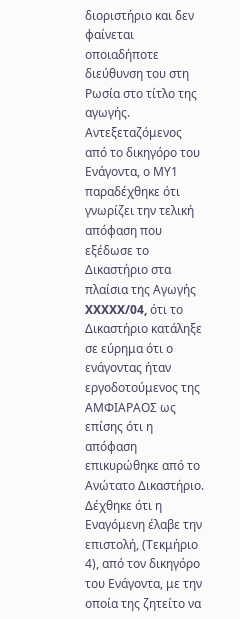διοριστήριο και δεν φαίνεται οποιαδήποτε διεύθυνση του στη Ρωσία στο τίτλο της αγωγής. Αντεξεταζόμενος από το δικηγόρο του Ενάγοντα, ο ΜΥ1 παραδέχθηκε ότι γνωρίζει την τελική απόφαση που εξέδωσε το Δικαστήριο στα πλαίσια της Αγωγής XXXXX/04, ότι το Δικαστήριο κατάληξε σε εύρημα ότι ο ενάγοντας ήταν εργοδοτούμενος της ΑΜΦΙΑΡΑΟΣ ως επίσης ότι η απόφαση επικυρώθηκε από το Ανώτατο Δικαστήριο. Δέχθηκε ότι η Εναγόμενη έλαβε την επιστολή, (Τεκμήριο 4), από τον δικηγόρο του Ενάγοντα, με την οποία της ζητείτο να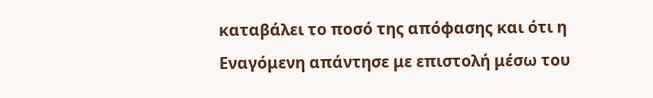καταβάλει το ποσό της απόφασης και ότι η Εναγόμενη απάντησε με επιστολή μέσω του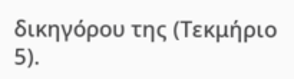δικηγόρου της (Τεκμήριο 5).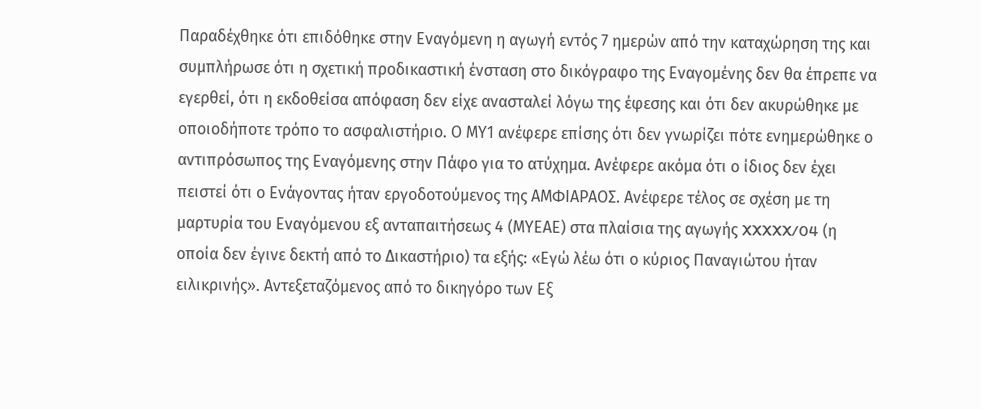Παραδέχθηκε ότι επιδόθηκε στην Εναγόμενη η αγωγή εντός 7 ημερών από την καταχώρηση της και συμπλήρωσε ότι η σχετική προδικαστική ένσταση στο δικόγραφο της Eναγομένης δεν θα έπρεπε να εγερθεί, ότι η εκδοθείσα απόφαση δεν είχε ανασταλεί λόγω της έφεσης και ότι δεν ακυρώθηκε με οποιοδήποτε τρόπο το ασφαλιστήριο. Ο ΜΥ1 ανέφερε επίσης ότι δεν γνωρίζει πότε ενημερώθηκε ο αντιπρόσωπος της Εναγόμενης στην Πάφο για το ατύχημα. Ανέφερε ακόμα ότι ο ίδιος δεν έχει πειστεί ότι ο Ενάγοντας ήταν εργοδοτούμενος της ΑΜΦΙΑΡΑΟΣ. Ανέφερε τέλος σε σχέση με τη μαρτυρία του Εναγόμενου εξ ανταπαιτήσεως 4 (ΜΥΕΑΕ) στα πλαίσια της αγωγής XXXXX/04 (η οποία δεν έγινε δεκτή από το Δικαστήριο) τα εξής: «Εγώ λέω ότι ο κύριος Παναγιώτου ήταν ειλικρινής». Αντεξεταζόμενος από το δικηγόρο των Εξ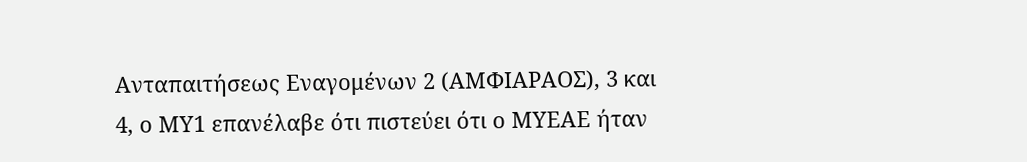Ανταπαιτήσεως Εναγομένων 2 (ΑΜΦΙΑΡΑΟΣ), 3 και 4, ο ΜΥ1 επανέλαβε ότι πιστεύει ότι ο ΜΥΕΑΕ ήταν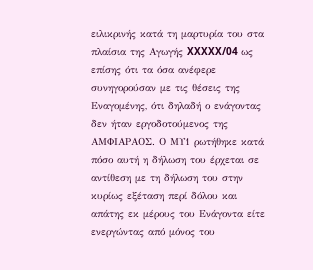ειλικρινής κατά τη μαρτυρία του στα πλαίσια της Αγωγής XXXXX/04 ως επίσης ότι τα όσα ανέφερε συνηγορούσαν με τις θέσεις της Εναγομένης, ότι δηλαδή ο ενάγοντας δεν ήταν εργοδοτούμενος της ΑΜΦΙΑΡΑΟΣ. Ο ΜΥ1 ρωτήθηκε κατά πόσο αυτή η δήλωση του έρχεται σε αντίθεση με τη δήλωση του στην κυρίως εξέταση περί δόλου και απάτης εκ μέρους του Ενάγοντα είτε ενεργώντας από μόνος του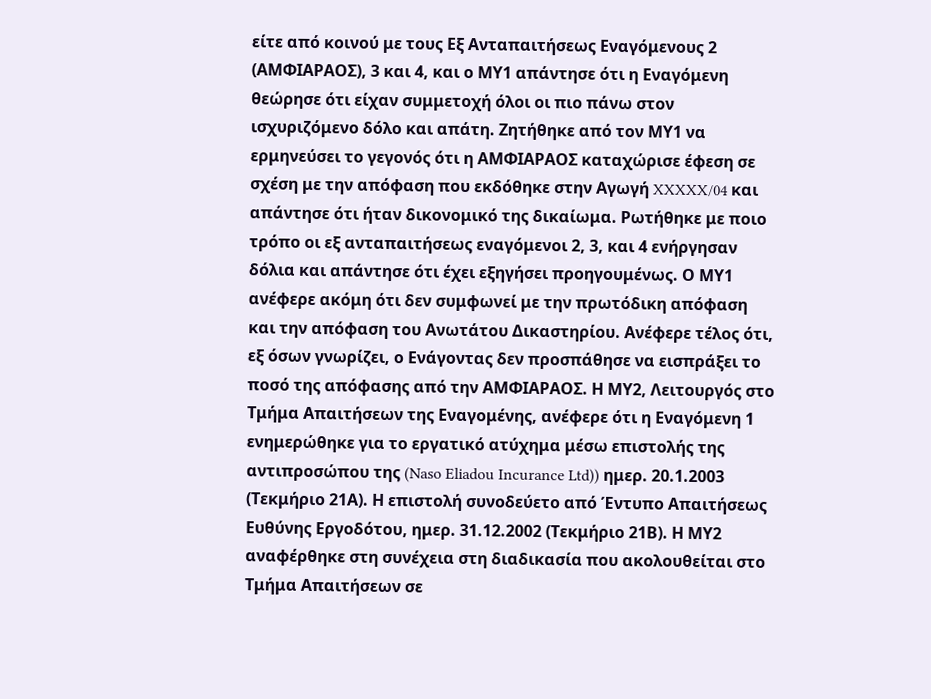είτε από κοινού με τους Εξ Ανταπαιτήσεως Εναγόμενους 2 (ΑΜΦΙΑΡΑΟΣ), 3 και 4, και ο ΜΥ1 απάντησε ότι η Εναγόμενη θεώρησε ότι είχαν συμμετοχή όλοι οι πιο πάνω στον ισχυριζόμενο δόλο και απάτη. Ζητήθηκε από τον ΜΥ1 να ερμηνεύσει το γεγονός ότι η ΑΜΦΙΑΡΑΟΣ καταχώρισε έφεση σε σχέση με την απόφαση που εκδόθηκε στην Αγωγή XXXXX/04 και απάντησε ότι ήταν δικονομικό της δικαίωμα. Ρωτήθηκε με ποιο τρόπο οι εξ ανταπαιτήσεως εναγόμενοι 2, 3, και 4 ενήργησαν δόλια και απάντησε ότι έχει εξηγήσει προηγουμένως. Ο ΜΥ1 ανέφερε ακόμη ότι δεν συμφωνεί με την πρωτόδικη απόφαση και την απόφαση του Ανωτάτου Δικαστηρίου. Ανέφερε τέλος ότι, εξ όσων γνωρίζει, ο Ενάγοντας δεν προσπάθησε να εισπράξει το ποσό της απόφασης από την ΑΜΦΙΑΡΑΟΣ. Η ΜΥ2, Λειτουργός στο Τμήμα Απαιτήσεων της Εναγομένης, ανέφερε ότι η Εναγόμενη 1 ενημερώθηκε για το εργατικό ατύχημα μέσω επιστολής της αντιπροσώπου της (Naso Eliadou Incurance Ltd)) ημερ. 20.1.2003 (Τεκμήριο 21Α). Η επιστολή συνοδεύετο από Έντυπο Απαιτήσεως Ευθύνης Εργοδότου, ημερ. 31.12.2002 (Τεκμήριο 21Β). Η ΜΥ2 αναφέρθηκε στη συνέχεια στη διαδικασία που ακολουθείται στο Τμήμα Απαιτήσεων σε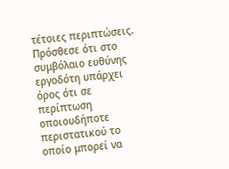τέτοιες περιπτώσεις. Πρόσθεσε ότι στο συμβόλαιο ευθύνης εργοδότη υπάρχει όρος ότι σε περίπτωση οποιουδήποτε περιστατικού το οποίο μπορεί να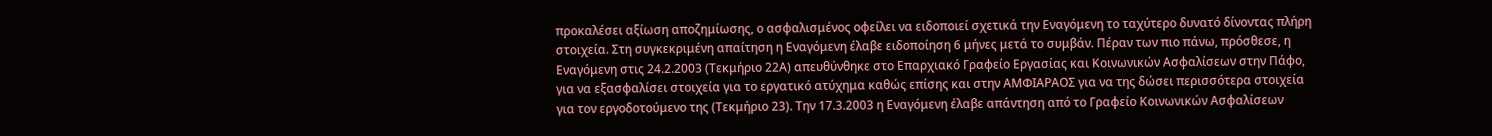προκαλέσει αξίωση αποζημίωσης, ο ασφαλισμένος οφείλει να ειδοποιεί σχετικά την Εναγόμενη το ταχύτερο δυνατό δίνοντας πλήρη στοιχεία. Στη συγκεκριμένη απαίτηση η Εναγόμενη έλαβε ειδοποίηση 6 μήνες μετά το συμβάν. Πέραν των πιο πάνω, πρόσθεσε, η Εναγόμενη στις 24.2.2003 (Τεκμήριο 22Α) απευθύνθηκε στο Επαρχιακό Γραφείο Εργασίας και Κοινωνικών Ασφαλίσεων στην Πάφο, για να εξασφαλίσει στοιχεία για το εργατικό ατύχημα καθώς επίσης και στην ΑΜΦΙΑΡΑΟΣ για να της δώσει περισσότερα στοιχεία για τον εργοδοτούμενο της (Τεκμήριο 23). Την 17.3.2003 η Εναγόμενη έλαβε απάντηση από το Γραφείο Κοινωνικών Ασφαλίσεων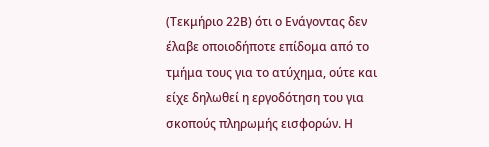(Τεκμήριο 22Β) ότι ο Ενάγοντας δεν έλαβε οποιοδήποτε επίδομα από το τμήμα τους για το ατύχημα, ούτε και είχε δηλωθεί η εργοδότηση του για σκοπούς πληρωμής εισφορών. Η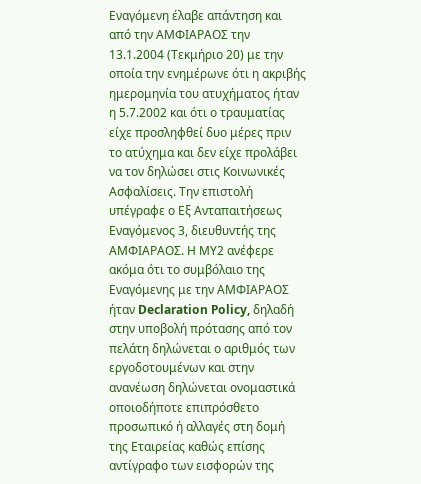Εναγόμενη έλαβε απάντηση και από την ΑΜΦΙΑΡΑΟΣ την 13.1.2004 (Τεκμήριο 20) με την οποία την ενημέρωνε ότι η ακριβής ημερομηνία του ατυχήματος ήταν η 5.7.2002 και ότι ο τραυματίας είχε προσληφθεί δυο μέρες πριν το ατύχημα και δεν είχε προλάβει να τον δηλώσει στις Κοινωνικές Ασφαλίσεις. Την επιστολή υπέγραφε ο Εξ Ανταπαιτήσεως Εναγόμενος 3, διευθυντής της ΑΜΦΙΑΡΑΟΣ. Η ΜΥ2 ανέφερε ακόμα ότι το συμβόλαιο της Εναγόμενης με την ΑΜΦΙΑΡΑΟΣ ήταν Declaration Policy, δηλαδή στην υποβολή πρότασης από τον πελάτη δηλώνεται ο αριθμός των εργοδοτουμένων και στην ανανέωση δηλώνεται ονομαστικά οποιοδήποτε επιπρόσθετο προσωπικό ή αλλαγές στη δομή της Εταιρείας καθώς επίσης αντίγραφο των εισφορών της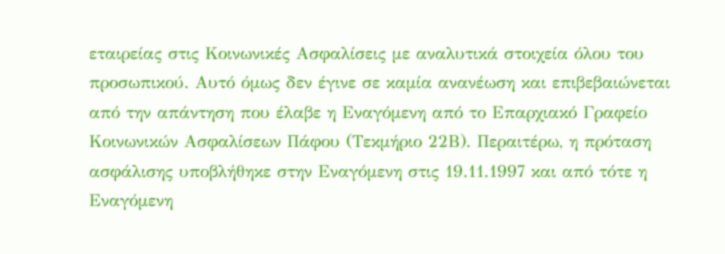εταιρείας στις Κοινωνικές Ασφαλίσεις με αναλυτικά στοιχεία όλου του προσωπικού. Αυτό όμως δεν έγινε σε καμία ανανέωση και επιβεβαιώνεται από την απάντηση που έλαβε η Εναγόμενη από το Επαρχιακό Γραφείο Κοινωνικών Ασφαλίσεων Πάφου (Τεκμήριο 22Β). Περαιτέρω, η πρόταση ασφάλισης υποβλήθηκε στην Εναγόμενη στις 19.11.1997 και από τότε η Εναγόμενη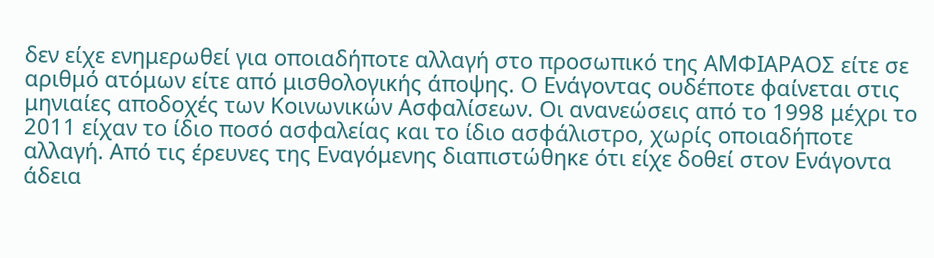δεν είχε ενημερωθεί για οποιαδήποτε αλλαγή στο προσωπικό της ΑΜΦΙΑΡΑΟΣ είτε σε αριθμό ατόμων είτε από μισθολογικής άποψης. Ο Ενάγοντας ουδέποτε φαίνεται στις μηνιαίες αποδοχές των Κοινωνικών Ασφαλίσεων. Οι ανανεώσεις από το 1998 μέχρι το 2011 είχαν το ίδιο ποσό ασφαλείας και το ίδιο ασφάλιστρο, χωρίς οποιαδήποτε αλλαγή. Από τις έρευνες της Εναγόμενης διαπιστώθηκε ότι είχε δοθεί στον Ενάγοντα άδεια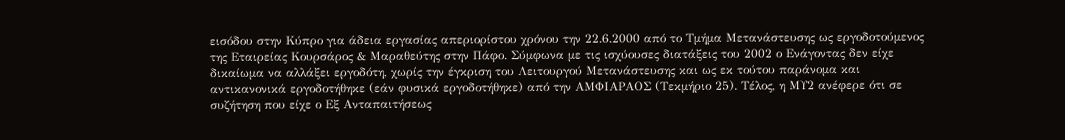εισόδου στην Κύπρο για άδεια εργασίας απεριορίστου χρόνου την 22.6.2000 από το Τμήμα Μετανάστευσης ως εργοδοτούμενος της Εταιρείας Κουρσάρος & Μαραθεύτης στην Πάφο. Σύμφωνα με τις ισχύουσες διατάξεις του 2002 ο Ενάγοντας δεν είχε δικαίωμα να αλλάξει εργοδότη, χωρίς την έγκριση του Λειτουργού Μετανάστευσης και ως εκ τούτου παράνομα και αντικανονικά εργοδοτήθηκε (εάν φυσικά εργοδοτήθηκε) από την ΑΜΦΙΑΡΑΟΣ (Τεκμήριο 25). Τέλος, η ΜΥ2 ανέφερε ότι σε συζήτηση που είχε ο Εξ Ανταπαιτήσεως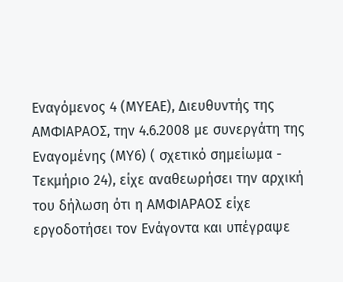Εναγόμενος 4 (ΜΥΕΑΕ), Διευθυντής της ΑΜΦΙΑΡΑΟΣ, την 4.6.2008 με συνεργάτη της Εναγομένης (ΜΥ6) ( σχετικό σημείωμα - Τεκμήριο 24), είχε αναθεωρήσει την αρχική του δήλωση ότι η ΑΜΦΙΑΡΑΟΣ είχε εργοδοτήσει τον Ενάγοντα και υπέγραψε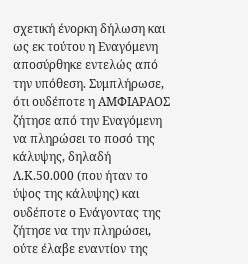σχετική ένορκη δήλωση και ως εκ τούτου η Εναγόμενη αποσύρθηκε εντελώς από την υπόθεση. Συμπλήρωσε, ότι ουδέποτε η ΑΜΦΙΑΡΑΟΣ ζήτησε από την Εναγόμενη να πληρώσει το ποσό της κάλυψης, δηλαδή Λ.Κ.50.000 (που ήταν το ύψος της κάλυψης) και ουδέποτε ο Ενάγοντας της ζήτησε να την πληρώσει, ούτε έλαβε εναντίον της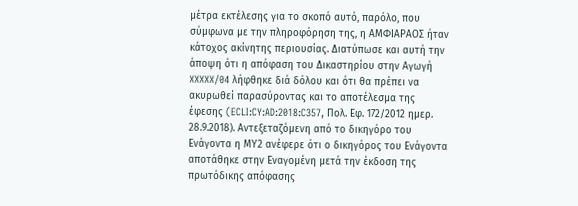μέτρα εκτέλεσης για το σκοπό αυτό, παρόλο, που σύμφωνα με την πληροφόρηση της, η ΑΜΦΙΑΡΑΟΣ ήταν κάτοχος ακίνητης περιουσίας. Διατύπωσε και αυτή την άποψη ότι η απόφαση του Δικαστηρίου στην Αγωγή XXXXX/04 λήφθηκε διά δόλου και ότι θα πρέπει να ακυρωθεί παρασύροντας και το αποτέλεσμα της έφεσης (ECLI:CY:AD:2018:C357, Πολ. Εφ. 172/2012 ημερ. 28.9.2018). Αντεξεταζόμενη από το δικηγόρο του Ενάγοντα η ΜΥ2 ανέφερε ότι ο δικηγόρος του Ενάγοντα αποτάθηκε στην Εναγομένη μετά την έκδοση της πρωτόδικης απόφασης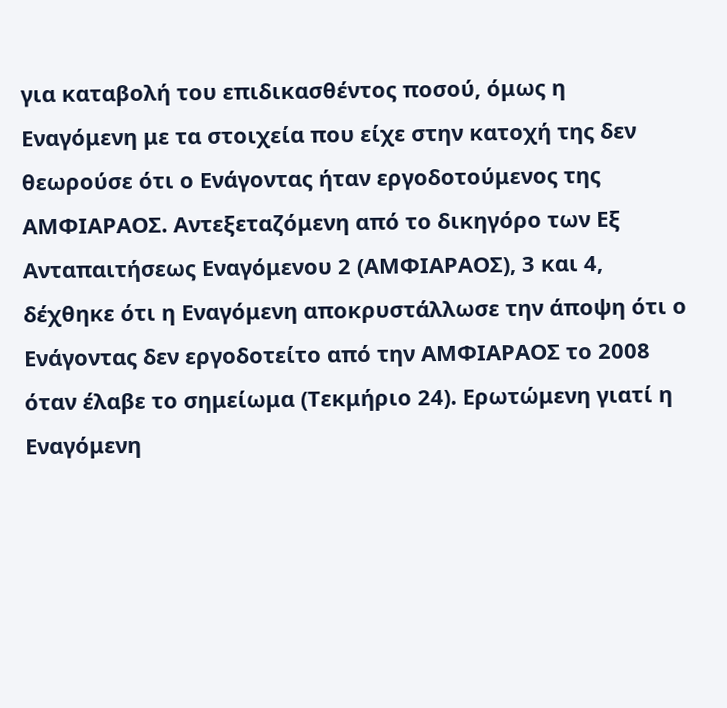για καταβολή του επιδικασθέντος ποσού, όμως η Εναγόμενη με τα στοιχεία που είχε στην κατοχή της δεν θεωρούσε ότι ο Ενάγοντας ήταν εργοδοτούμενος της ΑΜΦΙΑΡΑΟΣ. Αντεξεταζόμενη από το δικηγόρο των Εξ Ανταπαιτήσεως Εναγόμενου 2 (ΑΜΦΙΑΡΑΟΣ), 3 και 4, δέχθηκε ότι η Εναγόμενη αποκρυστάλλωσε την άποψη ότι ο Ενάγοντας δεν εργοδοτείτο από την ΑΜΦΙΑΡΑΟΣ το 2008 όταν έλαβε το σημείωμα (Τεκμήριο 24). Ερωτώμενη γιατί η Εναγόμενη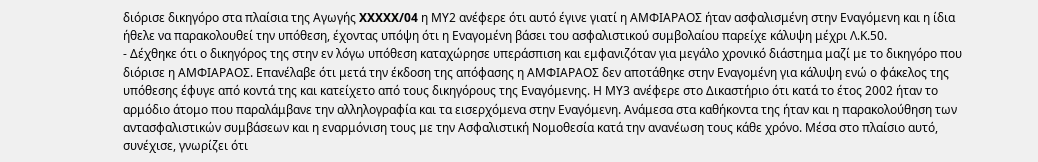διόρισε δικηγόρο στα πλαίσια της Αγωγής XXXXX/04 η ΜΥ2 ανέφερε ότι αυτό έγινε γιατί η ΑΜΦΙΑΡΑΟΣ ήταν ασφαλισμένη στην Εναγόμενη και η ίδια ήθελε να παρακολουθεί την υπόθεση, έχοντας υπόψη ότι η Eναγομένη βάσει του ασφαλιστικού συμβολαίου παρείχε κάλυψη μέχρι Λ.Κ.50.
- Δέχθηκε ότι ο δικηγόρος της στην εν λόγω υπόθεση καταχώρησε υπεράσπιση και εμφανιζόταν για μεγάλο χρονικό διάστημα μαζί με το δικηγόρο που διόρισε η ΑΜΦΙΑΡΑΟΣ. Επανέλαβε ότι μετά την έκδοση της απόφασης η ΑΜΦΙΑΡΑΟΣ δεν αποτάθηκε στην Εναγομένη για κάλυψη ενώ ο φάκελος της υπόθεσης έφυγε από κοντά της και κατείχετο από τους δικηγόρους της Εναγόμενης. Η ΜΥ3 ανέφερε στο Δικαστήριο ότι κατά το έτος 2002 ήταν το αρμόδιο άτομο που παραλάμβανε την αλληλογραφία και τα εισερχόμενα στην Εναγόμενη. Ανάμεσα στα καθήκοντα της ήταν και η παρακολούθηση των αντασφαλιστικών συμβάσεων και η εναρμόνιση τους με την Ασφαλιστική Νομοθεσία κατά την ανανέωση τους κάθε χρόνο. Μέσα στο πλαίσιο αυτό, συνέχισε, γνωρίζει ότι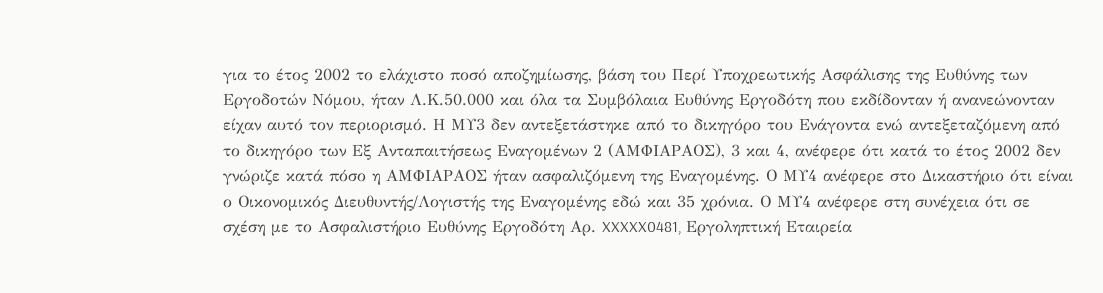για το έτος 2002 το ελάχιστο ποσό αποζημίωσης, βάση του Περί Υποχρεωτικής Ασφάλισης της Ευθύνης των Εργοδοτών Νόμου, ήταν Λ.Κ.50.000 και όλα τα Συμβόλαια Ευθύνης Εργοδότη που εκδίδονταν ή ανανεώνονταν είχαν αυτό τον περιορισμό. Η ΜΥ3 δεν αντεξετάστηκε από το δικηγόρο του Ενάγοντα ενώ αντεξεταζόμενη από το δικηγόρο των Εξ Ανταπαιτήσεως Εναγομένων 2 (ΑΜΦΙΑΡΑΟΣ), 3 και 4, ανέφερε ότι κατά το έτος 2002 δεν γνώριζε κατά πόσο η ΑΜΦΙΑΡΑΟΣ ήταν ασφαλιζόμενη της Εναγομένης. Ο ΜΥ4 ανέφερε στο Δικαστήριο ότι είναι ο Οικονομικός Διευθυντής/Λογιστής της Εναγομένης εδώ και 35 χρόνια. Ο ΜΥ4 ανέφερε στη συνέχεια ότι σε σχέση με το Ασφαλιστήριο Ευθύνης Εργοδότη Aρ. XXXXX0481, Εργοληπτική Εταιρεία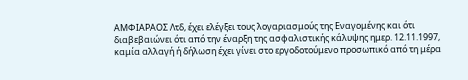ΑΜΦΙΑΡΑΟΣ Λτδ, έχει ελέγξει τους λογαριασμούς της Εναγομένης και ότι διαβεβαιώνει ότι από την έναρξη της ασφαλιστικής κάλυψης ημερ. 12.11.1997, καμία αλλαγή ή δήλωση έχει γίνει στο εργοδοτούμενο προσωπικό από τη μέρα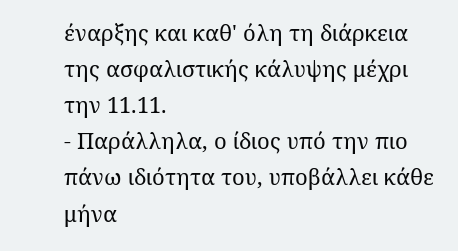έναρξης και καθ' όλη τη διάρκεια της ασφαλιστικής κάλυψης μέχρι την 11.11.
- Παράλληλα, ο ίδιος υπό την πιο πάνω ιδιότητα του, υποβάλλει κάθε μήνα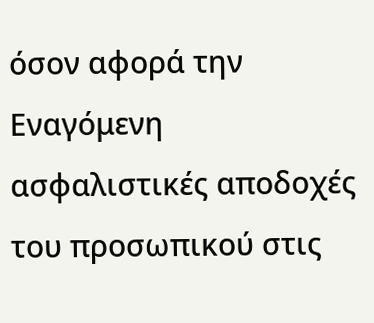όσον αφορά την Εναγόμενη ασφαλιστικές αποδοχές του προσωπικού στις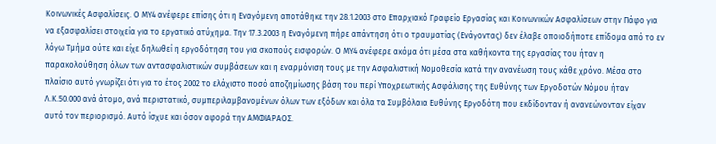Κοινωνικές Ασφαλίσεις. Ο ΜΥ4 ανέφερε επίσης ότι η Εναγόμενη αποτάθηκε την 28.1.2003 στο Επαρχιακό Γραφείο Εργασίας και Κοινωνικών Ασφαλίσεων στην Πάφο για να εξασφαλίσει στοιχεία για το εργατικό ατύχημα. Την 17.3.2003 η Εναγόμενη πήρε απάντηση ότι ο τραυματίας (Ενάγοντας) δεν έλαβε οποιοδήποτε επίδομα από το εν λόγω Τμήμα ούτε και είχε δηλωθεί η εργοδότηση του για σκοπούς εισφορών. Ο ΜΥ4 ανέφερε ακόμα ότι μέσα στα καθήκοντα της εργασίας του ήταν η παρακολούθηση όλων των αντασφαλιστικών συμβάσεων και η εναρμόνιση τους με την Ασφαλιστική Νομοθεσία κατά την ανανέωση τους κάθε χρόνο. Μέσα στο πλαίσιο αυτό γνωρίζει ότι για το έτος 2002 το ελάχιστο ποσό αποζημίωσης βάση του περί Υποχρεωτικής Ασφάλισης της Ευθύνης των Εργοδοτών Νόμου ήταν Λ.Κ.50.000 ανά άτομο, ανά περιστατικό, συμπεριλαμβανομένων όλων των εξόδων και όλα τα Συμβόλαια Ευθύνης Εργοδότη που εκδίδονταν ή ανανεώνονταν είχαν αυτό τον περιορισμό. Αυτό ίσχυε και όσον αφορά την ΑΜΦΙΑΡΑΟΣ.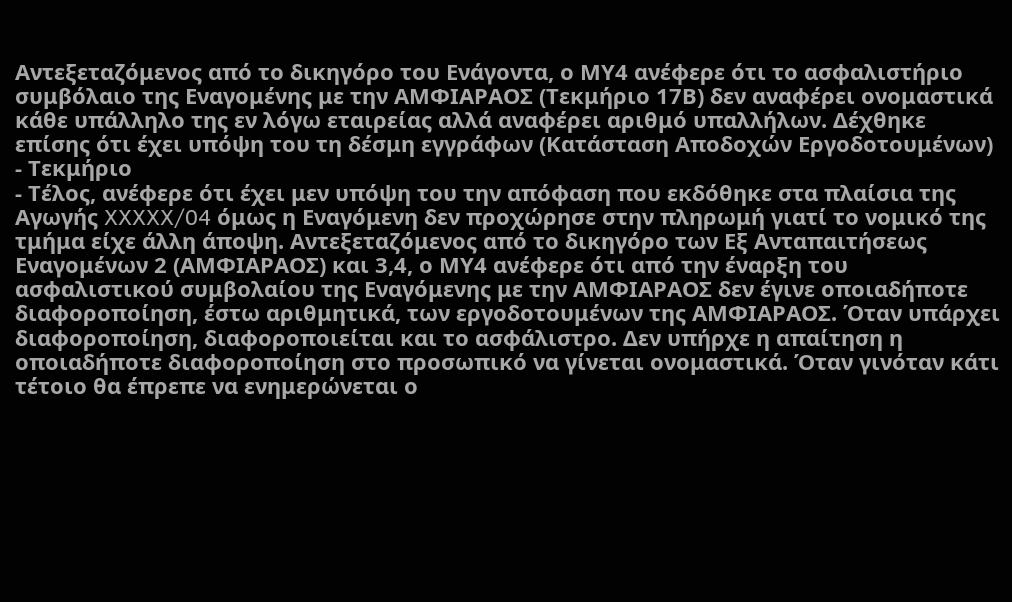Αντεξεταζόμενος από το δικηγόρο του Ενάγοντα, ο ΜΥ4 ανέφερε ότι το ασφαλιστήριο συμβόλαιο της Εναγομένης με την ΑΜΦΙΑΡΑΟΣ (Τεκμήριο 17Β) δεν αναφέρει ονομαστικά κάθε υπάλληλο της εν λόγω εταιρείας αλλά αναφέρει αριθμό υπαλλήλων. Δέχθηκε επίσης ότι έχει υπόψη του τη δέσμη εγγράφων (Κατάσταση Αποδοχών Εργοδοτουμένων) - Τεκμήριο
- Τέλος, ανέφερε ότι έχει μεν υπόψη του την απόφαση που εκδόθηκε στα πλαίσια της Αγωγής XXXXX/04 όμως η Εναγόμενη δεν προχώρησε στην πληρωμή γιατί το νομικό της τμήμα είχε άλλη άποψη. Αντεξεταζόμενος από το δικηγόρο των Εξ Ανταπαιτήσεως Εναγομένων 2 (ΑΜΦΙΑΡΑΟΣ) και 3,4, ο ΜΥ4 ανέφερε ότι από την έναρξη του ασφαλιστικού συμβολαίου της Εναγόμενης με την ΑΜΦΙΑΡΑΟΣ δεν έγινε οποιαδήποτε διαφοροποίηση, έστω αριθμητικά, των εργοδοτουμένων της ΑΜΦΙΑΡΑΟΣ. Όταν υπάρχει διαφοροποίηση, διαφοροποιείται και το ασφάλιστρο. Δεν υπήρχε η απαίτηση η οποιαδήποτε διαφοροποίηση στο προσωπικό να γίνεται ονομαστικά. Όταν γινόταν κάτι τέτοιο θα έπρεπε να ενημερώνεται ο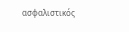ασφαλιστικός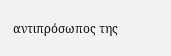αντιπρόσωπος της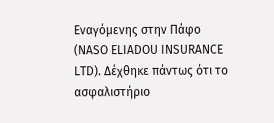Εναγόμενης στην Πάφο (NASO ELIADOU INSURANCE LTD). Δέχθηκε πάντως ότι το ασφαλιστήριο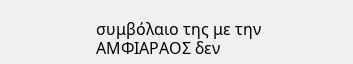συμβόλαιο της με την ΑΜΦΙΑΡΑΟΣ δεν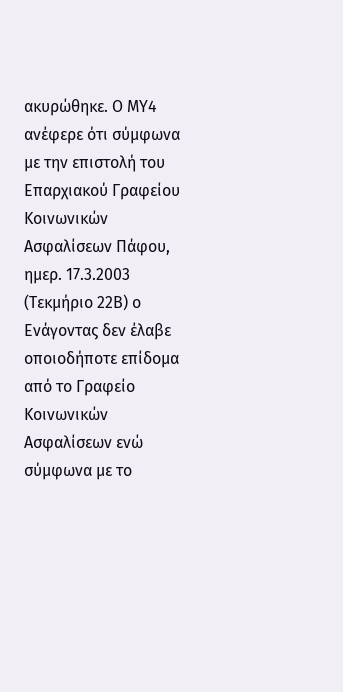ακυρώθηκε. Ο ΜΥ4 ανέφερε ότι σύμφωνα με την επιστολή του Επαρχιακού Γραφείου Κοινωνικών Ασφαλίσεων Πάφου, ημερ. 17.3.2003 (Τεκμήριο 22Β) ο Ενάγοντας δεν έλαβε οποιοδήποτε επίδομα από το Γραφείο Κοινωνικών Ασφαλίσεων ενώ σύμφωνα με το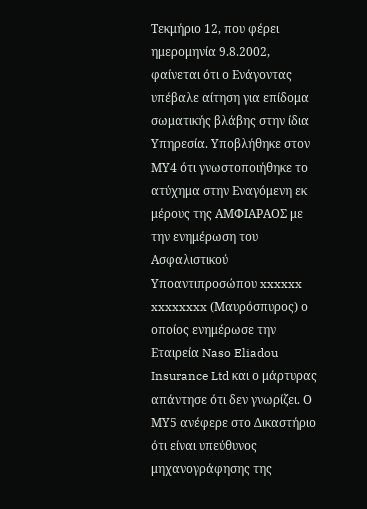Τεκμήριο 12, που φέρει ημερομηνία 9.8.2002, φαίνεται ότι ο Ενάγοντας υπέβαλε αίτηση για επίδομα σωματικής βλάβης στην ίδια Υπηρεσία. Υποβλήθηκε στον ΜΥ4 ότι γνωστοποιήθηκε το ατύχημα στην Εναγόμενη εκ μέρους της ΑΜΦΙΑΡΑΟΣ με την ενημέρωση του Ασφαλιστικού Υποαντιπροσώπου xxxxxx xxxxxxxx (Μαυρόσπυρος) ο οποίος ενημέρωσε την Εταιρεία Naso Eliadou Insurance Ltd και ο μάρτυρας απάντησε ότι δεν γνωρίζει. Ο ΜΥ5 ανέφερε στο Δικαστήριο ότι είναι υπεύθυνος μηχανογράφησης της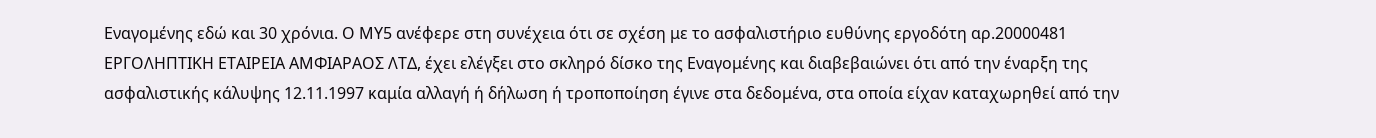Εναγομένης εδώ και 30 χρόνια. Ο ΜΥ5 ανέφερε στη συνέχεια ότι σε σχέση με το ασφαλιστήριο ευθύνης εργοδότη αρ.20000481 ΕΡΓΟΛΗΠΤΙΚΗ ΕΤΑΙΡΕΙΑ AΜΦΙΑΡΑΟΣ ΛΤΔ, έχει ελέγξει στο σκληρό δίσκο της Εναγομένης και διαβεβαιώνει ότι από την έναρξη της ασφαλιστικής κάλυψης 12.11.1997 καμία αλλαγή ή δήλωση ή τροποποίηση έγινε στα δεδομένα, στα οποία είχαν καταχωρηθεί από την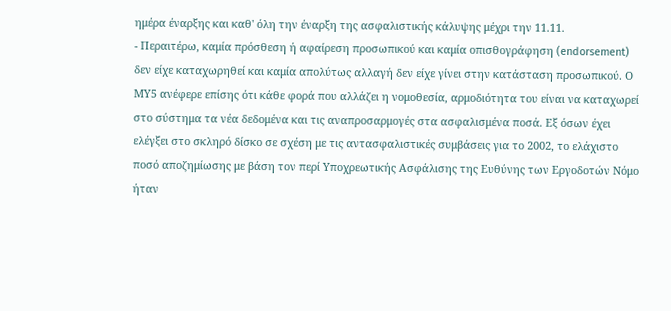ημέρα έναρξης και καθ' όλη την έναρξη της ασφαλιστικής κάλυψης μέχρι την 11.11.
- Περαιτέρω, καμία πρόσθεση ή αφαίρεση προσωπικού και καμία οπισθογράφηση (endorsement) δεν είχε καταχωρηθεί και καμία απολύτως αλλαγή δεν είχε γίνει στην κατάσταση προσωπικού. Ο ΜΥ5 ανέφερε επίσης ότι κάθε φορά που αλλάζει η νομοθεσία, αρμοδιότητα του είναι να καταχωρεί στο σύστημα τα νέα δεδομένα και τις αναπροσαρμογές στα ασφαλισμένα ποσά. Εξ όσων έχει ελέγξει στο σκληρό δίσκο σε σχέση με τις αντασφαλιστικές συμβάσεις για το 2002, το ελάχιστο ποσό αποζημίωσης με βάση τον περί Υποχρεωτικής Ασφάλισης της Ευθύνης των Εργοδοτών Νόμο ήταν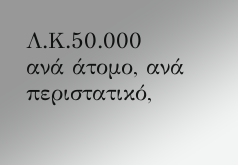Λ.Κ.50.000 ανά άτομο, ανά περιστατικό,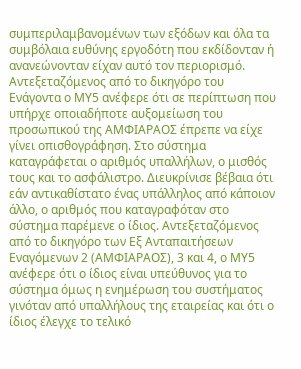συμπεριλαμβανομένων των εξόδων και όλα τα συμβόλαια ευθύνης εργοδότη που εκδίδονταν ή ανανεώνονταν είχαν αυτό τον περιορισμό. Αντεξεταζόμενος από το δικηγόρο του Ενάγοντα ο ΜΥ5 ανέφερε ότι σε περίπτωση που υπήρχε οποιαδήποτε αυξομείωση του προσωπικού της ΑΜΦΙΑΡΑΟΣ έπρεπε να είχε γίνει οπισθογράφηση. Στο σύστημα καταγράφεται ο αριθμός υπαλλήλων, ο μισθός τους και το ασφάλιστρο. Διευκρίνισε βέβαια ότι εάν αντικαθίστατο ένας υπάλληλος από κάποιον άλλο, ο αριθμός που καταγραφόταν στο σύστημα παρέμενε ο ίδιος. Αντεξεταζόμενος από το δικηγόρο των Εξ Ανταπαιτήσεων Εναγόμενων 2 (ΑΜΦΙΑΡΑΟΣ), 3 και 4, ο ΜΥ5 ανέφερε ότι ο ίδιος είναι υπεύθυνος για το σύστημα όμως η ενημέρωση του συστήματος γινόταν από υπαλλήλους της εταιρείας και ότι ο ίδιος έλεγχε το τελικό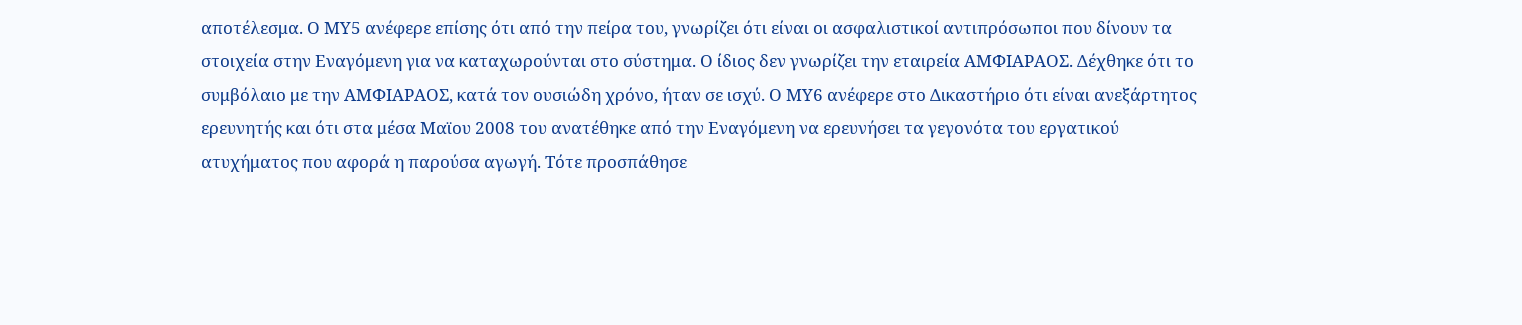αποτέλεσμα. Ο ΜΥ5 ανέφερε επίσης ότι από την πείρα του, γνωρίζει ότι είναι οι ασφαλιστικοί αντιπρόσωποι που δίνουν τα στοιχεία στην Εναγόμενη για να καταχωρούνται στο σύστημα. Ο ίδιος δεν γνωρίζει την εταιρεία ΑΜΦΙΑΡΑΟΣ. Δέχθηκε ότι το συμβόλαιο με την ΑΜΦΙΑΡΑΟΣ, κατά τον ουσιώδη χρόνο, ήταν σε ισχύ. Ο ΜΥ6 ανέφερε στο Δικαστήριο ότι είναι ανεξάρτητος ερευνητής και ότι στα μέσα Μαϊου 2008 του ανατέθηκε από την Εναγόμενη να ερευνήσει τα γεγονότα του εργατικού ατυχήματος που αφορά η παρούσα αγωγή. Τότε προσπάθησε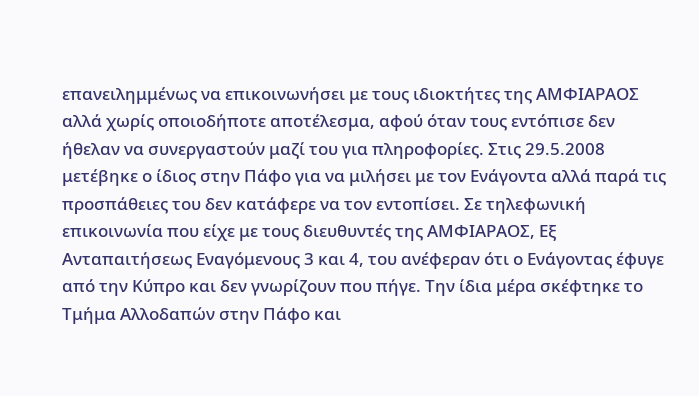επανειλημμένως να επικοινωνήσει με τους ιδιοκτήτες της ΑΜΦΙΑΡΑΟΣ αλλά χωρίς οποιοδήποτε αποτέλεσμα, αφού όταν τους εντόπισε δεν ήθελαν να συνεργαστούν μαζί του για πληροφορίες. Στις 29.5.2008 μετέβηκε ο ίδιος στην Πάφο για να μιλήσει με τον Ενάγοντα αλλά παρά τις προσπάθειες του δεν κατάφερε να τον εντοπίσει. Σε τηλεφωνική επικοινωνία που είχε με τους διευθυντές της ΑΜΦΙΑΡΑΟΣ, Εξ Ανταπαιτήσεως Εναγόμενους 3 και 4, του ανέφεραν ότι ο Ενάγοντας έφυγε από την Κύπρο και δεν γνωρίζουν που πήγε. Την ίδια μέρα σκέφτηκε το Τμήμα Αλλοδαπών στην Πάφο και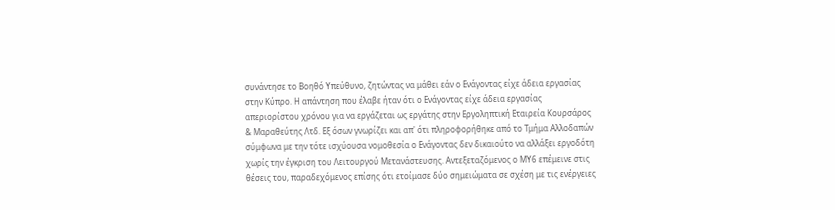συνάντησε το Βοηθό Υπεύθυνο, ζητώντας να μάθει εάν ο Ενάγοντας είχε άδεια εργασίας στην Κύπρο. Η απάντηση που έλαβε ήταν ότι ο Ενάγοντας είχε άδεια εργασίας απεριορίστου χρόνου για να εργάζεται ως εργάτης στην Εργοληπτική Εταιρεία Κουρσάρος & Μαραθεύτης Λτδ. Εξ όσων γνωρίζει και απ' ότι πληροφορήθηκε από το Τμήμα Αλλοδαπών σύμφωνα με την τότε ισχύουσα νομοθεσία ο Ενάγοντας δεν δικαιούτο να αλλάξει εργοδότη χωρίς την έγκριση του Λειτουργού Μετανάστευσης. Αντεξεταζόμενος ο ΜΥ6 επέμεινε στις θέσεις του, παραδεχόμενος επίσης ότι ετοίμασε δύο σημειώματα σε σχέση με τις ενέργειες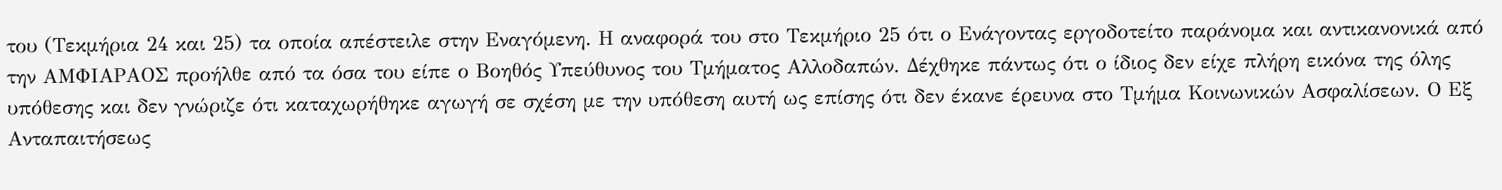του (Τεκμήρια 24 και 25) τα οποία απέστειλε στην Εναγόμενη. Η αναφορά του στο Τεκμήριο 25 ότι ο Ενάγοντας εργοδοτείτο παράνομα και αντικανονικά από την ΑΜΦΙΑΡΑΟΣ προήλθε από τα όσα του είπε ο Βοηθός Υπεύθυνος του Τμήματος Αλλοδαπών. Δέχθηκε πάντως ότι ο ίδιος δεν είχε πλήρη εικόνα της όλης υπόθεσης και δεν γνώριζε ότι καταχωρήθηκε αγωγή σε σχέση με την υπόθεση αυτή ως επίσης ότι δεν έκανε έρευνα στο Τμήμα Κοινωνικών Ασφαλίσεων. Ο Εξ Ανταπαιτήσεως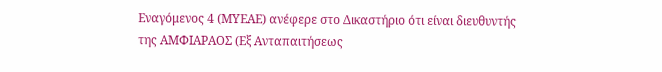Εναγόμενος 4 (ΜΥΕΑΕ) ανέφερε στο Δικαστήριο ότι είναι διευθυντής της ΑΜΦΙΑΡΑΟΣ (Εξ Ανταπαιτήσεως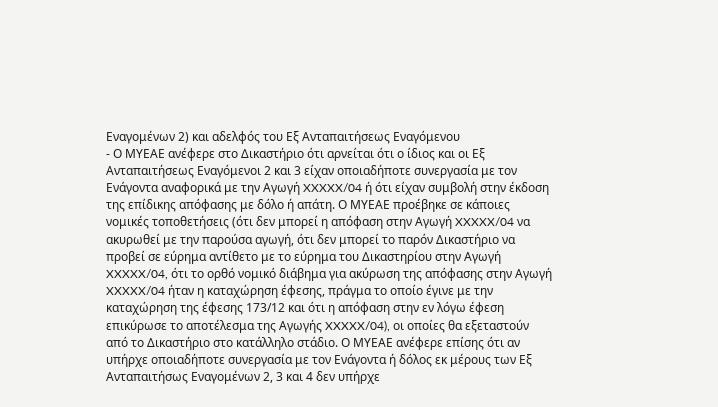Εναγομένων 2) και αδελφός του Εξ Ανταπαιτήσεως Εναγόμενου
- Ο ΜΥΕΑΕ ανέφερε στο Δικαστήριο ότι αρνείται ότι ο ίδιος και οι Εξ Ανταπαιτήσεως Εναγόμενοι 2 και 3 είχαν οποιαδήποτε συνεργασία με τον Ενάγοντα αναφορικά με την Αγωγή XXXXX/04 ή ότι είχαν συμβολή στην έκδοση της επίδικης απόφασης με δόλο ή απάτη. Ο ΜΥΕΑΕ προέβηκε σε κάποιες νομικές τοποθετήσεις (ότι δεν μπορεί η απόφαση στην Αγωγή XXXXX/04 να ακυρωθεί με την παρούσα αγωγή, ότι δεν μπορεί το παρόν Δικαστήριο να προβεί σε εύρημα αντίθετο με το εύρημα του Δικαστηρίου στην Αγωγή XXXXX/04, ότι το ορθό νομικό διάβημα για ακύρωση της απόφασης στην Αγωγή XXXXX/04 ήταν η καταχώρηση έφεσης, πράγμα το οποίο έγινε με την καταχώρηση της έφεσης 173/12 και ότι η απόφαση στην εν λόγω έφεση επικύρωσε το αποτέλεσμα της Αγωγής XXXXX/04), οι οποίες θα εξεταστούν από το Δικαστήριο στο κατάλληλο στάδιο. Ο ΜΥΕΑΕ ανέφερε επίσης ότι αν υπήρχε οποιαδήποτε συνεργασία με τον Ενάγοντα ή δόλος εκ μέρους των Εξ Ανταπαιτήσως Εναγομένων 2, 3 και 4 δεν υπήρχε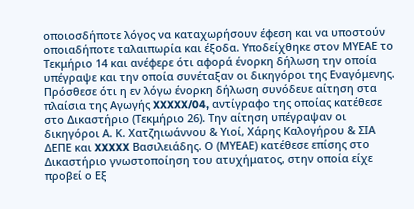οποιοσδήποτε λόγος να καταχωρήσουν έφεση και να υποστούν οποιαδήποτε ταλαιπωρία και έξοδα. Υποδείχθηκε στον ΜΥΕΑΕ το Τεκμήριο 14 και ανέφερε ότι αφορά ένορκη δήλωση την οποία υπέγραψε και την οποία συνέταξαν οι δικηγόροι της Εναγόμενης. Πρόσθεσε ότι η εν λόγω ένορκη δήλωση συνόδευε αίτηση στα πλαίσια της Αγωγής XXXXX/04, αντίγραφο της οποίας κατέθεσε στο Δικαστήριο (Τεκμήριο 26). Την αίτηση υπέγραψαν οι δικηγόροι Α. Κ. Χατζηιωάννου & Υιοί, Χάρης Καλογήρου & ΣΙΑ ΔΕΠΕ και XXXXX Βασιλειάδης. Ο (ΜΥΕΑΕ) κατέθεσε επίσης στο Δικαστήριο γνωστοποίηση του ατυχήματος, στην οποία είχε προβεί ο Εξ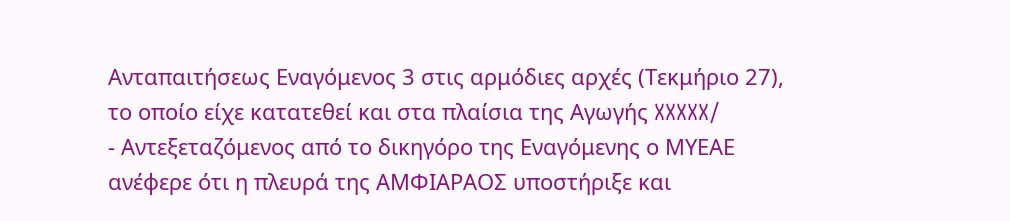Ανταπαιτήσεως Εναγόμενος 3 στις αρμόδιες αρχές (Τεκμήριο 27), το οποίο είχε κατατεθεί και στα πλαίσια της Αγωγής XXXXX/
- Αντεξεταζόμενος από το δικηγόρο της Εναγόμενης ο ΜΥΕΑΕ ανέφερε ότι η πλευρά της ΑΜΦΙΑΡΑΟΣ υποστήριξε και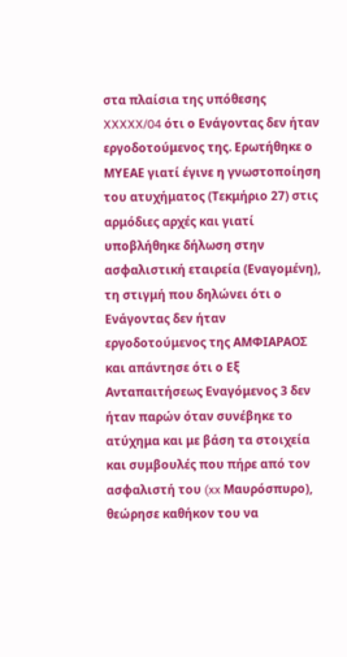στα πλαίσια της υπόθεσης XXXXX/04 ότι ο Ενάγοντας δεν ήταν εργοδοτούμενος της. Ερωτήθηκε ο ΜΥΕΑΕ γιατί έγινε η γνωστοποίηση του ατυχήματος (Τεκμήριο 27) στις αρμόδιες αρχές και γιατί υποβλήθηκε δήλωση στην ασφαλιστική εταιρεία (Εναγομένη), τη στιγμή που δηλώνει ότι ο Ενάγοντας δεν ήταν εργοδοτούμενος της ΑΜΦΙΑΡΑΟΣ και απάντησε ότι ο Εξ Ανταπαιτήσεως Εναγόμενος 3 δεν ήταν παρών όταν συνέβηκε το ατύχημα και με βάση τα στοιχεία και συμβουλές που πήρε από τον ασφαλιστή του (xx Μαυρόσπυρο), θεώρησε καθήκον του να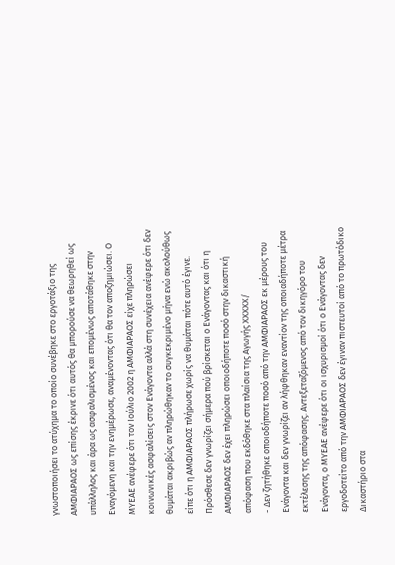γνωστοποιήσει το ατύχημα το οποίο συνέβηκε στο εργοτάξιο της ΑΜΦΙΑΡΑΟΣ ως επίσης έκρινε ότι αυτός θα μπορούσε να θεωρηθεί ως υπάλληλος και άρα ως ασφαλισμένος και επομένως αποτάθηκε στην Εναγόμενη και την ενημέρωσε, αναμένοντας ότι θα τον αποζημιώσει. Ο ΜΥΕΑΕ ανέφερε ότι τον Ιούλιο 2002 η ΑΜΦΙΑΡΑΟΣ είχε πληρώσει κοινωνικές ασφαλίσεις στον Ενάγοντα αλλά στη συνέχεια ανέφερε ότι δεν θυμάται ακριβώς αν πληρώθηκαν το συγκεκριμένο μήνα ενώ ακολούθως είπε ότι η ΑΜΦΙΑΡΑΟΣ πλήρωσε χωρίς να θυμάται πότε αυτό έγινε. Πρόσθεσε δεν γνωρίζει σήμερα πού βρίσκεται ο Ενάγοντας και ότι η ΑΜΦΙΑΡΑΟΣ δεν έχει πληρώσει οποιοδήποτε ποσό στην δικαστική απόφαση που εκδόθηκε στα πλαίσια της Αγωγής XXXXX/
- Δεν ζητήθηκε οποιοδήποτε ποσό από την ΑΜΦΙΑΡΑΟΣ εκ μέρους του Ενάγοντα και δεν γνωρίζει αν λήφθηκαν εναντίον της οποιαδήποτε μέτρα εκτέλεσης της απόφασης. Αντεξεταζόμενος από τον δικηγόρο του Ενάγοντα, ο ΜΥΕΑΕ ανέφερε ότι οι ισχυρισμοί ότι ο Ενάγοντας δεν εργοδοτείτο από την ΑΜΦΙΑΡΑΟΣ δεν έγιναν πιστευτοί από το πρωτόδικο Δικαστήριο στα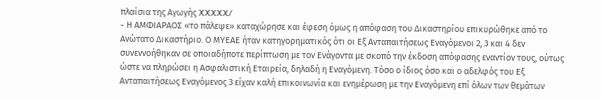πλαίσια της Αγωγής XXXXX/
- Η ΑΜΦΙΑΡΑΟΣ «το πάλεψε» καταχώρησε και έφεση όμως η απόφαση του Δικαστηρίου επικυρώθηκε από το Ανώτατο Δικαστήριο. Ο ΜΥΕΑΕ ήταν κατηγορηματικός ότι οι Εξ Ανταπαιτήσεως Εναγόμενοι 2, 3 και 4 δεν συνεννοήθηκαν σε οποιαδήποτε περίπτωση με τον Ενάγοντα με σκοπό την έκδοση απόφασης εναντίον τους, ούτως ώστε να πληρώσει η Ασφαλιστική Εταιρεία, δηλαδή η Εναγόμενη. Τόσο ο ίδιος όσο και ο αδελφός του Εξ Ανταπαιτήσεως Εναγόμενος 3 είχαν καλή επικοινωνία και ενημέρωση με την Εναγόμενη επί όλων των θεμάτων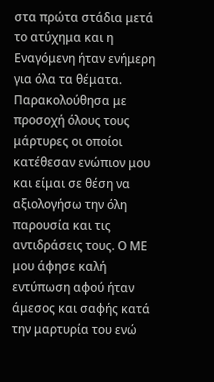στα πρώτα στάδια μετά το ατύχημα και η Εναγόμενη ήταν ενήμερη για όλα τα θέματα. Παρακολούθησα με προσοχή όλους τους μάρτυρες οι οποίοι κατέθεσαν ενώπιον μου και είμαι σε θέση να αξιολογήσω την όλη παρουσία και τις αντιδράσεις τους. Ο ΜΕ μου άφησε καλή εντύπωση αφού ήταν άμεσος και σαφής κατά την μαρτυρία του ενώ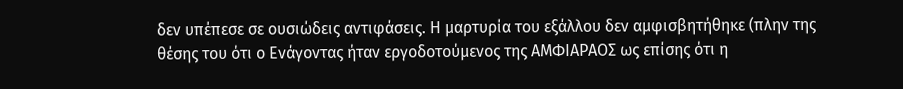δεν υπέπεσε σε ουσιώδεις αντιφάσεις. Η μαρτυρία του εξάλλου δεν αμφισβητήθηκε (πλην της θέσης του ότι ο Ενάγοντας ήταν εργοδοτούμενος της ΑΜΦΙΑΡΑΟΣ ως επίσης ότι η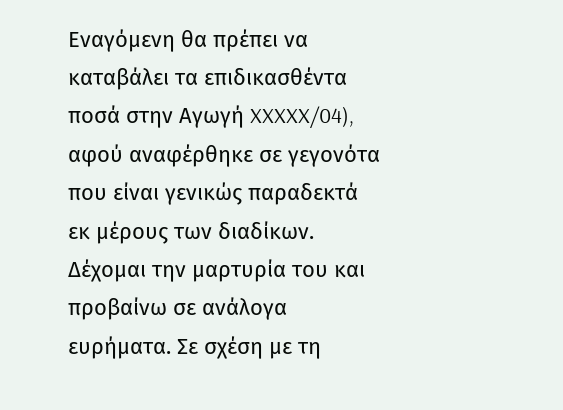Εναγόμενη θα πρέπει να καταβάλει τα επιδικασθέντα ποσά στην Αγωγή XXXXX/04), αφού αναφέρθηκε σε γεγονότα που είναι γενικώς παραδεκτά εκ μέρους των διαδίκων. Δέχομαι την μαρτυρία του και προβαίνω σε ανάλογα ευρήματα. Σε σχέση με τη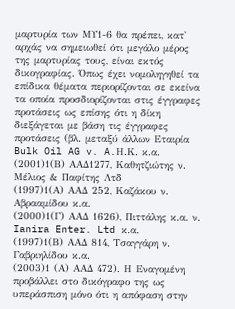μαρτυρία των ΜΥ1-6 θα πρέπει, κατ' αρχάς να σημειωθεί ότι μεγάλο μέρος της μαρτυρίας τους, είναι εκτός δικογραφίας. Όπως έχει νομοληγηθεί τα επίδικα θέματα περιορίζονται σε εκείνα τα οποία προσδιορίζονται στις έγγραφες προτάσεις ως επίσης ότι η δίκη διεξάγεται με βάση τις έγγραφες προτάσεις (βλ. μεταξύ άλλων Εταιρία Bulk Oil AG v. A.Η.Κ. κ.α.
(2001)1(Β) ΑΑΔ1277, Καθητζιώτης ν. Μέλιος & Παφίτης Λτδ
(1997)1(Α) ΑΑΔ 252, Καζάκου ν. Αβρααμίδου κ.α.
(2000)1(Γ) ΑΑΔ 1626), Πιττάλης κ.α. ν. Ianira Enter. Ltd κ.α.
(1997)1(Β) ΑΑΔ 814, Τσαγγάρη ν. Γαβριηλίδου κ.α.
(2003)1 (Α) ΑAΔ 472). Η Εναγομένη προβάλλει στο δικόγραφο της ως υπεράσπιση μόνο ότι η απόφαση στην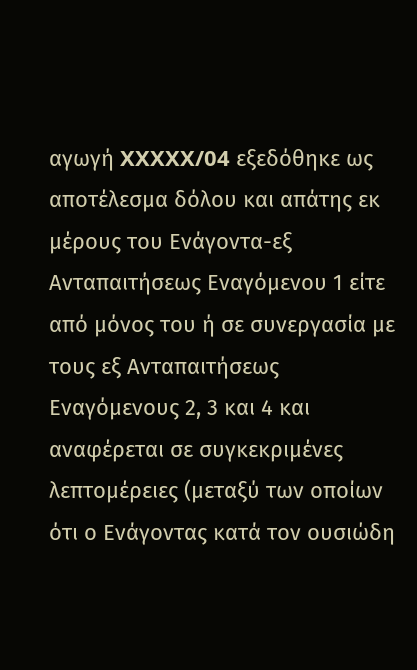αγωγή XXXXX/04 εξεδόθηκε ως αποτέλεσμα δόλου και απάτης εκ μέρους του Ενάγοντα-εξ Ανταπαιτήσεως Εναγόμενου 1 είτε από μόνος του ή σε συνεργασία με τους εξ Ανταπαιτήσεως Εναγόμενους 2, 3 και 4 και αναφέρεται σε συγκεκριμένες λεπτομέρειες (μεταξύ των οποίων ότι ο Ενάγοντας κατά τον ουσιώδη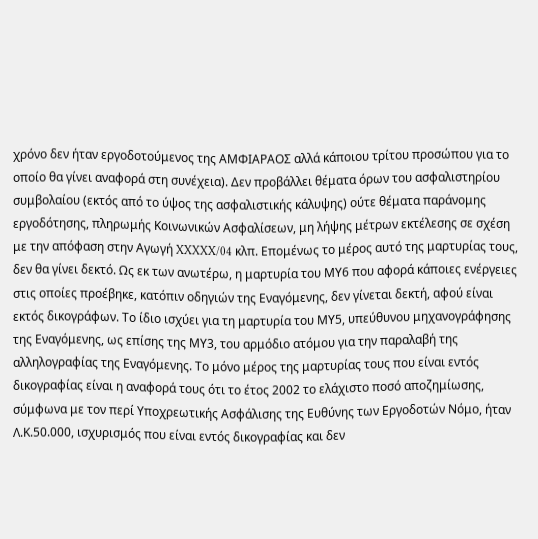χρόνο δεν ήταν εργοδοτούμενος της ΑΜΦΙΑΡΑΟΣ αλλά κάποιου τρίτου προσώπου για το οποίο θα γίνει αναφορά στη συνέχεια). Δεν προβάλλει θέματα όρων του ασφαλιστηρίου συμβολαίου (εκτός από το ύψος της ασφαλιστικής κάλυψης) ούτε θέματα παράνομης εργοδότησης, πληρωμής Κοινωνικών Ασφαλίσεων, μη λήψης μέτρων εκτέλεσης σε σχέση με την απόφαση στην Αγωγή XXXXX/04 κλπ. Επομένως το μέρος αυτό της μαρτυρίας τους, δεν θα γίνει δεκτό. Ως εκ των ανωτέρω, η μαρτυρία του ΜΥ6 που αφορά κάποιες ενέργειες στις οποίες προέβηκε, κατόπιν οδηγιών της Εναγόμενης, δεν γίνεται δεκτή, αφού είναι εκτός δικογράφων. Το ίδιο ισχύει για τη μαρτυρία του ΜΥ5, υπεύθυνου μηχανογράφησης της Εναγόμενης, ως επίσης της ΜΥ3, του αρμόδιο ατόμου για την παραλαβή της αλληλογραφίας της Εναγόμενης. Το μόνο μέρος της μαρτυρίας τους που είναι εντός δικογραφίας είναι η αναφορά τους ότι το έτος 2002 το ελάχιστο ποσό αποζημίωσης, σύμφωνα με τον περί Υποχρεωτικής Ασφάλισης της Ευθύνης των Εργοδοτών Νόμο, ήταν Λ.Κ.50.000, ισχυρισμός που είναι εντός δικογραφίας και δεν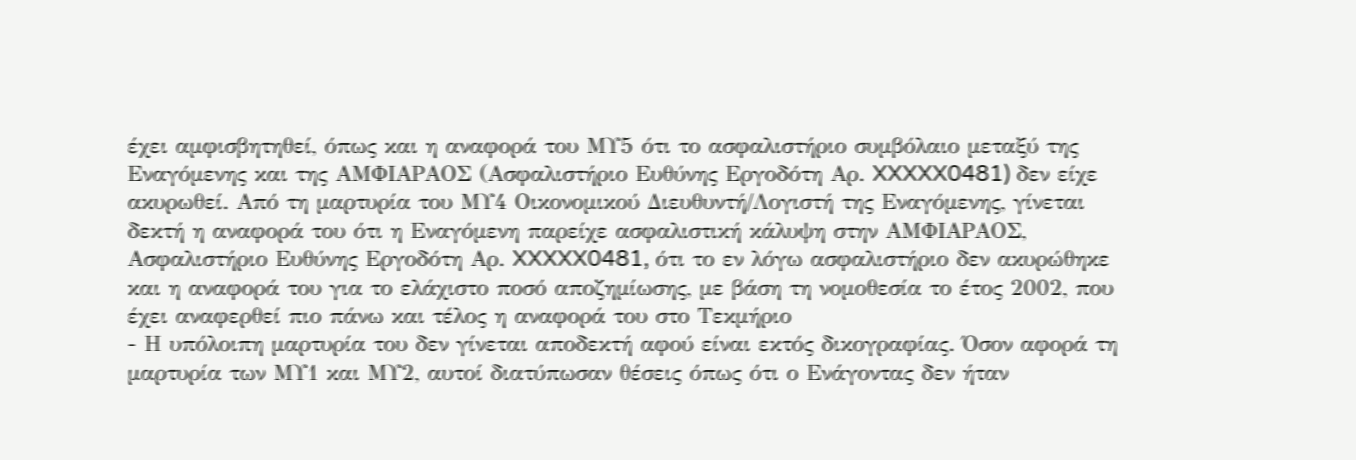έχει αμφισβητηθεί, όπως και η αναφορά του ΜΥ5 ότι το ασφαλιστήριο συμβόλαιο μεταξύ της Εναγόμενης και της ΑΜΦΙΑΡΑΟΣ (Ασφαλιστήριο Ευθύνης Εργοδότη Αρ. XXXXX0481) δεν είχε ακυρωθεί. Από τη μαρτυρία του ΜΥ4 Οικονομικού Διευθυντή/Λογιστή της Εναγόμενης, γίνεται δεκτή η αναφορά του ότι η Εναγόμενη παρείχε ασφαλιστική κάλυψη στην ΑΜΦΙΑΡΑΟΣ, Ασφαλιστήριο Ευθύνης Εργοδότη Αρ. XXXXX0481, ότι το εν λόγω ασφαλιστήριο δεν ακυρώθηκε και η αναφορά του για το ελάχιστο ποσό αποζημίωσης, με βάση τη νομοθεσία το έτος 2002, που έχει αναφερθεί πιο πάνω και τέλος η αναφορά του στο Τεκμήριο
- Η υπόλοιπη μαρτυρία του δεν γίνεται αποδεκτή αφού είναι εκτός δικογραφίας. Όσον αφορά τη μαρτυρία των ΜΥ1 και ΜΥ2, αυτοί διατύπωσαν θέσεις όπως ότι ο Ενάγοντας δεν ήταν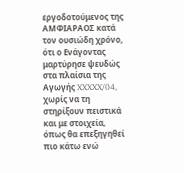εργοδοτούμενος της ΑΜΦΙΑΡΑΟΣ κατά τον ουσιώδη χρόνο, ότι ο Ενάγοντας μαρτύρησε ψευδώς στα πλαίσια της Αγωγής XXXXX/04, χωρίς να τη στηρίξουν πειστικά και με στοιχεία, όπως θα επεξηγηθεί πιο κάτω ενώ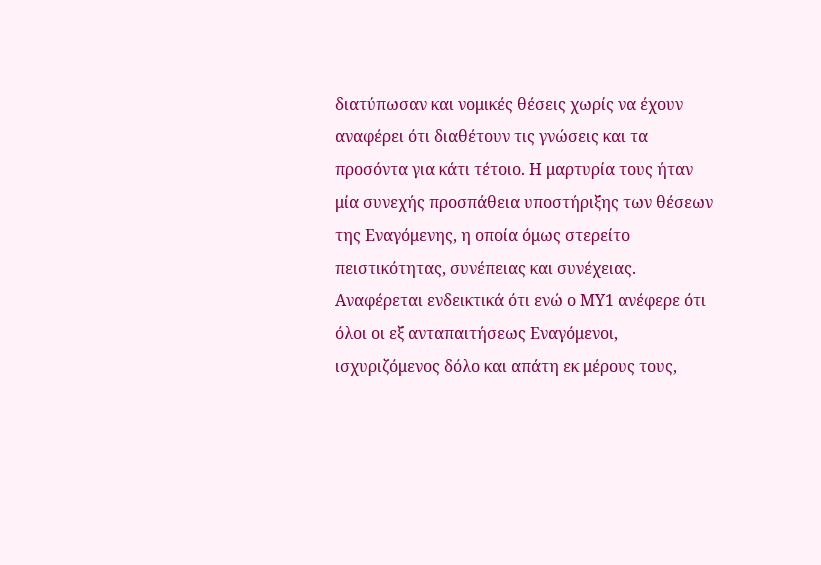διατύπωσαν και νομικές θέσεις χωρίς να έχουν αναφέρει ότι διαθέτουν τις γνώσεις και τα προσόντα για κάτι τέτοιο. Η μαρτυρία τους ήταν μία συνεχής προσπάθεια υποστήριξης των θέσεων της Εναγόμενης, η οποία όμως στερείτο πειστικότητας, συνέπειας και συνέχειας. Αναφέρεται ενδεικτικά ότι ενώ ο ΜΥ1 ανέφερε ότι όλοι οι εξ ανταπαιτήσεως Εναγόμενοι, ισχυριζόμενος δόλο και απάτη εκ μέρους τους,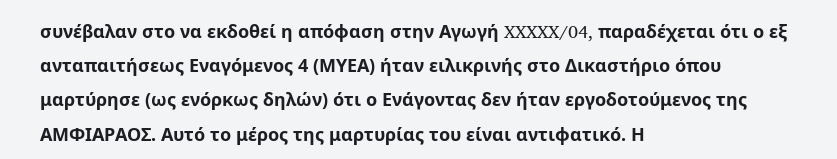συνέβαλαν στο να εκδοθεί η απόφαση στην Αγωγή XXXXX/04, παραδέχεται ότι ο εξ ανταπαιτήσεως Εναγόμενος 4 (ΜΥΕΑ) ήταν ειλικρινής στο Δικαστήριο όπου μαρτύρησε (ως ενόρκως δηλών) ότι ο Ενάγοντας δεν ήταν εργοδοτούμενος της ΑΜΦΙΑΡΑΟΣ. Αυτό το μέρος της μαρτυρίας του είναι αντιφατικό. Η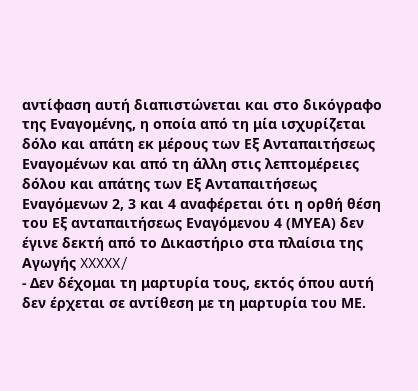αντίφαση αυτή διαπιστώνεται και στο δικόγραφο της Εναγομένης, η οποία από τη μία ισχυρίζεται δόλο και απάτη εκ μέρους των Εξ Ανταπαιτήσεως Εναγομένων και από τη άλλη στις λεπτομέρειες δόλου και απάτης των Εξ Ανταπαιτήσεως Εναγόμενων 2, 3 και 4 αναφέρεται ότι η ορθή θέση του Εξ ανταπαιτήσεως Εναγόμενου 4 (ΜΥΕΑ) δεν έγινε δεκτή από το Δικαστήριο στα πλαίσια της Αγωγής XXXXX/
- Δεν δέχομαι τη μαρτυρία τους, εκτός όπου αυτή δεν έρχεται σε αντίθεση με τη μαρτυρία του ΜΕ.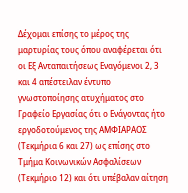Δέχομαι επίσης το μέρος της μαρτυρίας τους όπου αναφέρεται ότι οι Εξ Ανταπαιτήσεως Εναγόμενοι 2, 3 και 4 απέστειλαν έντυπο γνωστοποίησης ατυχήματος στο Γραφείο Εργασίας ότι ο Ενάγοντας ήτο εργοδοτούμενος της ΑΜΦΙΑΡΑΟΣ (Τεκμήρια 6 και 27) ως επίσης στο Τμήμα Κοινωνικών Ασφαλίσεων (Τεκμήριο 12) και ότι υπέβαλαν αίτηση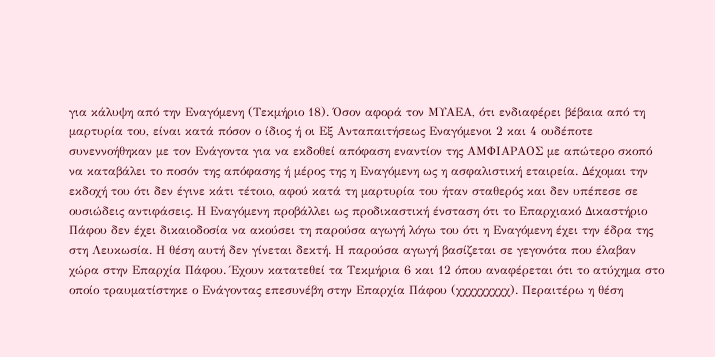για κάλυψη από την Εναγόμενη (Τεκμήριο 18). Όσον αφορά τον ΜΥΑΕΑ, ότι ενδιαφέρει βέβαια από τη μαρτυρία του, είναι κατά πόσον ο ίδιος ή οι Εξ Ανταπαιτήσεως Εναγόμενοι 2 και 4 ουδέποτε συνεννοήθηκαν με τον Ενάγοντα για να εκδοθεί απόφαση εναντίον της ΑΜΦΙΑΡΑΟΣ με απώτερο σκοπό να καταβάλει το ποσόν της απόφασης ή μέρος της η Εναγόμενη ως η ασφαλιστική εταιρεία. Δέχομαι την εκδοχή του ότι δεν έγινε κάτι τέτοιο, αφού κατά τη μαρτυρία του ήταν σταθερός και δεν υπέπεσε σε ουσιώδεις αντιφάσεις. Η Εναγόμενη προβάλλει ως προδικαστική ένσταση ότι το Επαρχιακό Δικαστήριο Πάφου δεν έχει δικαιοδοσία να ακούσει τη παρούσα αγωγή λόγω του ότι η Εναγόμενη έχει την έδρα της στη Λευκωσία. Η θέση αυτή δεν γίνεται δεκτή. Η παρούσα αγωγή βασίζεται σε γεγονότα που έλαβαν χώρα στην Επαρχία Πάφου. Έχουν κατατεθεί τα Τεκμήρια 6 και 12 όπου αναφέρεται ότι το ατύχημα στο οποίο τραυματίστηκε ο Ενάγοντας επεσυνέβη στην Επαρχία Πάφου (χχχχχχχχχ). Περαιτέρω η θέση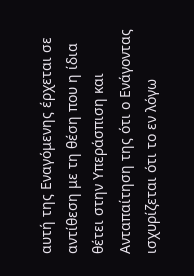αυτή της Εναγόμενης έρχεται σε αντίθεση με τη θέση που η ίδια θέτει στην Υπεράσπιση και Ανταπαίτηση της ότι ο Ενάγοντας ισχυρίζεται ότι το εν λόγω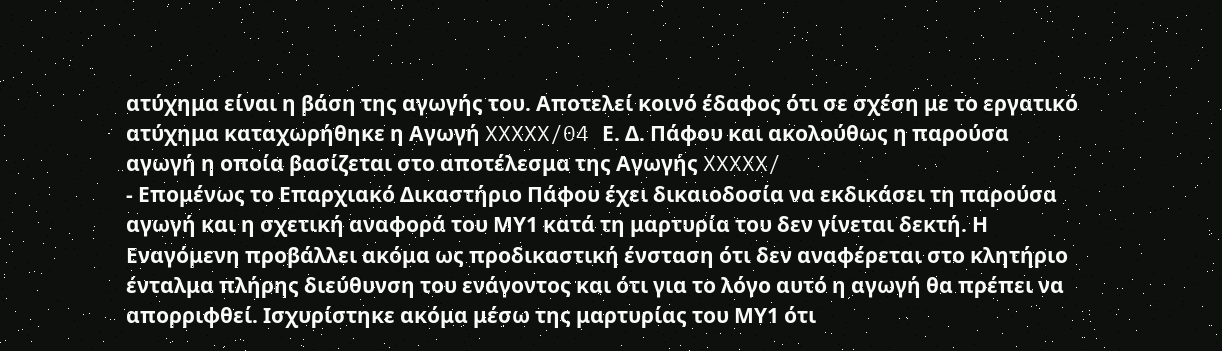ατύχημα είναι η βάση της αγωγής του. Αποτελεί κοινό έδαφος ότι σε σχέση με το εργατικό ατύχημα καταχωρήθηκε η Αγωγή XXXXX/04 Ε. Δ. Πάφου και ακολούθως η παρούσα αγωγή η οποία βασίζεται στο αποτέλεσμα της Αγωγής XXXXX/
- Επομένως το Επαρχιακό Δικαστήριο Πάφου έχει δικαιοδοσία να εκδικάσει τη παρούσα αγωγή και η σχετική αναφορά του ΜΥ1 κατά τη μαρτυρία του δεν γίνεται δεκτή. Η Εναγόμενη προβάλλει ακόμα ως προδικαστική ένσταση ότι δεν αναφέρεται στο κλητήριο ένταλμα πλήρης διεύθυνση του ενάγοντος και ότι για το λόγο αυτό η αγωγή θα πρέπει να απορριφθεί. Ισχυρίστηκε ακόμα μέσω της μαρτυρίας του ΜΥ1 ότι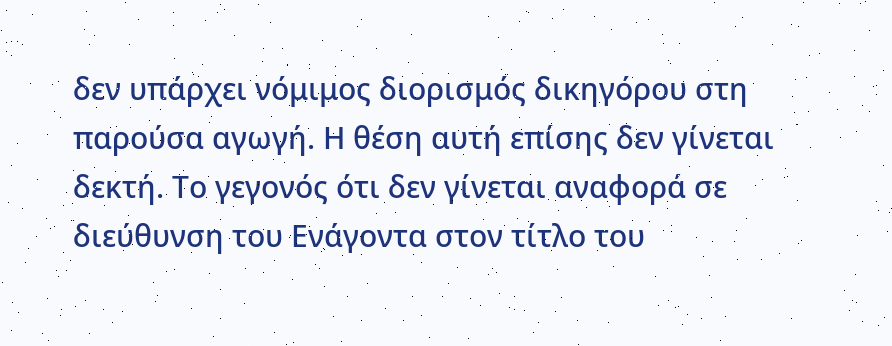δεν υπάρχει νόμιμος διορισμός δικηγόρου στη παρούσα αγωγή. Η θέση αυτή επίσης δεν γίνεται δεκτή. Το γεγονός ότι δεν γίνεται αναφορά σε διεύθυνση του Ενάγοντα στον τίτλο του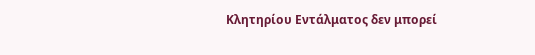Κλητηρίου Εντάλματος δεν μπορεί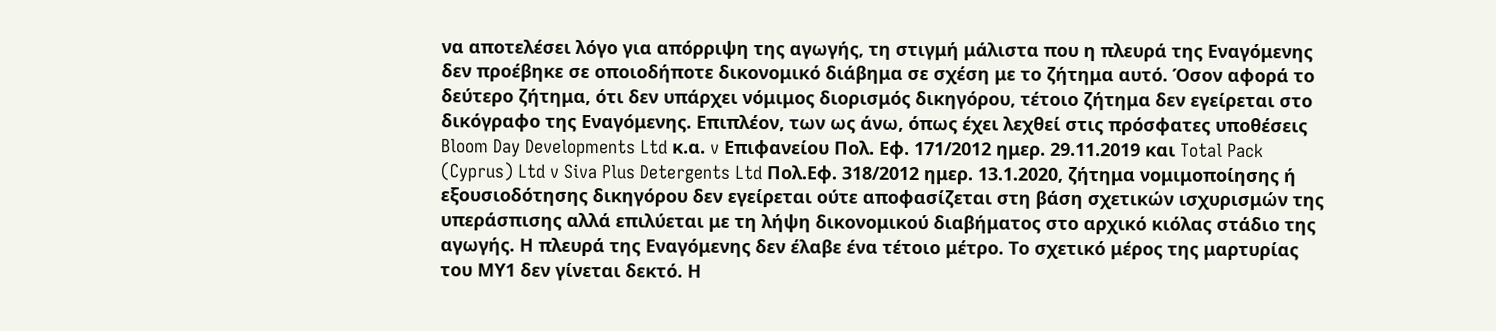να αποτελέσει λόγο για απόρριψη της αγωγής, τη στιγμή μάλιστα που η πλευρά της Εναγόμενης δεν προέβηκε σε οποιοδήποτε δικονομικό διάβημα σε σχέση με το ζήτημα αυτό. Όσον αφορά το δεύτερο ζήτημα, ότι δεν υπάρχει νόμιμος διορισμός δικηγόρου, τέτοιο ζήτημα δεν εγείρεται στο δικόγραφο της Εναγόμενης. Επιπλέον, των ως άνω, όπως έχει λεχθεί στις πρόσφατες υποθέσεις Bloom Day Developments Ltd κ.α. v Επιφανείου Πολ. Εφ. 171/2012 ημερ. 29.11.2019 και Total Pack (Cyprus) Ltd v Siva Plus Detergents Ltd Πολ.Εφ. 318/2012 ημερ. 13.1.2020, ζήτημα νομιμοποίησης ή εξουσιοδότησης δικηγόρου δεν εγείρεται ούτε αποφασίζεται στη βάση σχετικών ισχυρισμών της υπεράσπισης αλλά επιλύεται με τη λήψη δικονομικού διαβήματος στο αρχικό κιόλας στάδιο της αγωγής. Η πλευρά της Εναγόμενης δεν έλαβε ένα τέτοιο μέτρο. Το σχετικό μέρος της μαρτυρίας του ΜΥ1 δεν γίνεται δεκτό. Η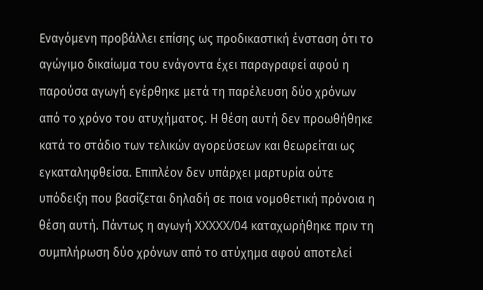Εναγόμενη προβάλλει επίσης ως προδικαστική ένσταση ότι το αγώγιμο δικαίωμα του ενάγοντα έχει παραγραφεί αφού η παρούσα αγωγή εγέρθηκε μετά τη παρέλευση δύο χρόνων από το χρόνο του ατυχήματος. Η θέση αυτή δεν προωθήθηκε κατά το στάδιο των τελικών αγορεύσεων και θεωρείται ως εγκαταληφθείσα. Επιπλέον δεν υπάρχει μαρτυρία ούτε υπόδειξη που βασίζεται δηλαδή σε ποια νομοθετική πρόνοια η θέση αυτή. Πάντως η αγωγή XXXXX/04 καταχωρήθηκε πριν τη συμπλήρωση δύο χρόνων από το ατύχημα αφού αποτελεί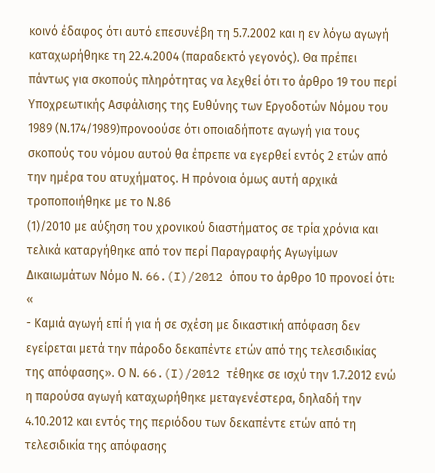κοινό έδαφος ότι αυτό επεσυνέβη τη 5.7.2002 και η εν λόγω αγωγή καταχωρήθηκε τη 22.4.2004 (παραδεκτό γεγονός). Θα πρέπει πάντως για σκοπούς πληρότητας να λεχθεί ότι το άρθρο 19 του περί Υποχρεωτικής Ασφάλισης της Ευθύνης των Εργοδοτών Νόμου του 1989 (Ν.174/1989)προνοούσε ότι οποιαδήποτε αγωγή για τους σκοπούς του νόμου αυτού θα έπρεπε να εγερθεί εντός 2 ετών από την ημέρα του ατυχήματος. Η πρόνοια όμως αυτή αρχικά τροποποιήθηκε με το Ν.86
(1)/2010 με αύξηση του χρονικού διαστήματος σε τρία χρόνια και τελικά καταργήθηκε από τον περί Παραγραφής Αγωγίμων Δικαιωμάτων Νόμο Ν. 66.(I)/2012 όπου το άρθρο 10 προνοεί ότι: «
- Καμιά αγωγή επί ή για ή σε σχέση με δικαστική απόφαση δεν εγείρεται μετά την πάροδο δεκαπέντε ετών από της τελεσιδικίας της απόφασης». Ο Ν. 66.(I)/2012 τέθηκε σε ισχύ την 1.7.2012 ενώ η παρούσα αγωγή καταχωρήθηκε μεταγενέστερα, δηλαδή την 4.10.2012 και εντός της περιόδου των δεκαπέντε ετών από τη τελεσιδικία της απόφασης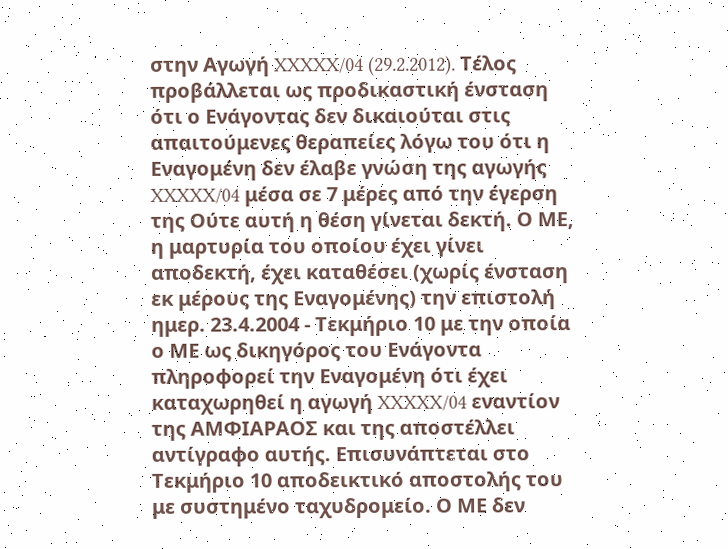στην Αγωγή XXXXX/04 (29.2.2012). Τέλος προβάλλεται ως προδικαστική ένσταση ότι ο Ενάγοντας δεν δικαιούται στις απαιτούμενες θεραπείες λόγω του ότι η Εναγομένη δεν έλαβε γνώση της αγωγής XXXXX/04 μέσα σε 7 μέρες από την έγερση της Ούτε αυτή η θέση γίνεται δεκτή. Ο ΜΕ, η μαρτυρία του οποίου έχει γίνει αποδεκτή, έχει καταθέσει (χωρίς ένσταση εκ μέρους της Εναγομένης) την επιστολή ημερ. 23.4.2004 - Τεκμήριο 10 με την οποία ο ΜΕ ως δικηγόρος του Ενάγοντα πληροφορεί την Εναγομένη ότι έχει καταχωρηθεί η αγωγή XXXXX/04 εναντίον της ΑΜΦΙΑΡΑΟΣ και της αποστέλλει αντίγραφο αυτής. Επισυνάπτεται στο Τεκμήριο 10 αποδεικτικό αποστολής του με συστημένο ταχυδρομείο. Ο ΜΕ δεν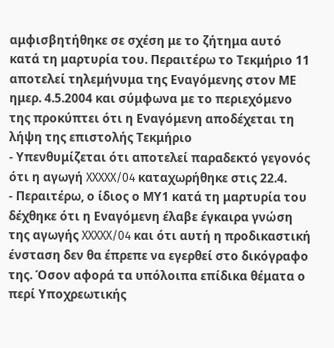αμφισβητήθηκε σε σχέση με το ζήτημα αυτό κατά τη μαρτυρία του. Περαιτέρω το Τεκμήριο 11 αποτελεί τηλεμήνυμα της Εναγόμενης στον ΜΕ ημερ. 4.5.2004 και σύμφωνα με το περιεχόμενο της προκύπτει ότι η Εναγόμενη αποδέχεται τη λήψη της επιστολής Τεκμήριο
- Υπενθυμίζεται ότι αποτελεί παραδεκτό γεγονός ότι η αγωγή XXXXX/04 καταχωρήθηκε στις 22.4.
- Περαιτέρω, ο ίδιος ο ΜΥ1 κατά τη μαρτυρία του δέχθηκε ότι η Εναγόμενη έλαβε έγκαιρα γνώση της αγωγής XXXXX/04 και ότι αυτή η προδικαστική ένσταση δεν θα έπρεπε να εγερθεί στο δικόγραφο της. Όσον αφορά τα υπόλοιπα επίδικα θέματα ο περί Υποχρεωτικής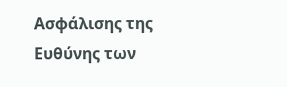Ασφάλισης της Ευθύνης των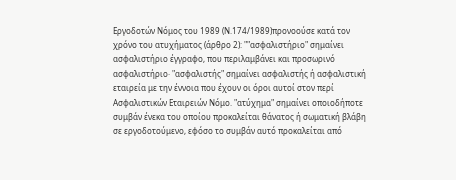Εργοδοτών Νόμος του 1989 (Ν.174/1989)προνοούσε κατά τον χρόνο του ατυχήματος (άρθρο 2): ""ασφαλιστήριο" σημαίνει ασφαλιστήριο έγγραφο, που περιλαμβάνει και προσωρινό ασφαλιστήριο· "ασφαλιστής" σημαίνει ασφαλιστής ή ασφαλιστική εταιρεία με την έννοια που έχουν οι όροι αυτοί στον περί Ασφαλιστικών Εταιρειών Νόμο. "ατύχημα" σημαίνει οποιοδήποτε συμβάν ένεκα του οποίου προκαλείται θάνατος ή σωματική βλάβη σε εργοδοτούμενο, εφόσο το συμβάν αυτό προκαλείται από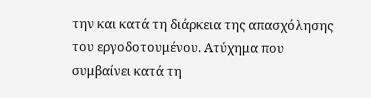την και κατά τη διάρκεια της απασχόλησης του εργοδοτουμένου. Ατύχημα που συμβαίνει κατά τη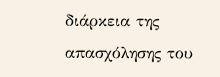διάρκεια της απασχόλησης του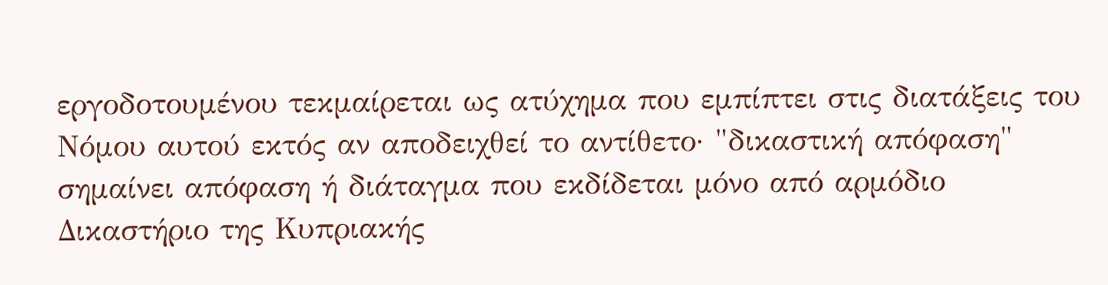εργοδοτουμένου τεκμαίρεται ως ατύχημα που εμπίπτει στις διατάξεις του Νόμου αυτού εκτός αν αποδειχθεί το αντίθετο· "δικαστική απόφαση" σημαίνει απόφαση ή διάταγμα που εκδίδεται μόνο από αρμόδιο Δικαστήριο της Κυπριακής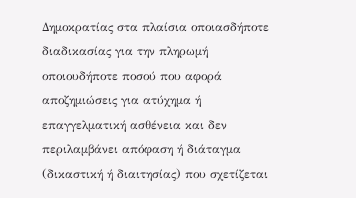Δημοκρατίας στα πλαίσια οποιασδήποτε διαδικασίας για την πληρωμή οποιουδήποτε ποσού που αφορά αποζημιώσεις για ατύχημα ή επαγγελματική ασθένεια και δεν περιλαμβάνει απόφαση ή διάταγμα (δικαστική ή διαιτησίας) που σχετίζεται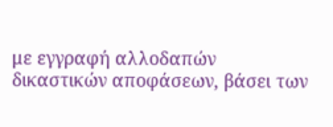με εγγραφή αλλοδαπών δικαστικών αποφάσεων, βάσει των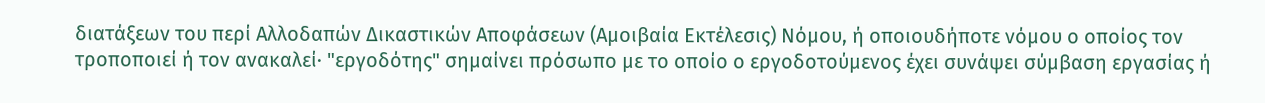διατάξεων του περί Αλλοδαπών Δικαστικών Αποφάσεων (Αμοιβαία Εκτέλεσις) Νόμου, ή οποιουδήποτε νόμου ο οποίος τον τροποποιεί ή τον ανακαλεί· "εργοδότης" σημαίνει πρόσωπο με το οποίο ο εργοδοτούμενος έχει συνάψει σύμβαση εργασίας ή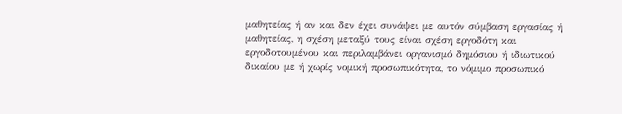μαθητείας ή αν και δεν έχει συνάψει με αυτόν σύμβαση εργασίας ή μαθητείας, η σχέση μεταξύ τους είναι σχέση εργοδότη και εργοδοτουμένου και περιλαμβάνει οργανισμό δημόσιου ή ιδιωτικού δικαίου με ή χωρίς νομική προσωπικότητα, το νόμιμο προσωπικό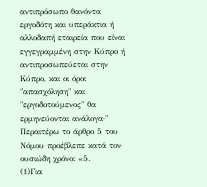αντιπρόσωπο θανόντα εργοδότη και υπεράκτια ή αλλοδαπή εταιρεία που είναι εγγεγραμμένη στην Κύπρο ή αντιπροσωπεύεται στην Κύπρο, και οι όροι "απασχόληση" και "εργοδοτούμενος" θα ερμηνεύονται ανάλογα·" Περαιτέρω το άρθρο 5 του Νόμου προέβλεπε κατά τον ουσιώδη χρόνο: «5.
(1)Για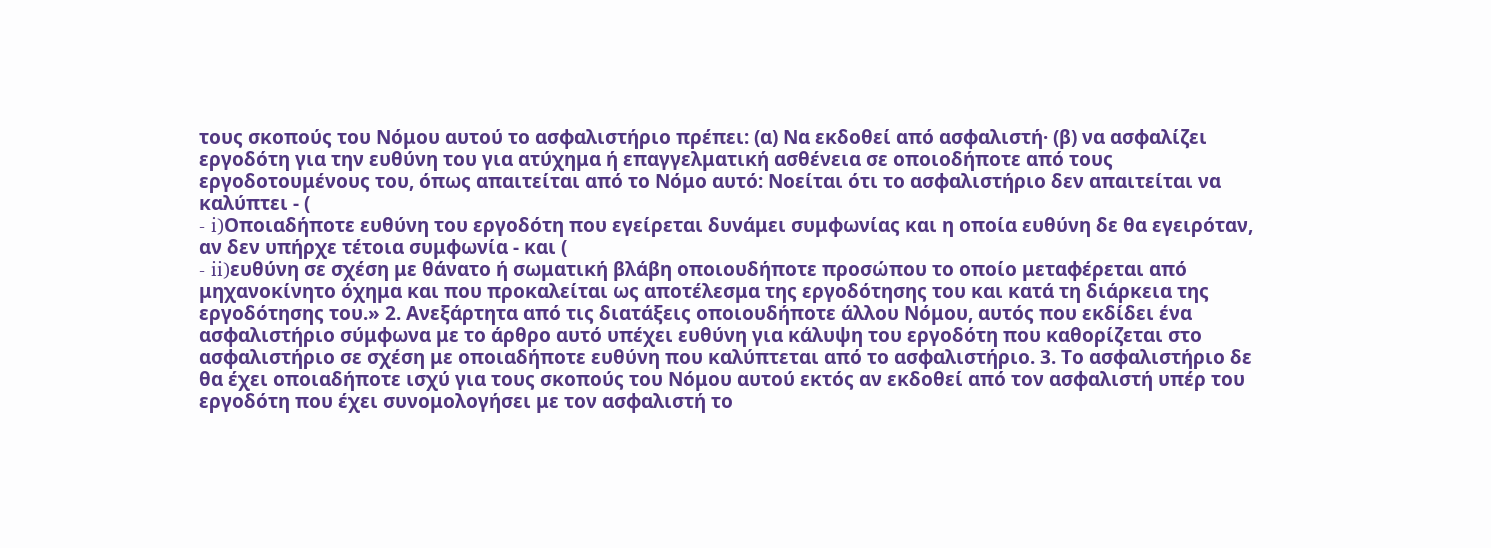τους σκοπούς του Νόμου αυτού το ασφαλιστήριο πρέπει: (α) Να εκδοθεί από ασφαλιστή· (β) να ασφαλίζει εργοδότη για την ευθύνη του για ατύχημα ή επαγγελματική ασθένεια σε οποιοδήποτε από τους εργοδοτουμένους του, όπως απαιτείται από το Νόμο αυτό: Νοείται ότι το ασφαλιστήριο δεν απαιτείται να καλύπτει - (
- i)Οποιαδήποτε ευθύνη του εργοδότη που εγείρεται δυνάμει συμφωνίας και η οποία ευθύνη δε θα εγειρόταν, αν δεν υπήρχε τέτοια συμφωνία - και (
- ii)ευθύνη σε σχέση με θάνατο ή σωματική βλάβη οποιουδήποτε προσώπου το οποίο μεταφέρεται από μηχανοκίνητο όχημα και που προκαλείται ως αποτέλεσμα της εργοδότησης του και κατά τη διάρκεια της εργοδότησης του.» 2. Ανεξάρτητα από τις διατάξεις οποιουδήποτε άλλου Νόμου, αυτός που εκδίδει ένα ασφαλιστήριο σύμφωνα με το άρθρο αυτό υπέχει ευθύνη για κάλυψη του εργοδότη που καθορίζεται στο ασφαλιστήριο σε σχέση με οποιαδήποτε ευθύνη που καλύπτεται από το ασφαλιστήριο. 3. Το ασφαλιστήριο δε θα έχει οποιαδήποτε ισχύ για τους σκοπούς του Νόμου αυτού εκτός αν εκδοθεί από τον ασφαλιστή υπέρ του εργοδότη που έχει συνομολογήσει με τον ασφαλιστή το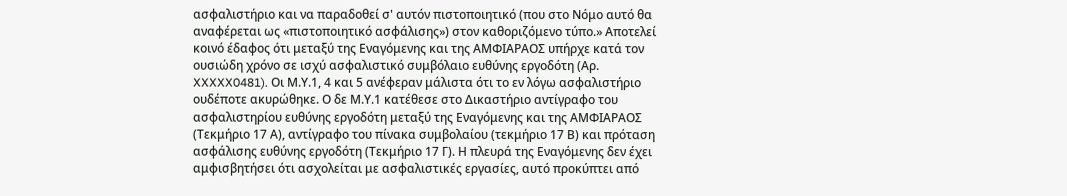ασφαλιστήριο και να παραδοθεί σ' αυτόν πιστοποιητικό (που στο Νόμο αυτό θα αναφέρεται ως «πιστοποιητικό ασφάλισης») στον καθοριζόμενο τύπο.» Αποτελεί κοινό έδαφος ότι μεταξύ της Εναγόμενης και της ΑΜΦΙΑΡΑΟΣ υπήρχε κατά τον ουσιώδη χρόνο σε ισχύ ασφαλιστικό συμβόλαιο ευθύνης εργοδότη (Αρ. XXXXX0481). Οι Μ.Υ.1, 4 και 5 ανέφεραν μάλιστα ότι το εν λόγω ασφαλιστήριο ουδέποτε ακυρώθηκε. Ο δε Μ.Υ.1 κατέθεσε στο Δικαστήριο αντίγραφο του ασφαλιστηρίου ευθύνης εργοδότη μεταξύ της Εναγόμενης και της ΑΜΦΙΑΡΑΟΣ (Τεκμήριο 17 Α), αντίγραφο του πίνακα συμβολαίου (τεκμήριο 17 Β) και πρόταση ασφάλισης ευθύνης εργοδότη (Τεκμήριο 17 Γ). Η πλευρά της Εναγόμενης δεν έχει αμφισβητήσει ότι ασχολείται με ασφαλιστικές εργασίες, αυτό προκύπτει από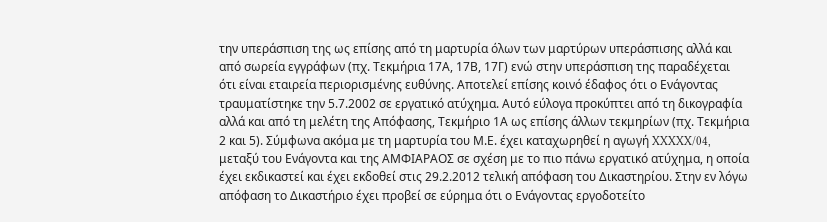την υπεράσπιση της ως επίσης από τη μαρτυρία όλων των μαρτύρων υπεράσπισης αλλά και από σωρεία εγγράφων (πχ. Τεκμήρια 17Α, 17Β, 17Γ) ενώ στην υπεράσπιση της παραδέχεται ότι είναι εταιρεία περιορισμένης ευθύνης. Αποτελεί επίσης κοινό έδαφος ότι ο Ενάγοντας τραυματίστηκε την 5.7.2002 σε εργατικό ατύχημα. Αυτό εύλογα προκύπτει από τη δικογραφία αλλά και από τη μελέτη της Απόφασης, Τεκμήριο 1Α ως επίσης άλλων τεκμηρίων (πχ. Τεκμήρια 2 και 5). Σύμφωνα ακόμα με τη μαρτυρία του Μ.Ε. έχει καταχωρηθεί η αγωγή XXXXX/04, μεταξύ του Ενάγοντα και της ΑΜΦΙΑΡΑΟΣ σε σχέση με το πιο πάνω εργατικό ατύχημα, η οποία έχει εκδικαστεί και έχει εκδοθεί στις 29.2.2012 τελική απόφαση του Δικαστηρίου. Στην εν λόγω απόφαση το Δικαστήριο έχει προβεί σε εύρημα ότι ο Ενάγοντας εργοδοτείτο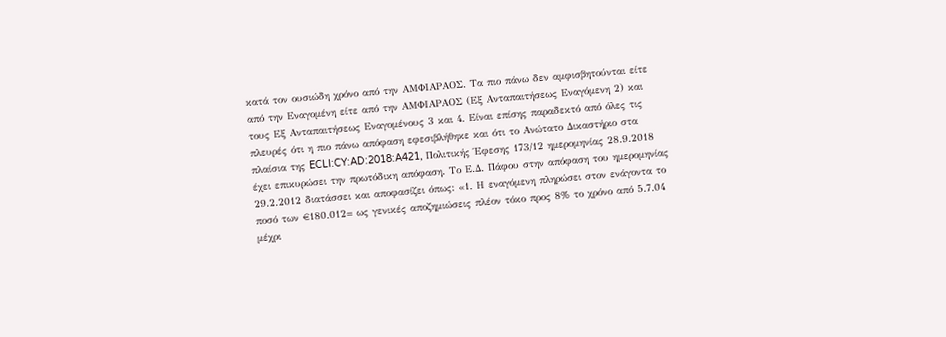κατά τον ουσιώδη χρόνο από την ΑΜΦΙΑΡΑΟΣ. Τα πιο πάνω δεν αμφισβητούνται είτε από την Εναγομένη είτε από την ΑΜΦΙΑΡΑΟΣ (Εξ Ανταπαιτήσεως Εναγόμενη 2) και τους Εξ Ανταπαιτήσεως Εναγομένους 3 και 4. Είναι επίσης παραδεκτό από όλες τις πλευρές ότι η πιο πάνω απόφαση εφεσιβλήθηκε και ότι το Ανώτατο Δικαστήριο στα πλαίσια της ECLI:CY:AD:2018:A421, Πολιτικής Έφεσης 173/12 ημερομηνίας 28.9.2018 έχει επικυρώσει την πρωτόδικη απόφαση. Το Ε.Δ. Πάφου στην απόφαση του ημερομηνίας 29.2.2012 διατάσσει και αποφασίζει όπως: «1. Η εναγόμενη πληρώσει στον ενάγοντα το ποσό των €180.012= ως γενικές αποζημιώσεις πλέον τόκο προς 8% το χρόνο από 5.7.04 μέχρι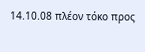14.10.08 πλέον τόκο προς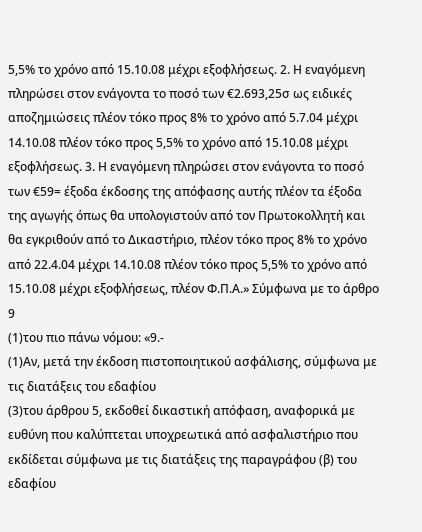5,5% το χρόνο από 15.10.08 μέχρι εξοφλήσεως. 2. Η εναγόμενη πληρώσει στον ενάγοντα το ποσό των €2.693,25σ ως ειδικές αποζημιώσεις πλέον τόκο προς 8% το χρόνο από 5.7.04 μέχρι 14.10.08 πλέον τόκο προς 5,5% το χρόνο από 15.10.08 μέχρι εξοφλήσεως. 3. Η εναγόμενη πληρώσει στον ενάγοντα το ποσό των €59= έξοδα έκδοσης της απόφασης αυτής πλέον τα έξοδα της αγωγής όπως θα υπολογιστούν από τον Πρωτοκολλητή και θα εγκριθούν από το Δικαστήριο, πλέον τόκο προς 8% το χρόνο από 22.4.04 μέχρι 14.10.08 πλέον τόκο προς 5,5% το χρόνο από 15.10.08 μέχρι εξοφλήσεως, πλέον Φ.Π.Α.» Σύμφωνα με το άρθρο 9
(1)του πιο πάνω νόμου: «9.-
(1)Αν, μετά την έκδοση πιστοποιητικού ασφάλισης, σύμφωνα με τις διατάξεις του εδαφίου
(3)του άρθρου 5, εκδοθεί δικαστική απόφαση, αναφορικά με ευθύνη που καλύπτεται υποχρεωτικά από ασφαλιστήριο που εκδίδεται σύμφωνα με τις διατάξεις της παραγράφου (β) του εδαφίου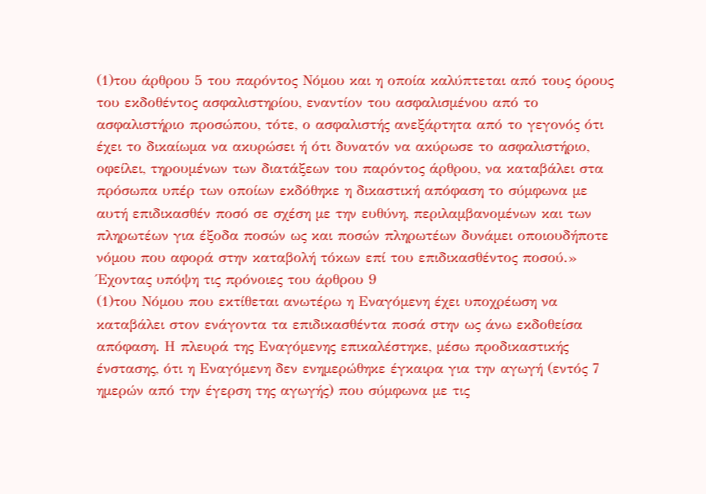(1)του άρθρου 5 του παρόντος Νόμου και η οποία καλύπτεται από τους όρους του εκδοθέντος ασφαλιστηρίου, εναντίον του ασφαλισμένου από το ασφαλιστήριο προσώπου, τότε, ο ασφαλιστής ανεξάρτητα από το γεγονός ότι έχει το δικαίωμα να ακυρώσει ή ότι δυνατόν να ακύρωσε το ασφαλιστήριο, οφείλει, τηρουμένων των διατάξεων του παρόντος άρθρου, να καταβάλει στα πρόσωπα υπέρ των οποίων εκδόθηκε η δικαστική απόφαση το σύμφωνα με αυτή επιδικασθέν ποσό σε σχέση με την ευθύνη, περιλαμβανομένων και των πληρωτέων για έξοδα ποσών ως και ποσών πληρωτέων δυνάμει οποιουδήποτε νόμου που αφορά στην καταβολή τόκων επί του επιδικασθέντος ποσού.» Έχοντας υπόψη τις πρόνοιες του άρθρου 9
(1)του Νόμου που εκτίθεται ανωτέρω η Εναγόμενη έχει υποχρέωση να καταβάλει στον ενάγοντα τα επιδικασθέντα ποσά στην ως άνω εκδοθείσα απόφαση. Η πλευρά της Εναγόμενης επικαλέστηκε, μέσω προδικαστικής ένστασης, ότι η Εναγόμενη δεν ενημερώθηκε έγκαιρα για την αγωγή (εντός 7 ημερών από την έγερση της αγωγής) που σύμφωνα με τις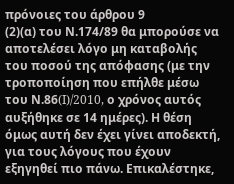πρόνοιες του άρθρου 9
(2)(α) του Ν.174/89 θα μπορούσε να αποτελέσει λόγο μη καταβολής του ποσού της απόφασης (με την τροποποίηση που επήλθε μέσω του Ν.86(I)/2010, ο χρόνος αυτός αυξήθηκε σε 14 ημέρες). Η θέση όμως αυτή δεν έχει γίνει αποδεκτή, για τους λόγους που έχουν εξηγηθεί πιο πάνω. Επικαλέστηκε,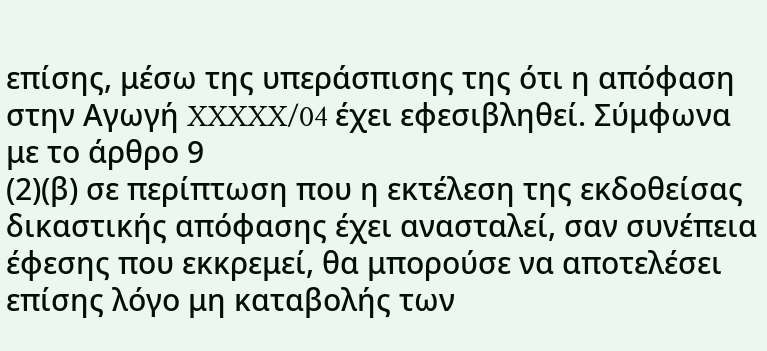επίσης, μέσω της υπεράσπισης της ότι η απόφαση στην Αγωγή XXXXX/04 έχει εφεσιβληθεί. Σύμφωνα με το άρθρο 9
(2)(β) σε περίπτωση που η εκτέλεση της εκδοθείσας δικαστικής απόφασης έχει ανασταλεί, σαν συνέπεια έφεσης που εκκρεμεί, θα μπορούσε να αποτελέσει επίσης λόγο μη καταβολής των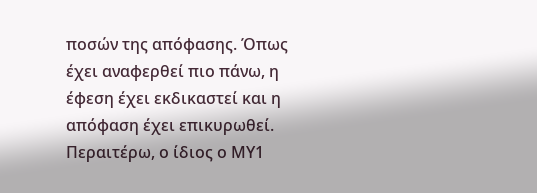ποσών της απόφασης. Όπως έχει αναφερθεί πιο πάνω, η έφεση έχει εκδικαστεί και η απόφαση έχει επικυρωθεί. Περαιτέρω, ο ίδιος ο ΜΥ1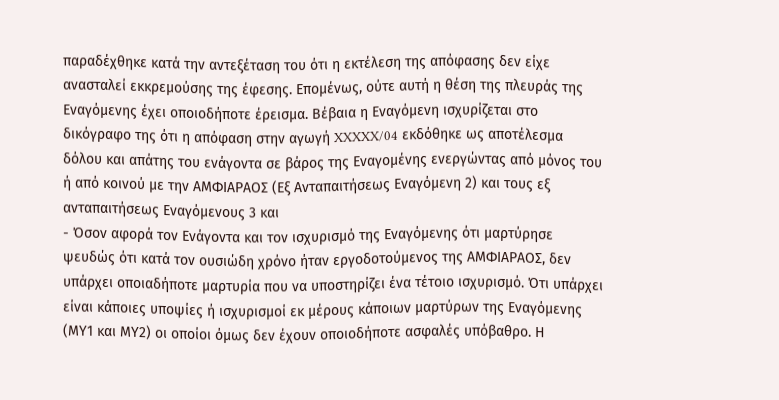παραδέχθηκε κατά την αντεξέταση του ότι η εκτέλεση της απόφασης δεν είχε ανασταλεί εκκρεμούσης της έφεσης. Επομένως, ούτε αυτή η θέση της πλευράς της Εναγόμενης έχει οποιοδήποτε έρεισμα. Βέβαια η Εναγόμενη ισχυρίζεται στο δικόγραφο της ότι η απόφαση στην αγωγή XXXXX/04 εκδόθηκε ως αποτέλεσμα δόλου και απάτης του ενάγοντα σε βάρος της Εναγομένης ενεργώντας από μόνος του ή από κοινού με την ΑΜΦΙΑΡΑΟΣ (Εξ Ανταπαιτήσεως Εναγόμενη 2) και τους εξ ανταπαιτήσεως Εναγόμενους 3 και
- Όσον αφορά τον Ενάγοντα και τον ισχυρισμό της Εναγόμενης ότι μαρτύρησε ψευδώς ότι κατά τον ουσιώδη χρόνο ήταν εργοδοτούμενος της ΑΜΦΙΑΡΑΟΣ, δεν υπάρχει οποιαδήποτε μαρτυρία που να υποστηρίζει ένα τέτοιο ισχυρισμό. Ότι υπάρχει είναι κάποιες υποψίες ή ισχυρισμοί εκ μέρους κάποιων μαρτύρων της Εναγόμενης (ΜΥ1 και ΜΥ2) οι οποίοι όμως δεν έχουν οποιοδήποτε ασφαλές υπόβαθρο. Η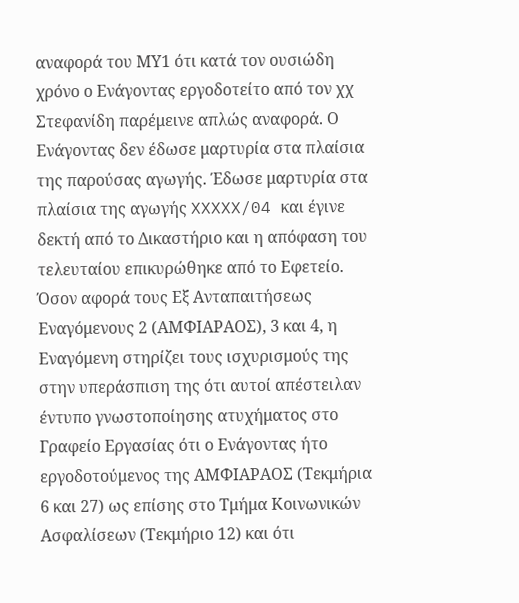αναφορά του ΜΥ1 ότι κατά τον ουσιώδη χρόνο ο Ενάγοντας εργοδοτείτο από τον χχ Στεφανίδη παρέμεινε απλώς αναφορά. Ο Ενάγοντας δεν έδωσε μαρτυρία στα πλαίσια της παρούσας αγωγής. Έδωσε μαρτυρία στα πλαίσια της αγωγής XXXXX/04 και έγινε δεκτή από το Δικαστήριο και η απόφαση του τελευταίου επικυρώθηκε από το Εφετείο. Όσον αφορά τους Εξ Ανταπαιτήσεως Εναγόμενους 2 (ΑΜΦΙΑΡΑΟΣ), 3 και 4, η Εναγόμενη στηρίζει τους ισχυρισμούς της στην υπεράσπιση της ότι αυτοί απέστειλαν έντυπο γνωστοποίησης ατυχήματος στο Γραφείο Εργασίας ότι ο Ενάγοντας ήτο εργοδοτούμενος της ΑΜΦΙΑΡΑΟΣ (Τεκμήρια 6 και 27) ως επίσης στο Τμήμα Κοινωνικών Ασφαλίσεων (Τεκμήριο 12) και ότι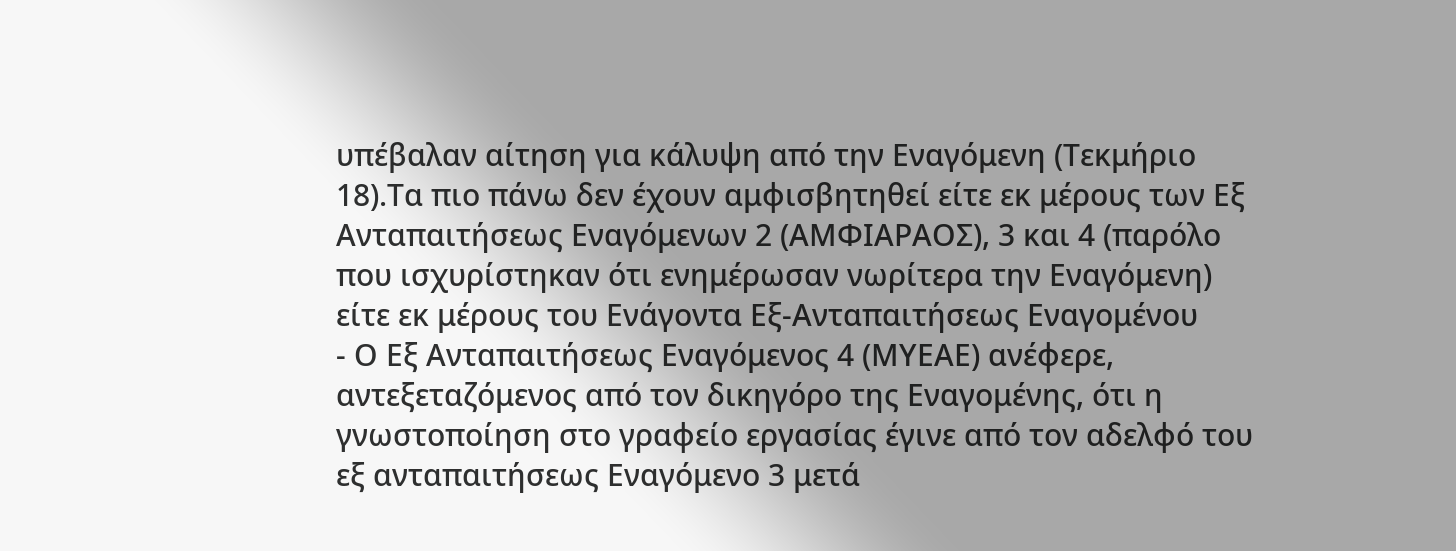υπέβαλαν αίτηση για κάλυψη από την Εναγόμενη (Τεκμήριο 18).Τα πιο πάνω δεν έχουν αμφισβητηθεί είτε εκ μέρους των Εξ Ανταπαιτήσεως Εναγόμενων 2 (ΑΜΦΙΑΡΑΟΣ), 3 και 4 (παρόλο που ισχυρίστηκαν ότι ενημέρωσαν νωρίτερα την Εναγόμενη) είτε εκ μέρους του Ενάγοντα Εξ-Ανταπαιτήσεως Εναγομένου
- Ο Εξ Ανταπαιτήσεως Εναγόμενος 4 (ΜΥΕΑΕ) ανέφερε, αντεξεταζόμενος από τον δικηγόρο της Εναγομένης, ότι η γνωστοποίηση στο γραφείο εργασίας έγινε από τον αδελφό του εξ ανταπαιτήσεως Εναγόμενο 3 μετά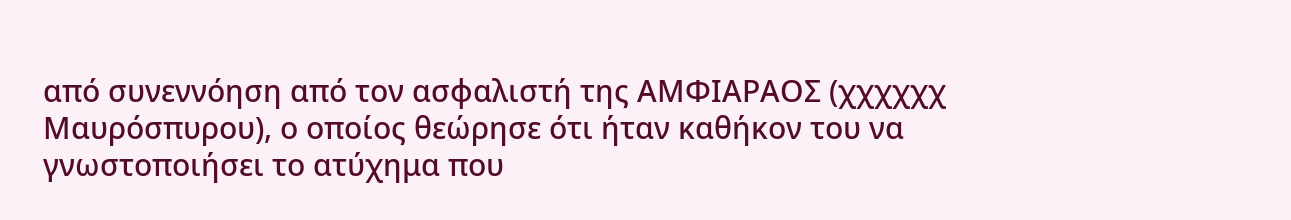από συνεννόηση από τον ασφαλιστή της ΑΜΦΙΑΡΑΟΣ (χχχχχχ Μαυρόσπυρου), ο οποίος θεώρησε ότι ήταν καθήκον του να γνωστοποιήσει το ατύχημα που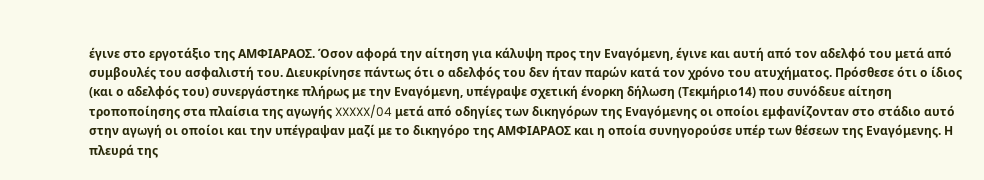έγινε στο εργοτάξιο της ΑΜΦΙΑΡΑΟΣ. Όσον αφορά την αίτηση για κάλυψη προς την Εναγόμενη, έγινε και αυτή από τον αδελφό του μετά από συμβουλές του ασφαλιστή του. Διευκρίνησε πάντως ότι ο αδελφός του δεν ήταν παρών κατά τον χρόνο του ατυχήματος. Πρόσθεσε ότι ο ίδιος (και ο αδελφός του) συνεργάστηκε πλήρως με την Εναγόμενη, υπέγραψε σχετική ένορκη δήλωση (Τεκμήριο14) που συνόδευε αίτηση τροποποίησης στα πλαίσια της αγωγής XXXXX/04 μετά από οδηγίες των δικηγόρων της Εναγόμενης οι οποίοι εμφανίζονταν στο στάδιο αυτό στην αγωγή οι οποίοι και την υπέγραψαν μαζί με το δικηγόρο της ΑΜΦΙΑΡΑΟΣ και η οποία συνηγορούσε υπέρ των θέσεων της Εναγόμενης. Η πλευρά της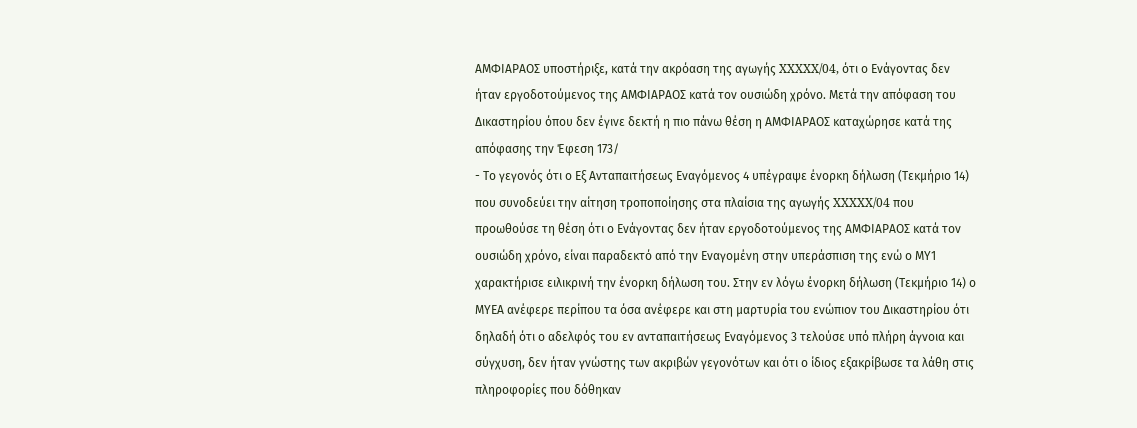ΑΜΦΙΑΡΑΟΣ υποστήριξε, κατά την ακρόαση της αγωγής XXXXX/04, ότι ο Ενάγοντας δεν ήταν εργοδοτούμενος της ΑΜΦΙΑΡΑΟΣ κατά τον ουσιώδη χρόνο. Μετά την απόφαση του Δικαστηρίου όπου δεν έγινε δεκτή η πιο πάνω θέση η ΑΜΦΙΑΡΑΟΣ καταχώρησε κατά της απόφασης την Έφεση 173/
- Το γεγονός ότι ο Εξ Ανταπαιτήσεως Εναγόμενος 4 υπέγραψε ένορκη δήλωση (Τεκμήριο 14) που συνοδεύει την αίτηση τροποποίησης στα πλαίσια της αγωγής XXXXX/04 που προωθούσε τη θέση ότι ο Ενάγοντας δεν ήταν εργοδοτούμενος της ΑΜΦΙΑΡΑΟΣ κατά τον ουσιώδη χρόνο, είναι παραδεκτό από την Εναγομένη στην υπεράσπιση της ενώ ο ΜΥ1 χαρακτήρισε ειλικρινή την ένορκη δήλωση του. Στην εν λόγω ένορκη δήλωση (Τεκμήριο 14) ο ΜΥΕΑ ανέφερε περίπου τα όσα ανέφερε και στη μαρτυρία του ενώπιον του Δικαστηρίου ότι δηλαδή ότι ο αδελφός του εν ανταπαιτήσεως Εναγόμενος 3 τελούσε υπό πλήρη άγνοια και σύγχυση, δεν ήταν γνώστης των ακριβών γεγονότων και ότι ο ίδιος εξακρίβωσε τα λάθη στις πληροφορίες που δόθηκαν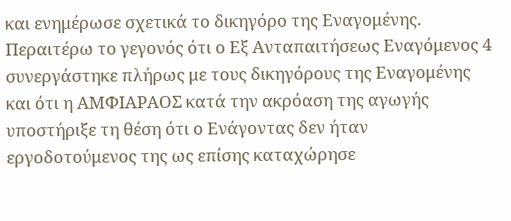και ενημέρωσε σχετικά το δικηγόρο της Εναγομένης. Περαιτέρω το γεγονός ότι ο Εξ Ανταπαιτήσεως Εναγόμενος 4 συνεργάστηκε πλήρως με τους δικηγόρους της Εναγομένης και ότι η ΑΜΦΙΑΡΑΟΣ κατά την ακρόαση της αγωγής υποστήριξε τη θέση ότι ο Ενάγοντας δεν ήταν εργοδοτούμενος της ως επίσης καταχώρησε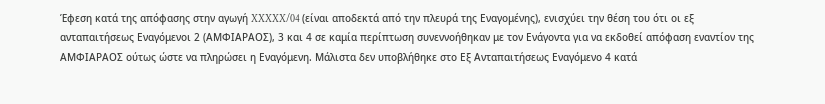Έφεση κατά της απόφασης στην αγωγή XXXXX/04 (είναι αποδεκτά από την πλευρά της Εναγομένης), ενισχύει την θέση του ότι οι εξ ανταπαιτήσεως Εναγόμενοι 2 (ΑΜΦΙΑΡΑΟΣ), 3 και 4 σε καμία περίπτωση συνεννοήθηκαν με τον Ενάγοντα για να εκδοθεί απόφαση εναντίον της ΑΜΦΙΑΡΑΟΣ ούτως ώστε να πληρώσει η Εναγόμενη. Μάλιστα δεν υποβλήθηκε στο Εξ Ανταπαιτήσεως Εναγόμενο 4 κατά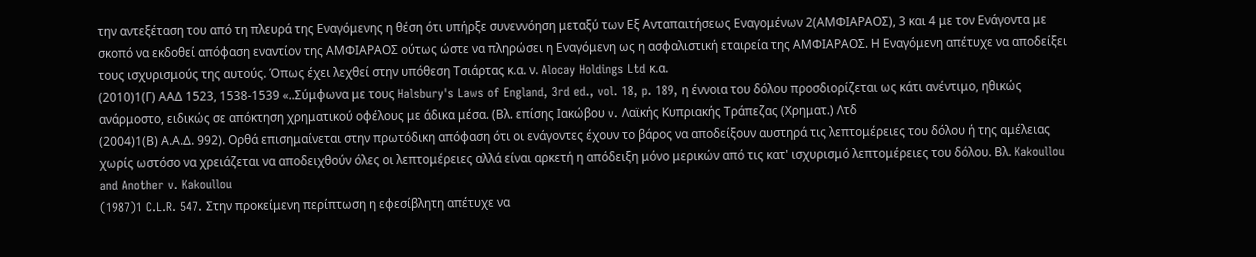την αντεξέταση του από τη πλευρά της Εναγόμενης η θέση ότι υπήρξε συνεννόηση μεταξύ των Εξ Ανταπαιτήσεως Εναγομένων 2(ΑΜΦΙΑΡΑΟΣ), 3 και 4 με τον Ενάγοντα με σκοπό να εκδοθεί απόφαση εναντίον της ΑΜΦΙΑΡΑΟΣ ούτως ώστε να πληρώσει η Εναγόμενη ως η ασφαλιστική εταιρεία της ΑΜΦΙΑΡΑΟΣ. Η Εναγόμενη απέτυχε να αποδείξει τους ισχυρισμούς της αυτούς. Όπως έχει λεχθεί στην υπόθεση Τσιάρτας κ.α. ν. Alocay Holdings Ltd κ.α.
(2010)1(Γ) ΑΑΔ 1523, 1538-1539 «..Σύμφωνα με τους Halsbury's Laws of England, 3rd ed., vol. 18, p. 189, η έννοια του δόλου προσδιορίζεται ως κάτι ανέντιμο, ηθικώς ανάρμοστο, ειδικώς σε απόκτηση χρηματικού οφέλους με άδικα μέσα. (Βλ. επίσης Ιακώβου v. Λαϊκής Κυπριακής Τράπεζας (Χρηματ.) Λτδ
(2004)1(Β) Α.Α.Δ. 992). Ορθά επισημαίνεται στην πρωτόδικη απόφαση ότι οι ενάγοντες έχουν το βάρος να αποδείξουν αυστηρά τις λεπτομέρειες του δόλου ή της αμέλειας χωρίς ωστόσο να χρειάζεται να αποδειχθούν όλες οι λεπτομέρειες αλλά είναι αρκετή η απόδειξη μόνο μερικών από τις κατ' ισχυρισμό λεπτομέρειες του δόλου. Βλ. Kakoullou and Another v. Kakoullou
(1987)1 C.L.R. 547. Στην προκείμενη περίπτωση η εφεσίβλητη απέτυχε να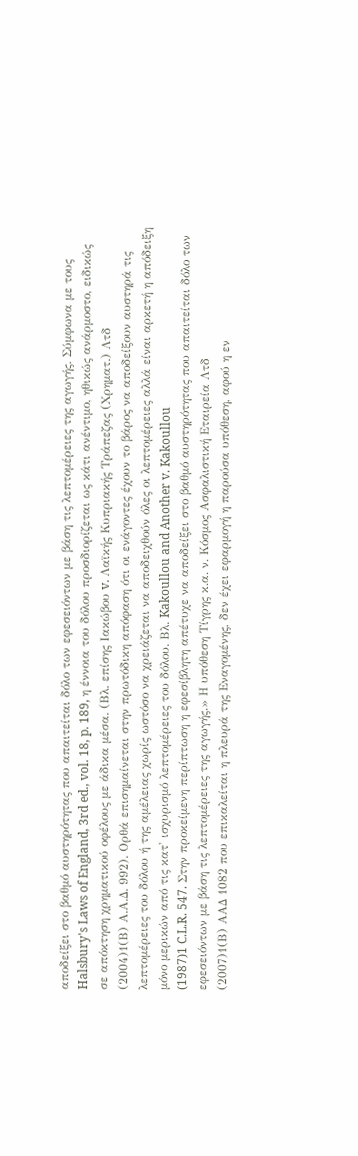αποδείξει στο βαθμό αυστηρότητας που απαιτείται δόλο των εφεσειόντων με βάση τις λεπτομέρειες της αγωγής. Σύμφωνα με τους Halsbury's Laws of England, 3rd ed., vol. 18, p. 189, η έννοια του δόλου προσδιορίζεται ως κάτι ανέντιμο, ηθικώς ανάρμοστο, ειδικώς σε απόκτηση χρηματικού οφέλους με άδικα μέσα. (Βλ. επίσης Ιακώβου v. Λαϊκής Κυπριακής Τράπεζας (Χρηματ.) Λτδ
(2004)1(Β) Α.Α.Δ. 992). Ορθά επισημαίνεται στην πρωτόδικη απόφαση ότι οι ενάγοντες έχουν το βάρος να αποδείξουν αυστηρά τις λεπτομέρειες του δόλου ή της αμέλειας χωρίς ωστόσο να χρειάζεται να αποδειχθούν όλες οι λεπτομέρειες αλλά είναι αρκετή η απόδειξη μόνο μερικών από τις κατ' ισχυρισμό λεπτομέρειες του δόλου. Βλ. Kakoullou and Another v. Kakoullou
(1987)1 C.L.R. 547. Στην προκείμενη περίπτωση η εφεσίβλητη απέτυχε να αποδείξει στο βαθμό αυστηρότητας που απαιτείται δόλο των εφεσειόντων με βάση τις λεπτομέρειες της αγωγής.» Η υπόθεση Τίγρης κ.α. ν. Κόσμος Ασφαλιστική Εταιρεία Λτδ
(2007)1(Β) ΑΑΔ 1082 που επικαλείται η πλευρά της Εναγομένης, δεν έχει εφαρμογή η παρούσα υπόθεση, αφού η εν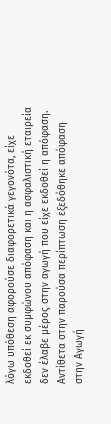λόγω υπόθεση αφορούσε διαφορετικά γεγονότα, είχε εκδοθεί εκ συμφώνου απόφαση και η ασφαλιστική εταιρεία δεν έλαβε μέρος στην αγωγή που είχε εκδοθεί η απόφαση. Αντίθετα στην παρούσα περίπτωση εξεδόθηκε απόφαση στην Αγωγή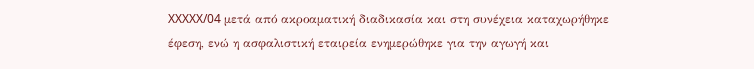XXXXX/04 μετά από ακροαματική διαδικασία και στη συνέχεια καταχωρήθηκε έφεση, ενώ η ασφαλιστική εταιρεία ενημερώθηκε για την αγωγή και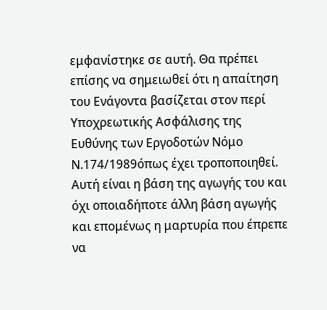εμφανίστηκε σε αυτή. Θα πρέπει επίσης να σημειωθεί ότι η απαίτηση του Ενάγοντα βασίζεται στον περί Υποχρεωτικής Ασφάλισης της Ευθύνης των Εργοδοτών Νόμο Ν.174/1989όπως έχει τροποποιηθεί. Αυτή είναι η βάση της αγωγής του και όχι οποιαδήποτε άλλη βάση αγωγής και επομένως η μαρτυρία που έπρεπε να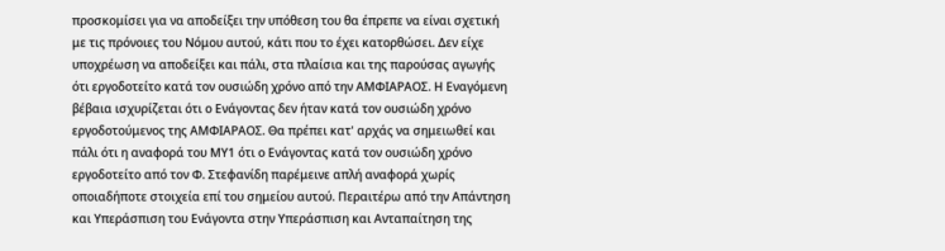προσκομίσει για να αποδείξει την υπόθεση του θα έπρεπε να είναι σχετική με τις πρόνοιες του Νόμου αυτού, κάτι που το έχει κατορθώσει. Δεν είχε υποχρέωση να αποδείξει και πάλι, στα πλαίσια και της παρούσας αγωγής ότι εργοδοτείτο κατά τον ουσιώδη χρόνο από την ΑΜΦΙΑΡΑΟΣ. Η Εναγόμενη βέβαια ισχυρίζεται ότι ο Ενάγοντας δεν ήταν κατά τον ουσιώδη χρόνο εργοδοτούμενος της ΑΜΦΙΑΡΑΟΣ. Θα πρέπει κατ' αρχάς να σημειωθεί και πάλι ότι η αναφορά του ΜΥ1 ότι ο Ενάγοντας κατά τον ουσιώδη χρόνο εργοδοτείτο από τον Φ. Στεφανίδη παρέμεινε απλή αναφορά χωρίς οποιαδήποτε στοιχεία επί του σημείου αυτού. Περαιτέρω από την Απάντηση και Υπεράσπιση του Ενάγοντα στην Υπεράσπιση και Ανταπαίτηση της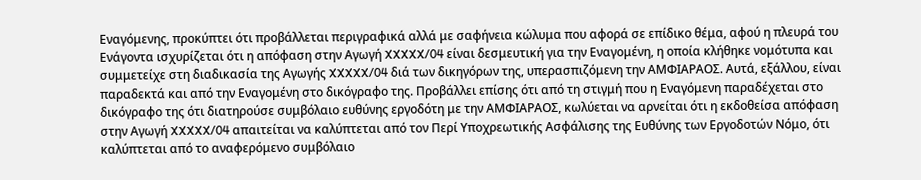Εναγόμενης, προκύπτει ότι προβάλλεται περιγραφικά αλλά με σαφήνεια κώλυμα που αφορά σε επίδικο θέμα, αφού η πλευρά του Ενάγοντα ισχυρίζεται ότι η απόφαση στην Αγωγή XXXXX/04 είναι δεσμευτική για την Εναγομένη, η οποία κλήθηκε νομότυπα και συμμετείχε στη διαδικασία της Αγωγής XXXXX/04 διά των δικηγόρων της, υπερασπιζόμενη την ΑΜΦΙΑΡΑΟΣ. Αυτά, εξάλλου, είναι παραδεκτά και από την Εναγομένη στο δικόγραφο της. Προβάλλει επίσης ότι από τη στιγμή που η Εναγόμενη παραδέχεται στο δικόγραφο της ότι διατηρούσε συμβόλαιο ευθύνης εργοδότη με την ΑΜΦΙΑΡΑΟΣ, κωλύεται να αρνείται ότι η εκδοθείσα απόφαση στην Αγωγή XXXXX/04 απαιτείται να καλύπτεται από τον Περί Υποχρεωτικής Ασφάλισης της Ευθύνης των Εργοδοτών Νόμο, ότι καλύπτεται από το αναφερόμενο συμβόλαιο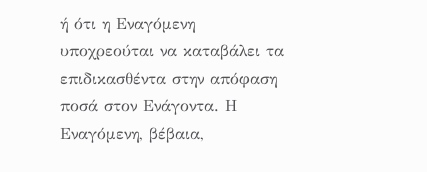ή ότι η Εναγόμενη υποχρεούται να καταβάλει τα επιδικασθέντα στην απόφαση ποσά στον Ενάγοντα. Η Εναγόμενη, βέβαια,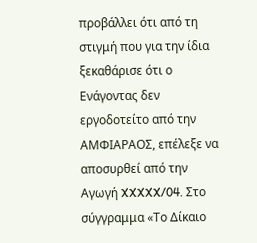προβάλλει ότι από τη στιγμή που για την ίδια ξεκαθάρισε ότι ο Ενάγοντας δεν εργοδοτείτο από την ΑΜΦΙΑΡΑΟΣ, επέλεξε να αποσυρθεί από την Αγωγή XXXXX/04. Στο σύγγραμμα «Το Δίκαιο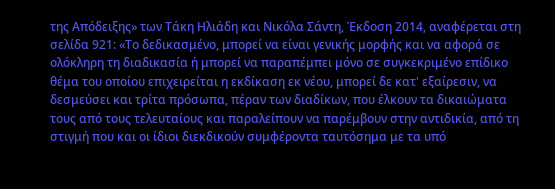της Απόδειξης» των Τάκη Ηλιάδη και Νικόλα Σάντη, Έκδοση 2014, αναφέρεται στη σελίδα 921: «Το δεδικασμένο, μπορεί να είναι γενικής μορφής και να αφορά σε ολόκληρη τη διαδικασία ή μπορεί να παραπέμπει μόνο σε συγκεκριμένο επίδικο θέμα του οποίου επιχειρείται η εκδίκαση εκ νέου, μπορεί δε κατ' εξαίρεσιν, να δεσμεύσει και τρίτα πρόσωπα, πέραν των διαδίκων, που έλκουν τα δικαιώματα τους από τους τελευταίους και παραλείπουν να παρέμβουν στην αντιδικία, από τη στιγμή που και οι ίδιοι διεκδικούν συμφέροντα ταυτόσημα με τα υπό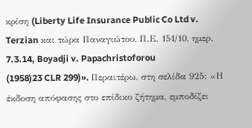κρίση (Liberty Life Insurance Public Co Ltd v. Terzian και τώρα Παναγιώτου, Π.Ε. 151/10, ημερ. 7.3.14, Boyadji v. Papachristoforou
(1958)23 CLR 299)». Περαιτέρω, στη σελίδα 925: «Η έκδοση απόφασης στο επίδικο ζήτημα, εμποδίζει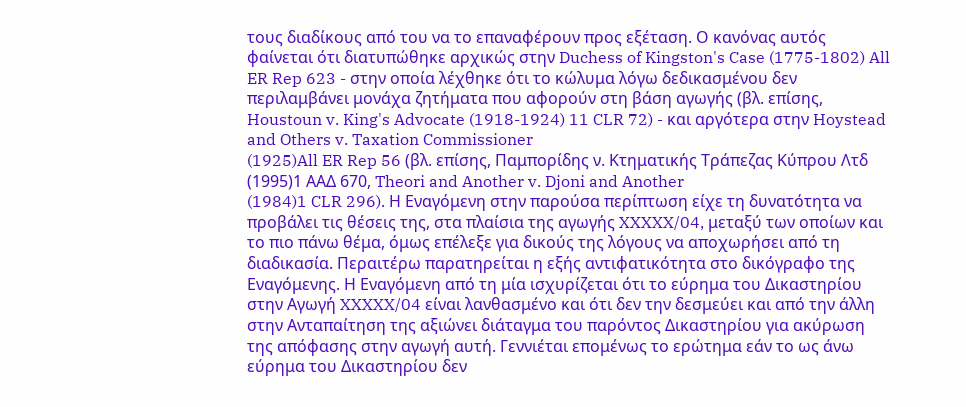τους διαδίκους από του να το επαναφέρουν προς εξέταση. Ο κανόνας αυτός φαίνεται ότι διατυπώθηκε αρχικώς στην Duchess of Kingston's Case (1775-1802) All ER Rep 623 - στην οποία λέχθηκε ότι το κώλυμα λόγω δεδικασμένου δεν περιλαμβάνει μονάχα ζητήματα που αφορούν στη βάση αγωγής (βλ. επίσης, Houstoun v. King's Advocate (1918-1924) 11 CLR 72) - και αργότερα στην Hoystead and Others v. Taxation Commissioner
(1925)All ER Rep 56 (βλ. επίσης, Παμπορίδης ν. Κτηματικής Τράπεζας Κύπρου Λτδ
(1995)1 ΑΑΔ 670, Theori and Another v. Djoni and Another
(1984)1 CLR 296). Η Εναγόμενη στην παρούσα περίπτωση είχε τη δυνατότητα να προβάλει τις θέσεις της, στα πλαίσια της αγωγής XXXXX/04, μεταξύ των οποίων και το πιο πάνω θέμα, όμως επέλεξε για δικούς της λόγους να αποχωρήσει από τη διαδικασία. Περαιτέρω παρατηρείται η εξής αντιφατικότητα στο δικόγραφο της Εναγόμενης. Η Εναγόμενη από τη μία ισχυρίζεται ότι το εύρημα του Δικαστηρίου στην Αγωγή XXXXX/04 είναι λανθασμένο και ότι δεν την δεσμεύει και από την άλλη στην Ανταπαίτηση της αξιώνει διάταγμα του παρόντος Δικαστηρίου για ακύρωση της απόφασης στην αγωγή αυτή. Γεννιέται επομένως το ερώτημα εάν το ως άνω εύρημα του Δικαστηρίου δεν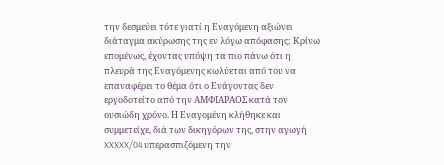την δεσμεύει τότε γιατί η Εναγόμενη αξιώνει διάταγμα ακύρωσης της εν λόγω απόφασης; Κρίνω επομένως, έχοντας υπόψη τα πιο πάνω ότι η πλευρά της Εναγόμενης κωλύεται από του να επαναφέρει το θέμα ότι ο Ενάγοντας δεν εργοδοτείτο από την ΑΜΦΙΑΡΑΟΣ κατά τον ουσιώδη χρόνο. Η Εναγομένη κλήθηκε και συμμετείχε, διά των δικηγόρων της, στην αγωγή XXXXX/04 υπερασπιζόμενη την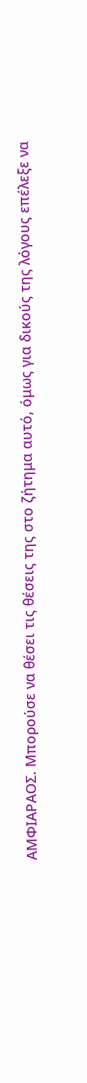ΑΜΦΙΑΡΑΟΣ. Μπορούσε να θέσει τις θέσεις της στο ζήτημα αυτό, όμως για δικούς της λόγους επέλεξε να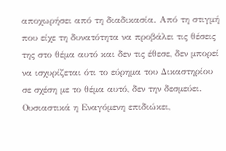αποχωρήσει από τη διαδικασία. Από τη στιγμή που είχε τη δυνατότητα να προβάλει τις θέσεις της στο θέμα αυτό και δεν τις έθεσε, δεν μπορεί να ισχυρίζεται ότι το εύρημα του Δικαστηρίου σε σχέση με το θέμα αυτό, δεν την δεσμεύει. Ουσιαστικά η Εναγόμενη επιδιώκει,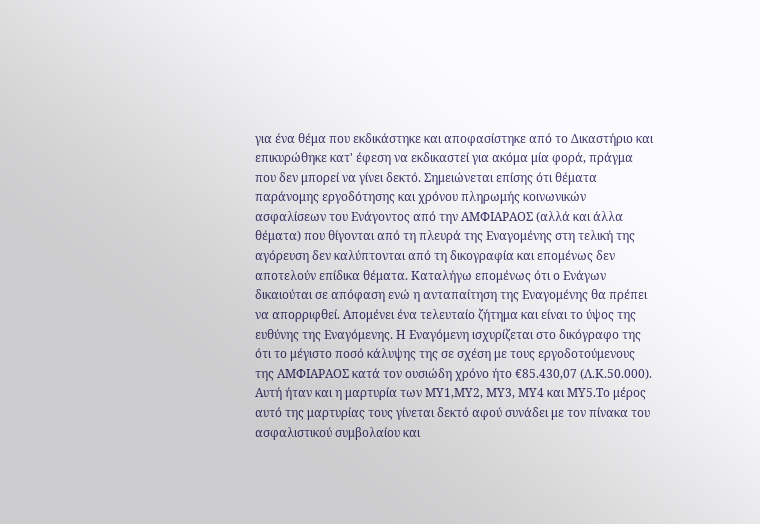για ένα θέμα που εκδικάστηκε και αποφασίστηκε από το Δικαστήριο και επικυρώθηκε κατ' έφεση να εκδικαστεί για ακόμα μία φορά, πράγμα που δεν μπορεί να γίνει δεκτό. Σημειώνεται επίσης ότι θέματα παράνομης εργοδότησης και χρόνου πληρωμής κοινωνικών ασφαλίσεων του Ενάγοντος από την ΑΜΦΙΑΡΑΟΣ (αλλά και άλλα θέματα) που θίγονται από τη πλευρά της Εναγομένης στη τελική της αγόρευση δεν καλύπτονται από τη δικογραφία και επομένως δεν αποτελούν επίδικα θέματα. Καταλήγω επομένως ότι ο Ενάγων δικαιούται σε απόφαση ενώ η ανταπαίτηση της Εναγομένης θα πρέπει να απορριφθεί. Απομένει ένα τελευταίο ζήτημα και είναι το ύψος της ευθύνης της Εναγόμενης. Η Εναγόμενη ισχυρίζεται στο δικόγραφο της ότι το μέγιστο ποσό κάλυψης της σε σχέση με τους εργοδοτούμενους της ΑΜΦΙΑΡΑΟΣ κατά τον ουσιώδη χρόνο ήτο €85.430,07 (Λ.Κ.50.000). Αυτή ήταν και η μαρτυρία των ΜΥ1,ΜΥ2, ΜΥ3, ΜΥ4 και ΜΥ5.Το μέρος αυτό της μαρτυρίας τους γίνεται δεκτό αφού συνάδει με τον πίνακα του ασφαλιστικού συμβολαίου και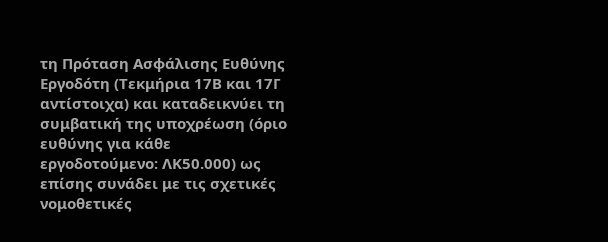τη Πρόταση Ασφάλισης Ευθύνης Εργοδότη (Τεκμήρια 17Β και 17Γ αντίστοιχα) και καταδεικνύει τη συμβατική της υποχρέωση (όριο ευθύνης για κάθε εργοδοτούμενο: ΛΚ50.000) ως επίσης συνάδει με τις σχετικές νομοθετικές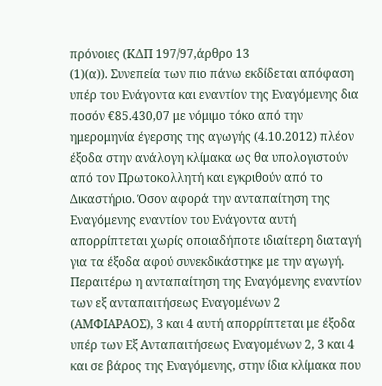πρόνοιες (ΚΔΠ 197/97,άρθρο 13
(1)(α)). Συνεπεία των πιο πάνω εκδίδεται απόφαση υπέρ του Ενάγοντα και εναντίον της Εναγόμενης δια ποσόν €85.430,07 με νόμιμο τόκο από την ημερομηνία έγερσης της αγωγής (4.10.2012) πλέον έξοδα στην ανάλογη κλίμακα ως θα υπολογιστούν από τον Πρωτοκολλητή και εγκριθούν από το Δικαστήριο. Όσον αφορά την ανταπαίτηση της Εναγόμενης εναντίον του Ενάγοντα αυτή απορρίπτεται χωρίς οποιαδήποτε ιδιαίτερη διαταγή για τα έξοδα αφού συνεκδικάστηκε με την αγωγή. Περαιτέρω η ανταπαίτηση της Εναγόμενης εναντίον των εξ ανταπαιτήσεως Εναγομένων 2 (ΑΜΦΙΑΡΑΟΣ), 3 και 4 αυτή απορρίπτεται με έξοδα υπέρ των Εξ Ανταπαιτήσεως Εναγομένων 2, 3 και 4 και σε βάρος της Εναγόμενης, στην ίδια κλίμακα που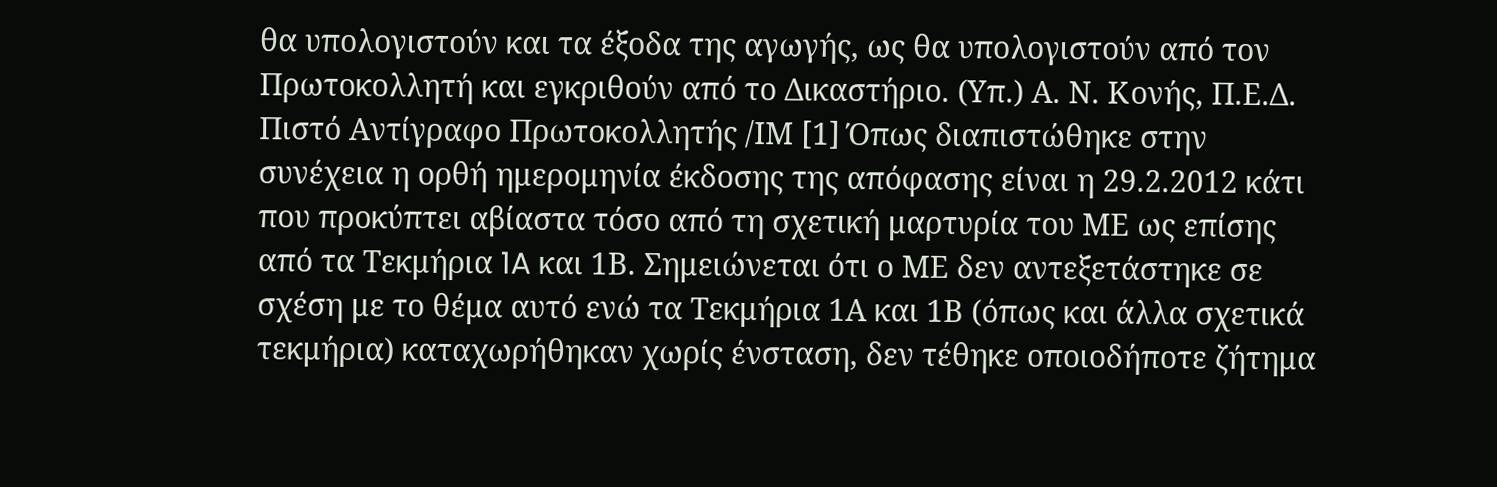θα υπολογιστούν και τα έξοδα της αγωγής, ως θα υπολογιστούν από τον Πρωτοκολλητή και εγκριθούν από το Δικαστήριο. (Υπ.) Α. Ν. Κονής, Π.Ε.Δ. Πιστό Αντίγραφο Πρωτοκολλητής /ΙΜ [1] Όπως διαπιστώθηκε στην συνέχεια η ορθή ημερομηνία έκδοσης της απόφασης είναι η 29.2.2012 κάτι που προκύπτει αβίαστα τόσο από τη σχετική μαρτυρία του ΜΕ ως επίσης από τα Τεκμήρια 1A και 1Β. Σημειώνεται ότι ο ΜΕ δεν αντεξετάστηκε σε σχέση με το θέμα αυτό ενώ τα Τεκμήρια 1Α και 1Β (όπως και άλλα σχετικά τεκμήρια) καταχωρήθηκαν χωρίς ένσταση, δεν τέθηκε οποιοδήποτε ζήτημα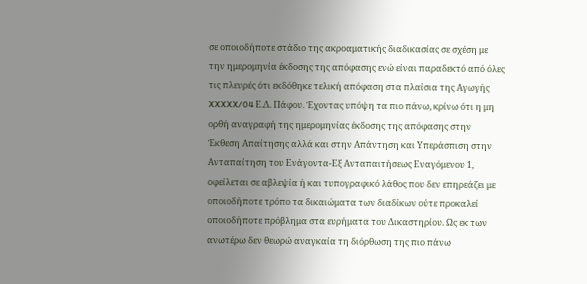σε οποιοδήποτε στάδιο της ακροαματικής διαδικασίας σε σχέση με την ημερομηνία έκδοσης της απόφασης ενώ είναι παραδεκτό από όλες τις πλευρές ότι εκδόθηκε τελική απόφαση στα πλαίσια της Αγωγής XXXXX/04 Ε.Δ. Πάφου. Έχοντας υπόψη τα πιο πάνω, κρίνω ότι η μη ορθή αναγραφή της ημερομηνίας έκδοσης της απόφασης στην Έκθεση Απαίτησης αλλά και στην Απάντηση και Υπεράσπιση στην Ανταπαίτηση του Ενάγοντα-Εξ Ανταπαιτήσεως Εναγόμενου 1, οφείλεται σε αβλεψία ή και τυπογραφικό λάθος που δεν επηρεάζει με οποιοδήποτε τρόπο τα δικαιώματα των διαδίκων ούτε προκαλεί οποιοδήποτε πρόβλημα στα ευρήματα του Δικαστηρίου. Ως εκ των ανωτέρω δεν θεωρώ αναγκαία τη διόρθωση της πιο πάνω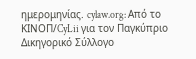ημερομηνίας. cylaw.org: Από το ΚΙΝOΠ/CyLii για τον Παγκύπριο Δικηγορικό Σύλλογο